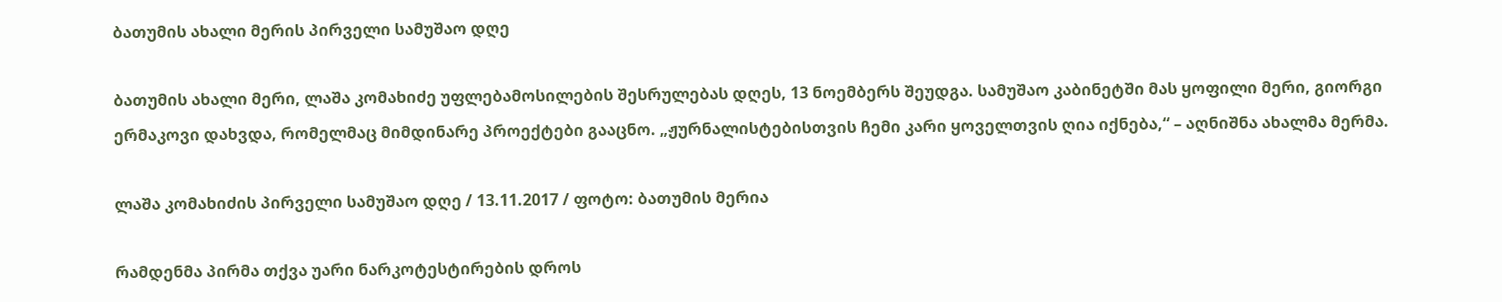ბათუმის ახალი მერის პირველი სამუშაო დღე

ბათუმის ახალი მერი, ლაშა კომახიძე უფლებამოსილების შესრულებას დღეს, 13 ნოემბერს შეუდგა. სამუშაო კაბინეტში მას ყოფილი მერი, გიორგი ერმაკოვი დახვდა, რომელმაც მიმდინარე პროექტები გააცნო. „ჟურნალისტებისთვის ჩემი კარი ყოველთვის ღია იქნება,“ – აღნიშნა ახალმა მერმა.

ლაშა კომახიძის პირველი სამუშაო დღე / 13.11.2017 / ფოტო: ბათუმის მერია

რამდენმა პირმა თქვა უარი ნარკოტესტირების დროს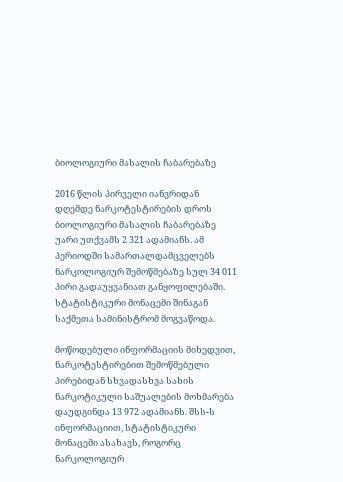ბიოლოგიური მასალის ჩაბარებაზე

2016 წლის პირველი იანვრიდან დღემდე ნარკოტესტირების დროს ბიოლოგიური მასალის ჩაბარებაზე უარი უთქვამს 2 321 ადამიანს. ამ პერიოდში სამართალდამცველებს ნარკოლოგიურ შემოწმებაზე სულ 34 011 პირი გადაუყვანიათ განყოფილებაში. სტატისტიკური მონაცემი შინაგან საქმეთა სამინისტრომ მოგვაწოდა.

მოწოდებული ინფორმაციის მიხედვით, ნარკოტესტირებით შემოწმებული პირებიდან სხვადასხვა სახის ნარკოტიკული საშუალების მოხმარება დაუდგინდა 13 972 ადამიანს. შსს-ს ინფორმაციით, სტატისტიკური მონაცემი ასახავს, როგორც ნარკოლოგიურ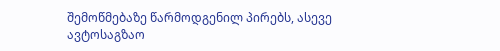შემოწმებაზე წარმოდგენილ პირებს, ასევე ავტოსაგზაო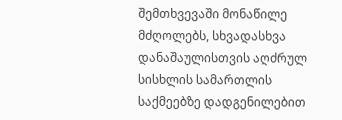შემთხვევაში მონაწილე მძღოლებს, სხვადასხვა დანაშაულისთვის აღძრულ სისხლის სამართლის საქმეებზე დადგენილებით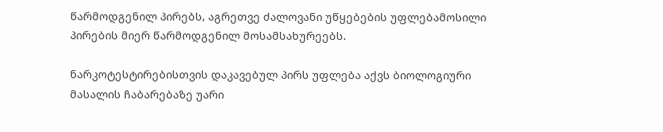წარმოდგენილ პირებს, აგრეთვე ძალოვანი უწყებების უფლებამოსილი პირების მიერ წარმოდგენილ მოსამსახურეებს.

ნარკოტესტირებისთვის დაკავებულ პირს უფლება აქვს ბიოლოგიური მასალის ჩაბარებაზე უარი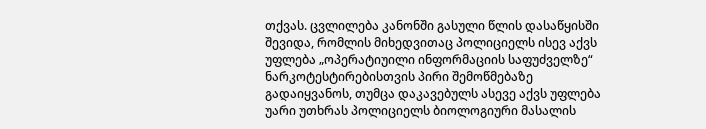თქვას. ცვლილება კანონში გასული წლის დასაწყისში შევიდა, რომლის მიხედვითაც პოლიციელს ისევ აქვს უფლება „ოპერატიუილი ინფორმაციის საფუძველზე“ ნარკოტესტირებისთვის პირი შემოწმებაზე გადაიყვანოს, თუმცა დაკავებულს ასევე აქვს უფლება უარი უთხრას პოლიციელს ბიოლოგიური მასალის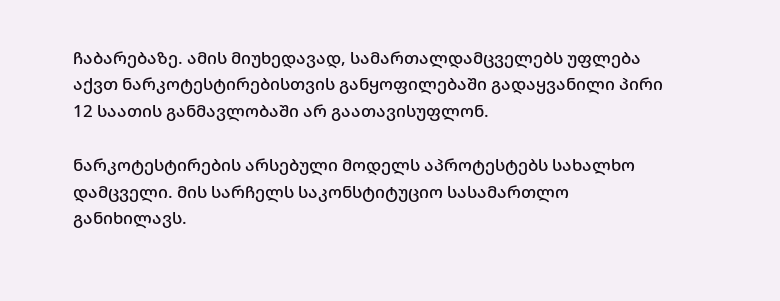ჩაბარებაზე. ამის მიუხედავად, სამართალდამცველებს უფლება აქვთ ნარკოტესტირებისთვის განყოფილებაში გადაყვანილი პირი 12 საათის განმავლობაში არ გაათავისუფლონ.

ნარკოტესტირების არსებული მოდელს აპროტესტებს სახალხო დამცველი. მის სარჩელს საკონსტიტუციო სასამართლო განიხილავს.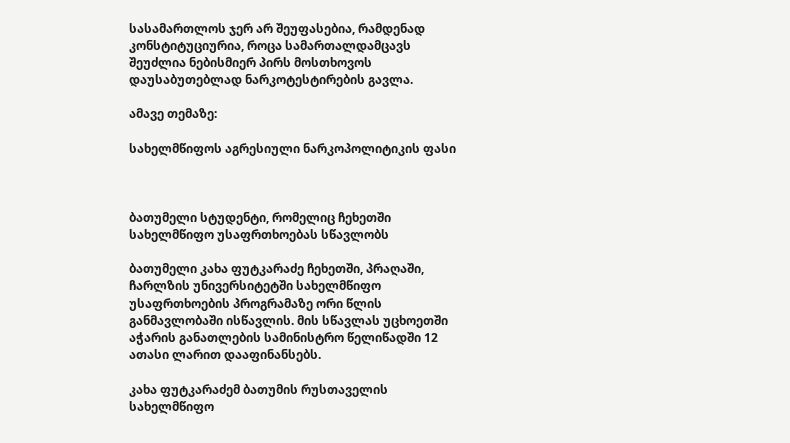სასამართლოს ჯერ არ შეუფასებია, რამდენად კონსტიტუციურია, როცა სამართალდამცავს შეუძლია ნებისმიერ პირს მოსთხოვოს დაუსაბუთებლად ნარკოტესტირების გავლა.

ამავე თემაზე:

სახელმწიფოს აგრესიული ნარკოპოლიტიკის ფასი



ბათუმელი სტუდენტი, რომელიც ჩეხეთში სახელმწიფო უსაფრთხოებას სწავლობს

ბათუმელი კახა ფუტკარაძე ჩეხეთში, პრაღაში, ჩარლზის უნივერსიტეტში სახელმწიფო უსაფრთხოების პროგრამაზე ორი წლის განმავლობაში ისწავლის. მის სწავლას უცხოეთში აჭარის განათლების სამინისტრო წელიწადში 12 ათასი ლარით დააფინანსებს.

კახა ფუტკარაძემ ბათუმის რუსთაველის სახელმწიფო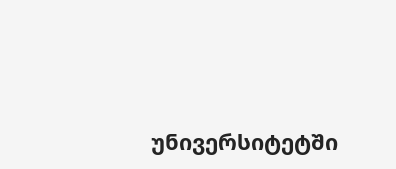უნივერსიტეტში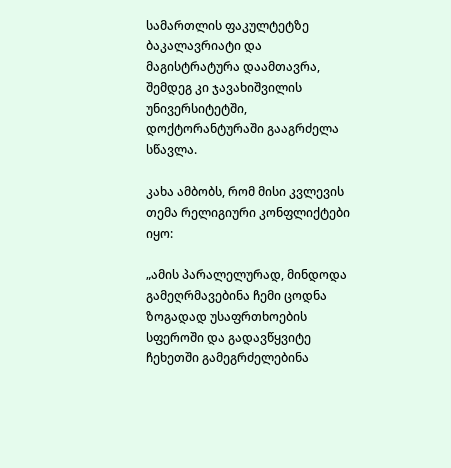სამართლის ფაკულტეტზე ბაკალავრიატი და მაგისტრატურა დაამთავრა,  შემდეგ კი ჯავახიშვილის უნივერსიტეტში, დოქტორანტურაში გააგრძელა სწავლა.

კახა ამბობს, რომ მისი კვლევის თემა რელიგიური კონფლიქტები იყო:

„ამის პარალელურად, მინდოდა გამეღრმავებინა ჩემი ცოდნა ზოგადად უსაფრთხოების სფეროში და გადავწყვიტე ჩეხეთში გამეგრძელებინა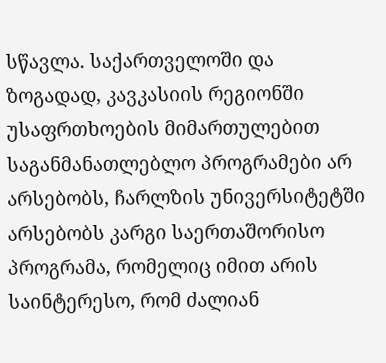სწავლა. საქართველოში და ზოგადად, კავკასიის რეგიონში უსაფრთხოების მიმართულებით საგანმანათლებლო პროგრამები არ არსებობს, ჩარლზის უნივერსიტეტში არსებობს კარგი საერთაშორისო პროგრამა, რომელიც იმით არის საინტერესო, რომ ძალიან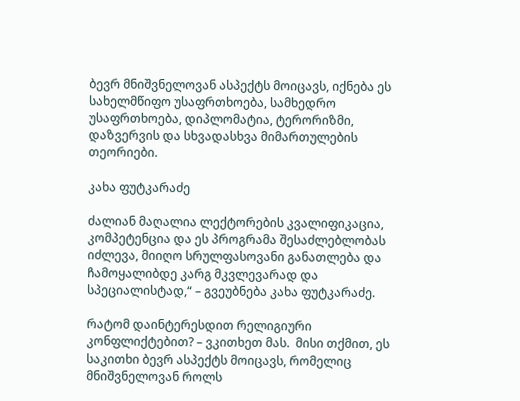ბევრ მნიშვნელოვან ასპექტს მოიცავს, იქნება ეს სახელმწიფო უსაფრთხოება, სამხედრო უსაფრთხოება, დიპლომატია, ტერორიზმი, დაზვერვის და სხვადასხვა მიმართულების თეორიები.

კახა ფუტკარაძე

ძალიან მაღალია ლექტორების კვალიფიკაცია, კომპეტენცია და ეს პროგრამა შესაძლებლობას იძლევა, მიიღო სრულფასოვანი განათლება და ჩამოყალიბდე კარგ მკვლევარად და სპეციალისტად,“ – გვეუბნება კახა ფუტკარაძე.

რატომ დაინტერესდით რელიგიური კონფლიქტებით? – ვკითხეთ მას.  მისი თქმით, ეს საკითხი ბევრ ასპექტს მოიცავს, რომელიც მნიშვნელოვან როლს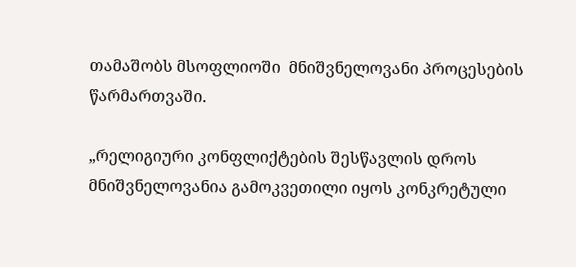თამაშობს მსოფლიოში  მნიშვნელოვანი პროცესების წარმართვაში.

„რელიგიური კონფლიქტების შესწავლის დროს მნიშვნელოვანია გამოკვეთილი იყოს კონკრეტული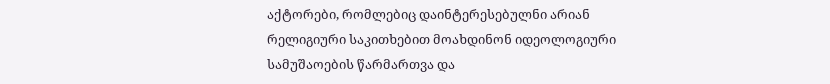აქტორები, რომლებიც დაინტერესებულნი არიან რელიგიური საკითხებით მოახდინონ იდეოლოგიური სამუშაოების წარმართვა და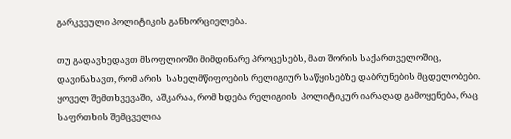გარკვეული პოლიტიკის განხორციელება.

თუ გადავხედავთ მსოფლიოში მიმდინარე პროცესებს, მათ შორის საქართველოშიც, დავინახავთ, რომ არის  სახელმწიფოების რელიგიურ საწყისებზე დაბრუნების მცდელობები. ყოველ შემთხვევაში,  აშკარაა, რომ ხდება რელიგიის  პოლიტიკურ იარაღად გამოყენება, რაც საფრთხის შემცველია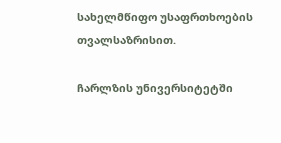სახელმწიფო უსაფრთხოების თვალსაზრისით.

ჩარლზის უნივერსიტეტში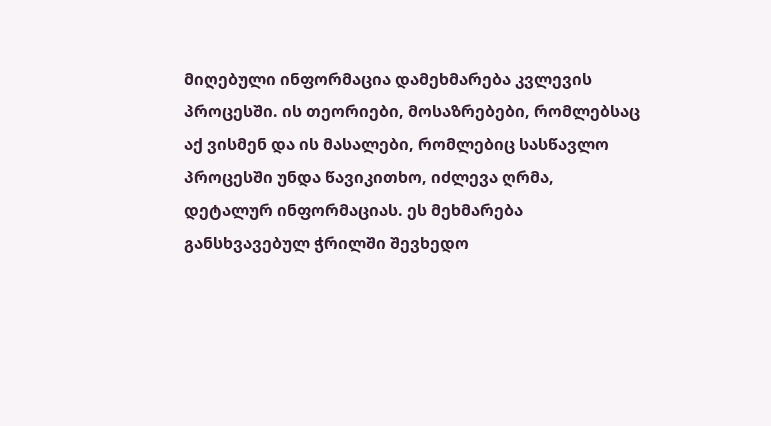მიღებული ინფორმაცია დამეხმარება კვლევის პროცესში. ის თეორიები, მოსაზრებები, რომლებსაც აქ ვისმენ და ის მასალები, რომლებიც სასწავლო პროცესში უნდა წავიკითხო, იძლევა ღრმა, დეტალურ ინფორმაციას. ეს მეხმარება  განსხვავებულ ჭრილში შევხედო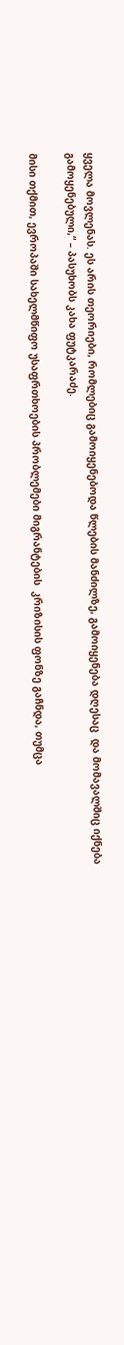ყველა მოვლენას. ეს არის თეორიები, რომლებიც გამოიყენებოდა წლების მანძილზე, გამოიყენება დღესაც  და მომავალშიც იქნება გამოყენებული,“ – პასუხობს კახა ფუტკარაძე.

მისი თქმით, ევროპაში სახელმწიფო უსაფრთხოების პრობლემები მიგრანტების  კრიზისის ფონზე გაჩნდა, თუმცა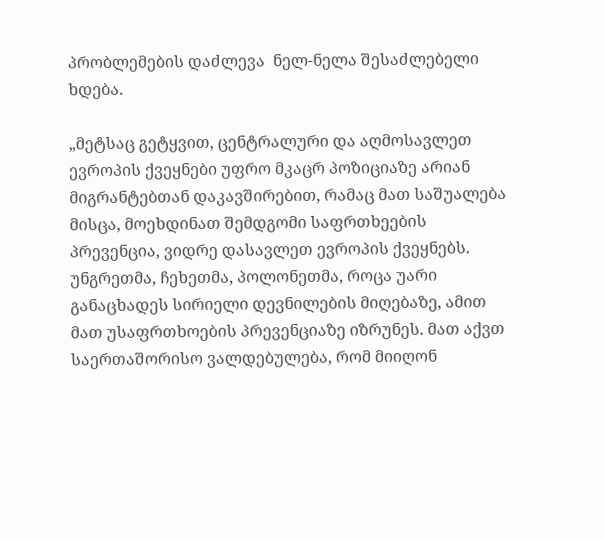პრობლემების დაძლევა  ნელ-ნელა შესაძლებელი ხდება.

„მეტსაც გეტყვით, ცენტრალური და აღმოსავლეთ ევროპის ქვეყნები უფრო მკაცრ პოზიციაზე არიან მიგრანტებთან დაკავშირებით, რამაც მათ საშუალება მისცა, მოეხდინათ შემდგომი საფრთხეების პრევენცია, ვიდრე დასავლეთ ევროპის ქვეყნებს.  უნგრეთმა, ჩეხეთმა, პოლონეთმა, როცა უარი განაცხადეს სირიელი დევნილების მიღებაზე, ამით მათ უსაფრთხოების პრევენციაზე იზრუნეს. მათ აქვთ საერთაშორისო ვალდებულება, რომ მიიღონ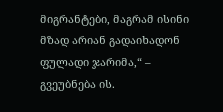მიგრანტები, მაგრამ ისინი მზად არიან გადაიხადონ ფულადი ჯარიმა,“ – გვეუბნება ის.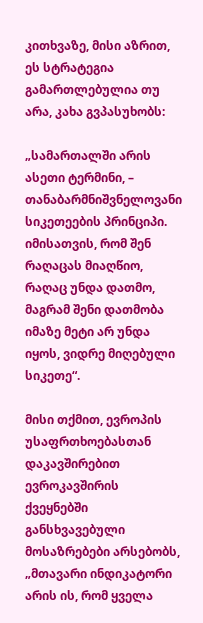კითხვაზე, მისი აზრით, ეს სტრატეგია გამართლებულია თუ არა, კახა გვპასუხობს:

„სამართალში არის ასეთი ტერმინი, – თანაბარმნიშვნელოვანი სიკეთეების პრინციპი. იმისათვის, რომ შენ რაღაცას მიაღწიო, რაღაც უნდა დათმო, მაგრამ შენი დათმობა იმაზე მეტი არ უნდა იყოს, ვიდრე მიღებული სიკეთე“.

მისი თქმით, ევროპის უსაფრთხოებასთან დაკავშირებით ევროკავშირის ქვეყნებში განსხვავებული მოსაზრებები არსებობს, „მთავარი ინდიკატორი არის ის, რომ ყველა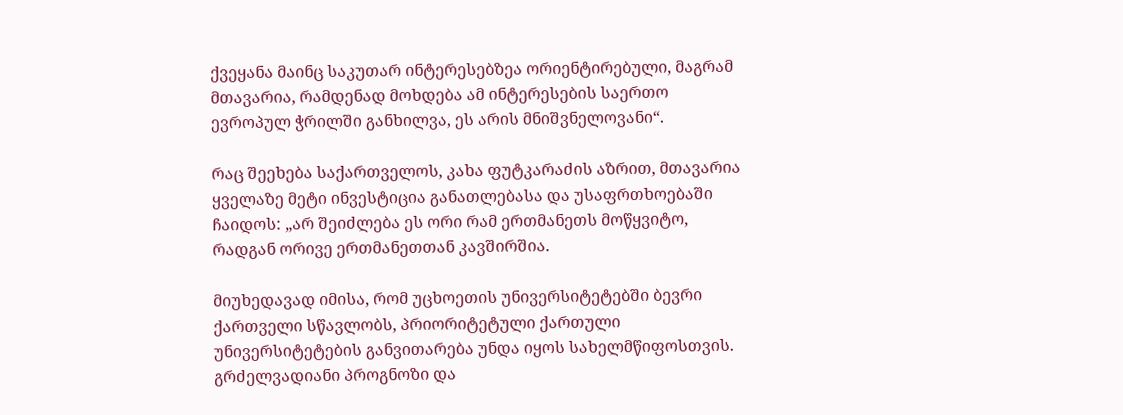ქვეყანა მაინც საკუთარ ინტერესებზეა ორიენტირებული, მაგრამ მთავარია, რამდენად მოხდება ამ ინტერესების საერთო ევროპულ ჭრილში განხილვა, ეს არის მნიშვნელოვანი“.

რაც შეეხება საქართველოს, კახა ფუტკარაძის აზრით, მთავარია ყველაზე მეტი ინვესტიცია განათლებასა და უსაფრთხოებაში ჩაიდოს: „არ შეიძლება ეს ორი რამ ერთმანეთს მოწყვიტო, რადგან ორივე ერთმანეთთან კავშირშია.

მიუხედავად იმისა, რომ უცხოეთის უნივერსიტეტებში ბევრი ქართველი სწავლობს, პრიორიტეტული ქართული უნივერსიტეტების განვითარება უნდა იყოს სახელმწიფოსთვის. გრძელვადიანი პროგნოზი და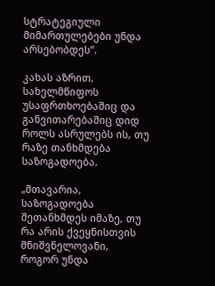სტრატეგიული მიმართულებები უნდა არსებობდეს“.

კახას აზრით, სახელმწიფოს უსაფრთხოებაშიც და განვითარებაშიც დიდ როლს ასრულებს ის, თუ რაზე თანხმდება საზოგადოება.

„მთავარია, საზოგადოება შეთანხმდეს იმაზე, თუ რა არის ქვეყნისთვის მნიშვნელოვანი, როგორ უნდა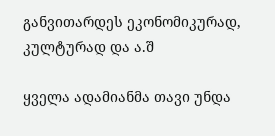განვითარდეს ეკონომიკურად, კულტურად და ა.შ

ყველა ადამიანმა თავი უნდა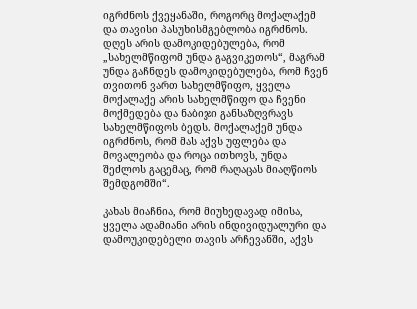იგრძნოს ქვეყანაში, როგორც მოქალაქემ და თავისი პასუხისმგებლობა იგრძნოს. დღეს არის დამოკიდებულება, რომ „სახელმწიფომ უნდა გაგვიკეთოს“, მაგრამ უნდა გაჩნდეს დამოკიდებულება, რომ ჩვენ თვითონ ვართ სახელმწიფო, ყველა მოქალაქე არის სახელმწიფო და ჩვენი მოქმედება და ნაბიჯი განსაზღვრავს სახელმწიფოს ბედს. მოქალაქემ უნდა იგრძნოს, რომ მას აქვს უფლება და მოვალეობა და როცა ითხოვს, უნდა შეძლოს გაცემაც, რომ რაღაცას მიაღწიოს შემდგომში“.

კახას მიაჩნია, რომ მიუხედავად იმისა, ყველა ადამიანი არის ინდივიდუალური და დამოუკიდებელი თავის არჩევანში, აქვს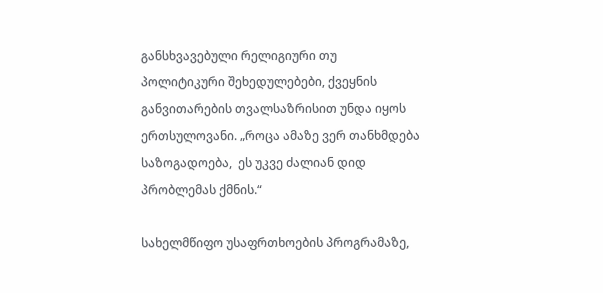განსხვავებული რელიგიური თუ პოლიტიკური შეხედულებები, ქვეყნის განვითარების თვალსაზრისით უნდა იყოს ერთსულოვანი. „როცა ამაზე ვერ თანხმდება საზოგადოება,  ეს უკვე ძალიან დიდ პრობლემას ქმნის.“

სახელმწიფო უსაფრთხოების პროგრამაზე,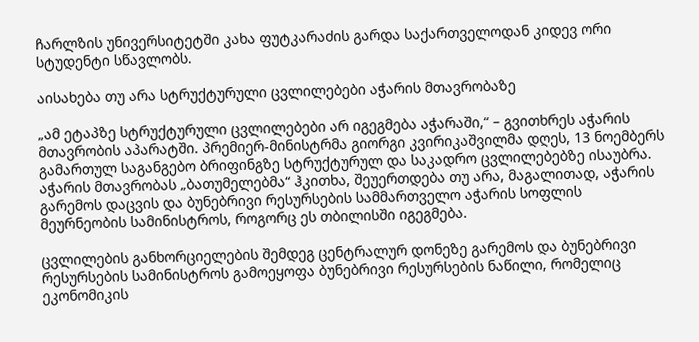ჩარლზის უნივერსიტეტში კახა ფუტკარაძის გარდა საქართველოდან კიდევ ორი სტუდენტი სწავლობს.

აისახება თუ არა სტრუქტურული ცვლილებები აჭარის მთავრობაზე

„ამ ეტაპზე სტრუქტურული ცვლილებები არ იგეგმება აჭარაში,“ – გვითხრეს აჭარის მთავრობის აპარატში. პრემიერ-მინისტრმა გიორგი კვირიკაშვილმა დღეს, 13 ნოემბერს გამართულ საგანგებო ბრიფინგზე სტრუქტურულ და საკადრო ცვლილებებზე ისაუბრა. აჭარის მთავრობას „ბათუმელებმა“ ჰკითხა, შეუერთდება თუ არა, მაგალითად, აჭარის გარემოს დაცვის და ბუნებრივი რესურსების სამმართველო აჭარის სოფლის მეურნეობის სამინისტროს, როგორც ეს თბილისში იგეგმება.

ცვლილების განხორციელების შემდეგ ცენტრალურ დონეზე გარემოს და ბუნებრივი რესურსების სამინისტროს გამოეყოფა ბუნებრივი რესურსების ნაწილი, რომელიც ეკონომიკის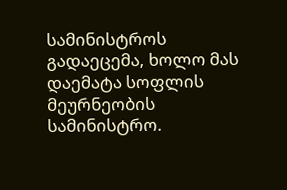სამინისტროს გადაეცემა, ხოლო მას დაემატა სოფლის მეურნეობის სამინისტრო.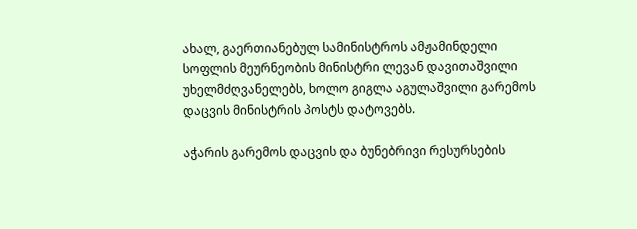ახალ, გაერთიანებულ სამინისტროს ამჟამინდელი სოფლის მეურნეობის მინისტრი ლევან დავითაშვილი უხელმძღვანელებს, ხოლო გიგლა აგულაშვილი გარემოს დაცვის მინისტრის პოსტს დატოვებს.

აჭარის გარემოს დაცვის და ბუნებრივი რესურსების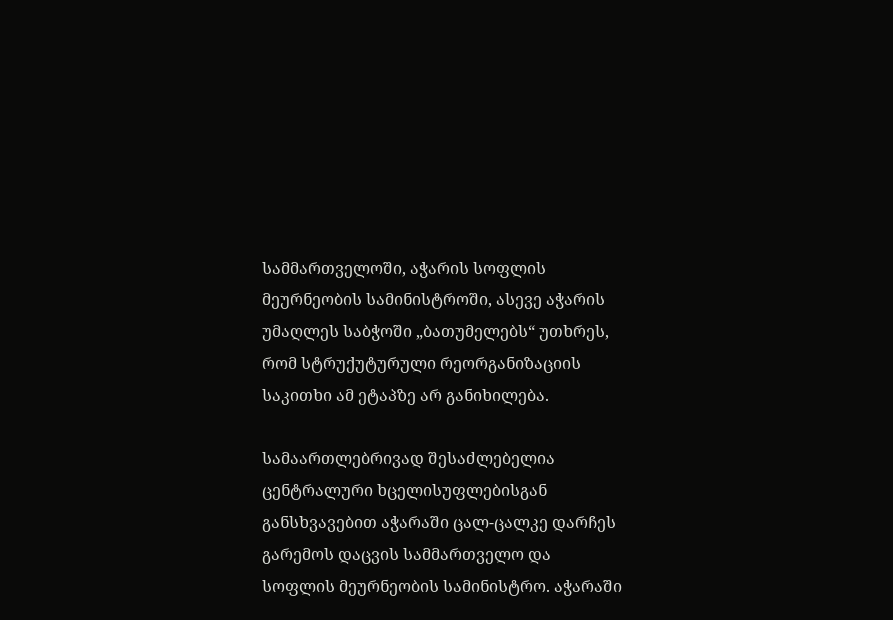სამმართველოში, აჭარის სოფლის მეურნეობის სამინისტროში, ასევე აჭარის უმაღლეს საბჭოში „ბათუმელებს“ უთხრეს, რომ სტრუქუტურული რეორგანიზაციის საკითხი ამ ეტაპზე არ განიხილება.

სამაართლებრივად შესაძლებელია ცენტრალური ხცელისუფლებისგან განსხვავებით აჭარაში ცალ-ცალკე დარჩეს გარემოს დაცვის სამმართველო და სოფლის მეურნეობის სამინისტრო. აჭარაში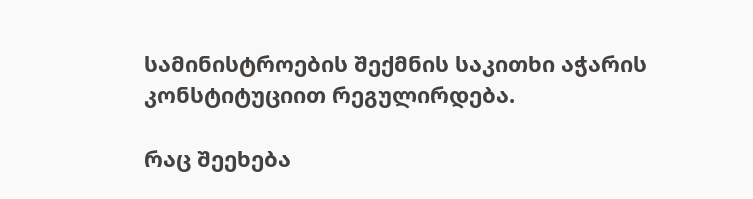სამინისტროების შექმნის საკითხი აჭარის კონსტიტუციით რეგულირდება.

რაც შეეხება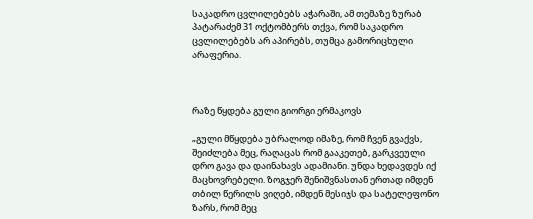საკადრო ცვლილებებს აჭარაში, ამ თემაზე ზურაბ პატარაძემ 31 ოქტომბერს თქვა, რომ საკადრო ცვლილებებს არ აპირებს, თუმცა გამორიცხული არაფერია.



რაზე წყდება გული გიორგი ერმაკოვს

„გული მწყდება უბრალოდ იმაზე, რომ ჩვენ გვაქვს, შეიძლება მეც, რაღაცას რომ გააკეთებ, გარკვეული დრო გავა და დაინახავს ადამიანი. უნდა ხედავდეს იქ მაცხოვრებელი. ზოგჯერ შენიშვნასთან ერთად იმდენ თბილ წერილს ვიღებ, იმდენ მესიჯს და სატელეფონო ზარს, რომ მეც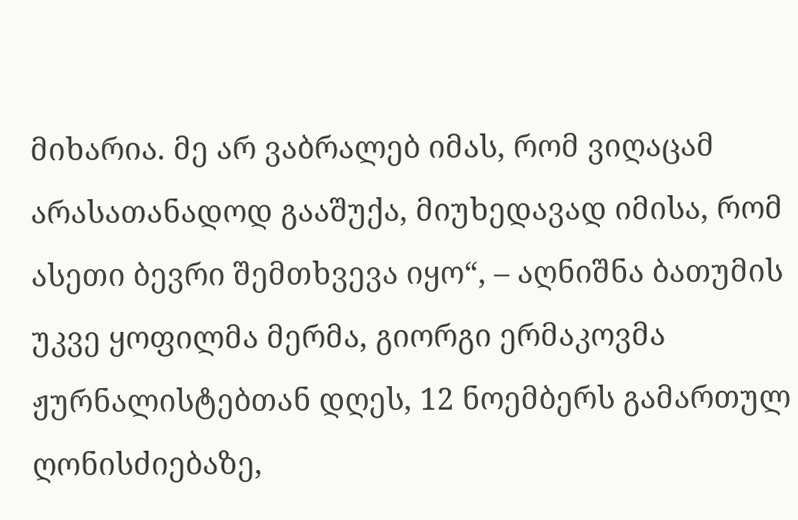მიხარია. მე არ ვაბრალებ იმას, რომ ვიღაცამ არასათანადოდ გააშუქა, მიუხედავად იმისა, რომ ასეთი ბევრი შემთხვევა იყო“, – აღნიშნა ბათუმის უკვე ყოფილმა მერმა, გიორგი ერმაკოვმა ჟურნალისტებთან დღეს, 12 ნოემბერს გამართულ ღონისძიებაზე,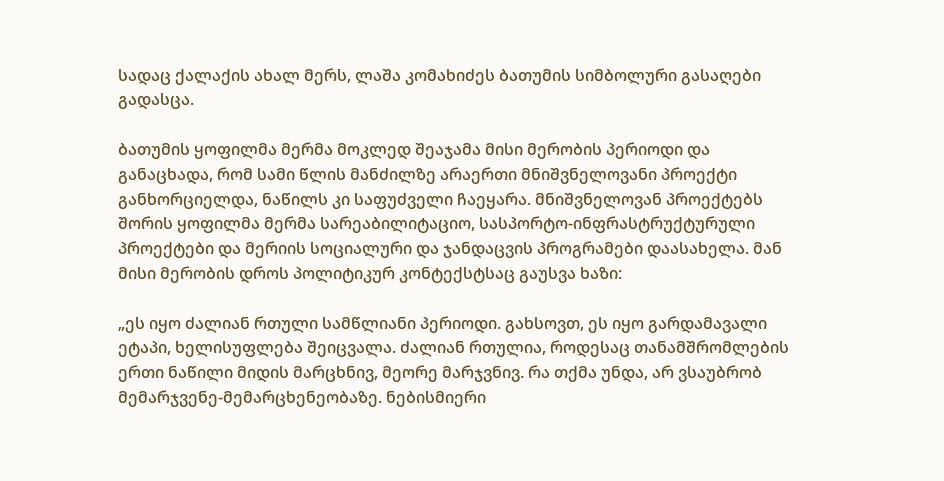სადაც ქალაქის ახალ მერს, ლაშა კომახიძეს ბათუმის სიმბოლური გასაღები გადასცა.

ბათუმის ყოფილმა მერმა მოკლედ შეაჯამა მისი მერობის პერიოდი და განაცხადა, რომ სამი წლის მანძილზე არაერთი მნიშვნელოვანი პროექტი განხორციელდა, ნაწილს კი საფუძველი ჩაეყარა. მნიშვნელოვან პროექტებს შორის ყოფილმა მერმა სარეაბილიტაციო, სასპორტო-ინფრასტრუქტურული პროექტები და მერიის სოციალური და ჯანდაცვის პროგრამები დაასახელა. მან მისი მერობის დროს პოლიტიკურ კონტექსტსაც გაუსვა ხაზი:

„ეს იყო ძალიან რთული სამწლიანი პერიოდი. გახსოვთ, ეს იყო გარდამავალი ეტაპი, ხელისუფლება შეიცვალა. ძალიან რთულია, როდესაც თანამშრომლების ერთი ნაწილი მიდის მარცხნივ, მეორე მარჯვნივ. რა თქმა უნდა, არ ვსაუბრობ მემარჯვენე-მემარცხენეობაზე. ნებისმიერი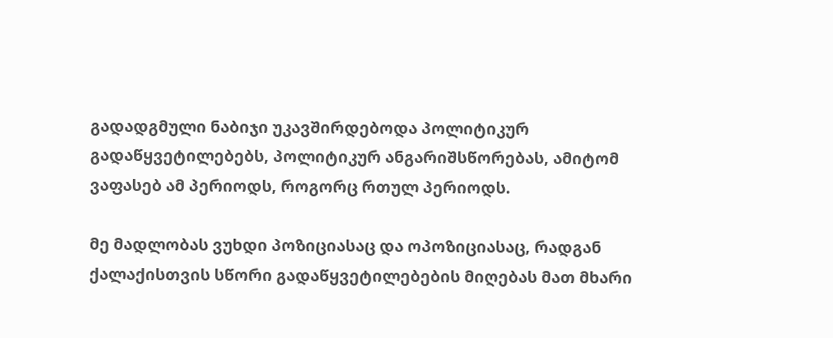გადადგმული ნაბიჯი უკავშირდებოდა პოლიტიკურ გადაწყვეტილებებს, პოლიტიკურ ანგარიშსწორებას, ამიტომ ვაფასებ ამ პერიოდს, როგორც რთულ პერიოდს.

მე მადლობას ვუხდი პოზიციასაც და ოპოზიციასაც, რადგან ქალაქისთვის სწორი გადაწყვეტილებების მიღებას მათ მხარი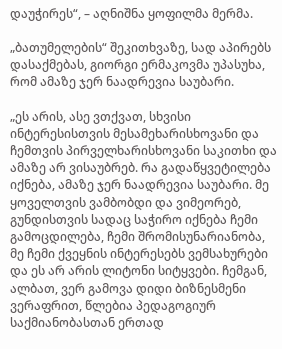დაუჭირეს“, – აღნიშნა ყოფილმა მერმა.

„ბათუმელების“ შეკითხვაზე, სად აპირებს დასაქმებას, გიორგი ერმაკოვმა უპასუხა, რომ ამაზე ჯერ ნაადრევია საუბარი.

„ეს არის, ასე ვთქვათ, სხვისი ინტერესისთვის მესამეხარისხოვანი და ჩემთვის პირველხარისხოვანი საკითხი და ამაზე არ ვისაუბრებ. რა გადაწყვეტილება იქნება, ამაზე ჯერ ნაადრევია საუბარი. მე ყოველთვის ვამბობდი და ვიმეორებ, გუნდისთვის სადაც საჭირო იქნება ჩემი გამოცდილება, ჩემი შრომისუნარიანობა, მე ჩემი ქვეყნის ინტერესებს ვემსახურები და ეს არ არის ლიტონი სიტყვები. ჩემგან, ალბათ, ვერ გამოვა დიდი ბიზნესმენი ვერაფრით, წლებია პედაგოგიურ საქმიანობასთან ერთად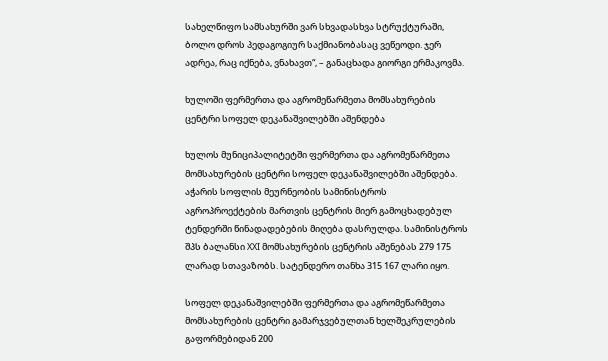სახელწიფო სამსახურში ვარ სხვადასხვა სტრუქტურაში, ბოლო დროს პედაგოგიურ საქმიანობასაც ვეწეოდი. ჯერ ადრეა, რაც იქნება, ვნახავთ“, – განაცხადა გიორგი ერმაკოვმა.

ხულოში ფერმერთა და აგრომეწარმეთა მომსახურების ცენტრი სოფელ დეკანაშვილებში აშენდება

ხულოს მუნიციპალიტეტში ფერმერთა და აგრომეწარმეთა მომსახურების ცენტრი სოფელ დეკანაშვილებში აშენდება. აჭარის სოფლის მეურნეობის სამინისტროს აგროპროექტების მართვის ცენტრის მიერ გამოცხადებულ ტენდერში წინადადებების მიღება დასრულდა. სამინისტროს შპს ბალანსი XXI მომსახურების ცენტრის აშენებას 279 175 ლარად სთავაზობს. სატენდერო თანხა 315 167 ლარი იყო.

სოფელ დეკანაშვილებში ფერმერთა და აგრომეწარმეთა მომსახურების ცენტრი გამარჯვებულთან ხელშეკრულების გაფორმებიდან 200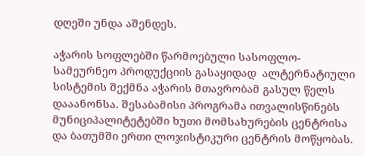დღეში უნდა აშენდეს.

აჭარის სოფლებში წარმოებული სასოფლო-სამეურნეო პროდუქციის გასაყიდად  ალტერნატიული სისტემის შექმნა აჭარის მთავრობამ გასულ წელს დააანონსა. შესაბამისი პროგრამა ითვალისწინებს მუნიციპალიტეტებში ხუთი მომსახურების ცენტრისა და ბათუმში ერთი ლოჯისტიკური ცენტრის მოწყობას.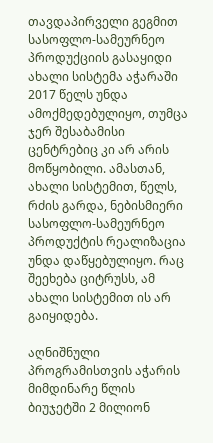თავდაპირველი გეგმით სასოფლო-სამეურნეო პროდუქციის გასაყიდი ახალი სისტემა აჭარაში 2017 წელს უნდა ამოქმედებულიყო, თუმცა ჯერ შესაბამისი ცენტრებიც კი არ არის მოწყობილი. ამასთან, ახალი სისტემით, წელს, რძის გარდა, ნებისმიერი სასოფლო-სამეურნეო პროდუქტის რეალიზაცია უნდა დაწყებულიყო. რაც შეეხება ციტრუსს, ამ ახალი სისტემით ის არ გაიყიდება.

აღნიშნული  პროგრამისთვის აჭარის მიმდინარე წლის ბიუჯეტში 2 მილიონ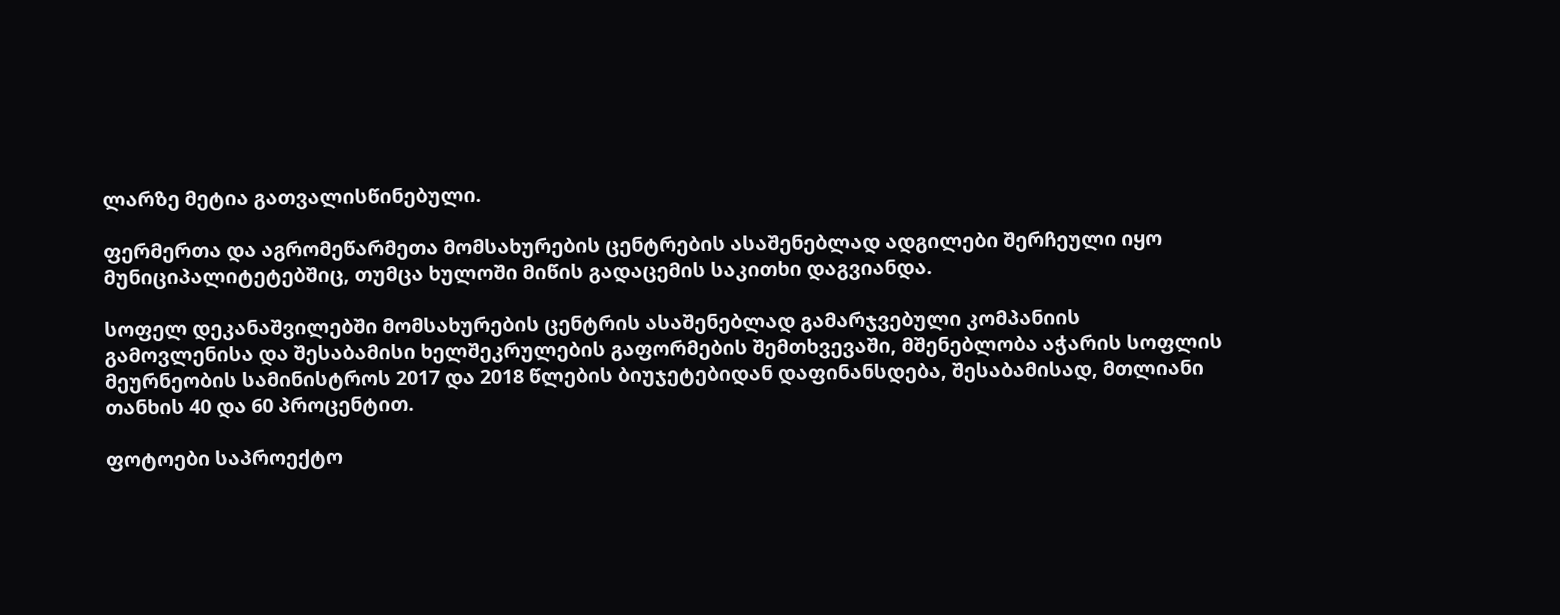ლარზე მეტია გათვალისწინებული.

ფერმერთა და აგრომეწარმეთა მომსახურების ცენტრების ასაშენებლად ადგილები შერჩეული იყო მუნიციპალიტეტებშიც, თუმცა ხულოში მიწის გადაცემის საკითხი დაგვიანდა.

სოფელ დეკანაშვილებში მომსახურების ცენტრის ასაშენებლად გამარჯვებული კომპანიის გამოვლენისა და შესაბამისი ხელშეკრულების გაფორმების შემთხვევაში, მშენებლობა აჭარის სოფლის მეურნეობის სამინისტროს 2017 და 2018 წლების ბიუჯეტებიდან დაფინანსდება, შესაბამისად, მთლიანი თანხის 40 და 60 პროცენტით.

ფოტოები საპროექტო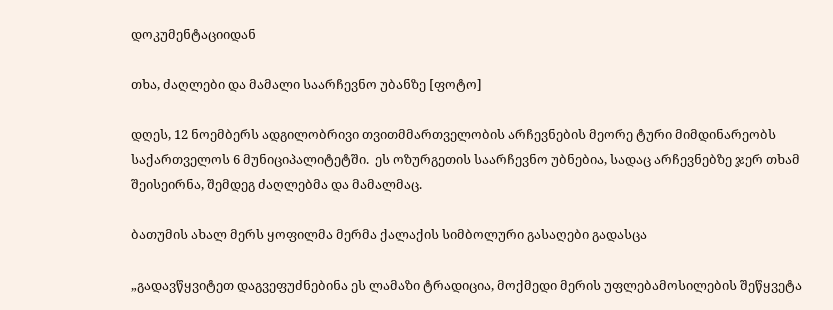დოკუმენტაციიდან

თხა, ძაღლები და მამალი საარჩევნო უბანზე [ფოტო]

დღეს, 12 ნოემბერს ადგილობრივი თვითმმართველობის არჩევნების მეორე ტური მიმდინარეობს საქართველოს 6 მუნიციპალიტეტში.  ეს ოზურგეთის საარჩევნო უბნებია, სადაც არჩევნებზე ჯერ თხამ შეისეირნა, შემდეგ ძაღლებმა და მამალმაც.

ბათუმის ახალ მერს ყოფილმა მერმა ქალაქის სიმბოლური გასაღები გადასცა

„გადავწყვიტეთ დაგვეფუძნებინა ეს ლამაზი ტრადიცია, მოქმედი მერის უფლებამოსილების შეწყვეტა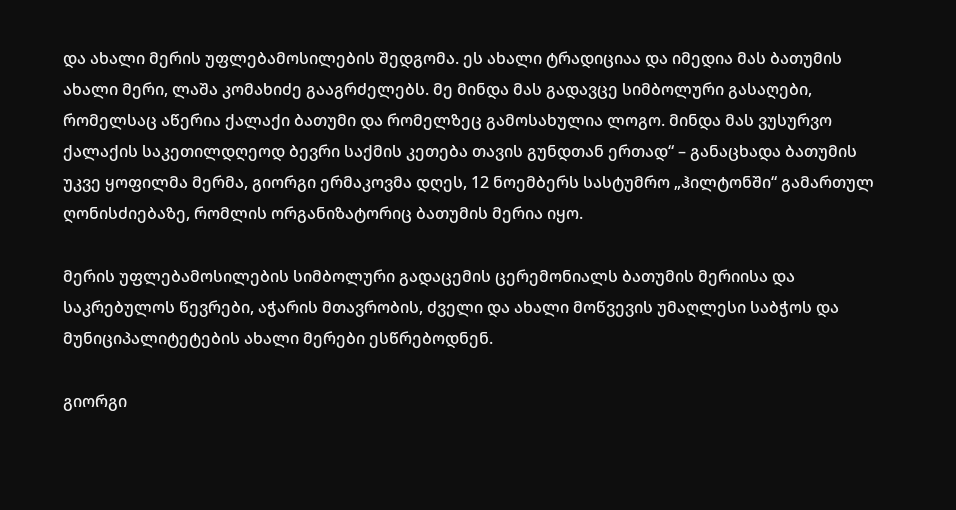და ახალი მერის უფლებამოსილების შედგომა. ეს ახალი ტრადიციაა და იმედია მას ბათუმის ახალი მერი, ლაშა კომახიძე გააგრძელებს. მე მინდა მას გადავცე სიმბოლური გასაღები, რომელსაც აწერია ქალაქი ბათუმი და რომელზეც გამოსახულია ლოგო. მინდა მას ვუსურვო ქალაქის საკეთილდღეოდ ბევრი საქმის კეთება თავის გუნდთან ერთად“ – განაცხადა ბათუმის უკვე ყოფილმა მერმა, გიორგი ერმაკოვმა დღეს, 12 ნოემბერს სასტუმრო „ჰილტონში“ გამართულ ღონისძიებაზე, რომლის ორგანიზატორიც ბათუმის მერია იყო.

მერის უფლებამოსილების სიმბოლური გადაცემის ცერემონიალს ბათუმის მერიისა და საკრებულოს წევრები, აჭარის მთავრობის, ძველი და ახალი მოწვევის უმაღლესი საბჭოს და მუნიციპალიტეტების ახალი მერები ესწრებოდნენ.

გიორგი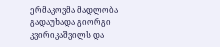ერმაკოვმა მადლობა გადაუხადა გიორგი კვირიკაშვილს და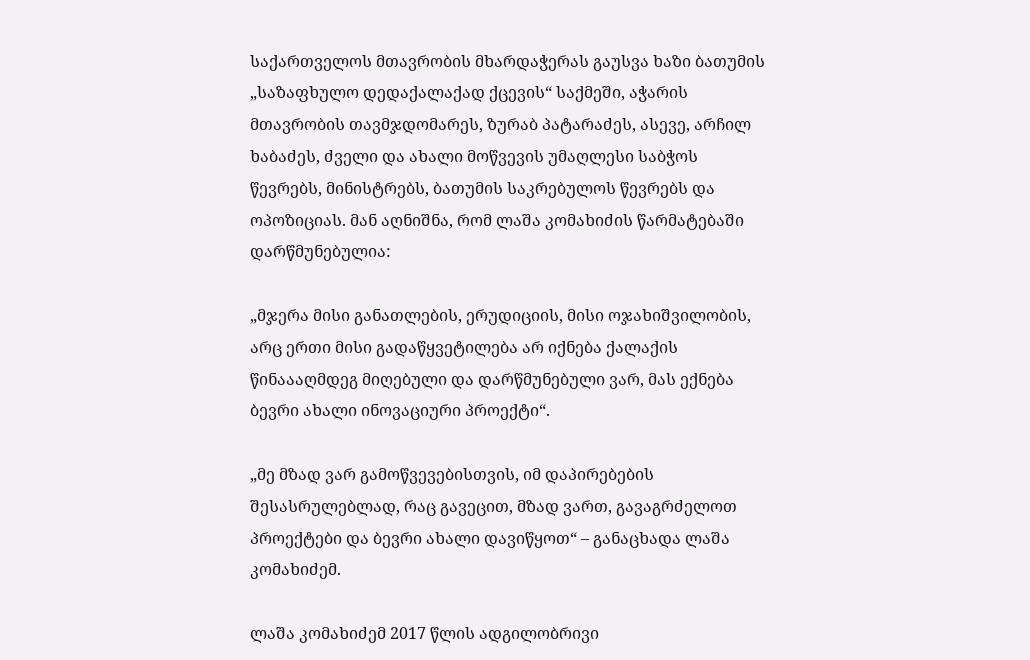საქართველოს მთავრობის მხარდაჭერას გაუსვა ხაზი ბათუმის „საზაფხულო დედაქალაქად ქცევის“ საქმეში, აჭარის მთავრობის თავმჯდომარეს, ზურაბ პატარაძეს, ასევე, არჩილ ხაბაძეს, ძველი და ახალი მოწვევის უმაღლესი საბჭოს წევრებს, მინისტრებს, ბათუმის საკრებულოს წევრებს და ოპოზიციას. მან აღნიშნა, რომ ლაშა კომახიძის წარმატებაში დარწმუნებულია:

„მჯერა მისი განათლების, ერუდიციის, მისი ოჯახიშვილობის, არც ერთი მისი გადაწყვეტილება არ იქნება ქალაქის წინაააღმდეგ მიღებული და დარწმუნებული ვარ, მას ექნება ბევრი ახალი ინოვაციური პროექტი“.

„მე მზად ვარ გამოწვევებისთვის, იმ დაპირებების შესასრულებლად, რაც გავეცით, მზად ვართ, გავაგრძელოთ პროექტები და ბევრი ახალი დავიწყოთ“ – განაცხადა ლაშა კომახიძემ.

ლაშა კომახიძემ 2017 წლის ადგილობრივი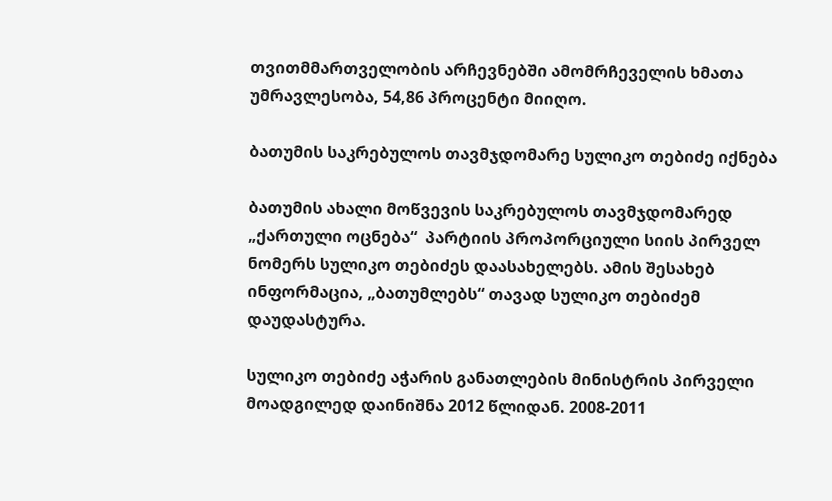თვითმმართველობის არჩევნებში ამომრჩეველის ხმათა უმრავლესობა, 54,86 პროცენტი მიიღო.

ბათუმის საკრებულოს თავმჯდომარე სულიკო თებიძე იქნება

ბათუმის ახალი მოწვევის საკრებულოს თავმჯდომარედ „ქართული ოცნება“  პარტიის პროპორციული სიის პირველ ნომერს სულიკო თებიძეს დაასახელებს. ამის შესახებ ინფორმაცია, „ბათუმლებს“ თავად სულიკო თებიძემ  დაუდასტურა.

სულიკო თებიძე აჭარის განათლების მინისტრის პირველი მოადგილედ დაინიშნა 2012 წლიდან. 2008-2011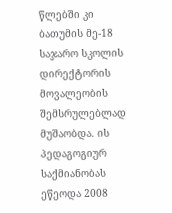წლებში კი ბათუმის მე-18 საჯარო სკოლის დირექტორის მოვალეობის შემსრულებლად მუშაობდა. ის პედაგოგიურ საქმიანობას ეწეოდა 2008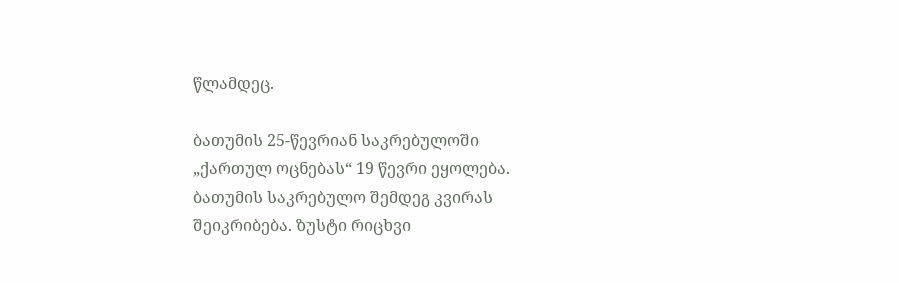წლამდეც.

ბათუმის 25-წევრიან საკრებულოში „ქართულ ოცნებას“ 19 წევრი ეყოლება. ბათუმის საკრებულო შემდეგ კვირას შეიკრიბება. ზუსტი რიცხვი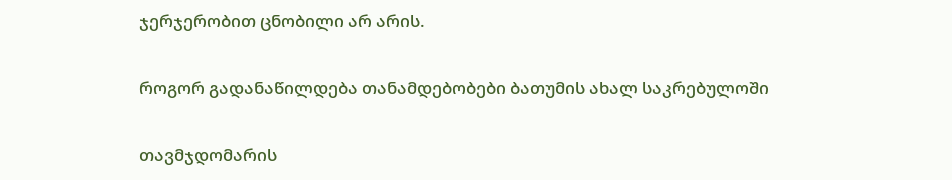ჯერჯერობით ცნობილი არ არის.

როგორ გადანაწილდება თანამდებობები ბათუმის ახალ საკრებულოში

თავმჯდომარის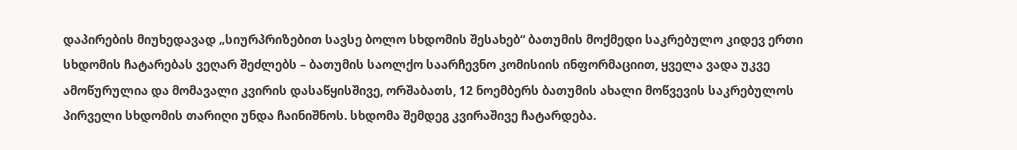დაპირების მიუხედავად „სიურპრიზებით სავსე ბოლო სხდომის შესახებ“ ბათუმის მოქმედი საკრებულო კიდევ ერთი სხდომის ჩატარებას ვეღარ შეძლებს – ბათუმის საოლქო საარჩევნო კომისიის ინფორმაციით, ყველა ვადა უკვე ამოწურულია და მომავალი კვირის დასაწყისშივე, ორშაბათს, 12 ნოემბერს ბათუმის ახალი მოწვევის საკრებულოს პირველი სხდომის თარიღი უნდა ჩაინიშნოს. სხდომა შემდეგ კვირაშივე ჩატარდება.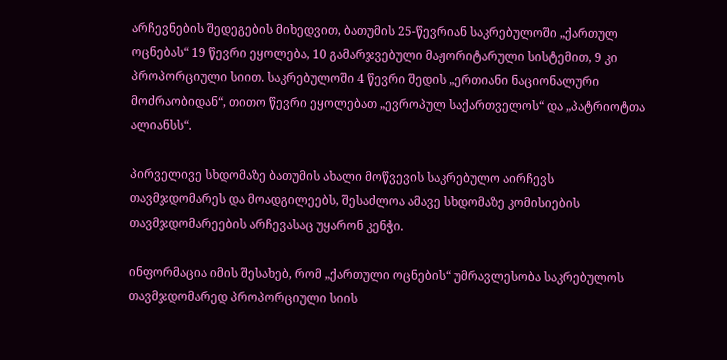არჩევნების შედეგების მიხედვით, ბათუმის 25-წევრიან საკრებულოში „ქართულ ოცნებას“ 19 წევრი ეყოლება, 10 გამარჯვებული მაჟორიტარული სისტემით, 9 კი პროპორციული სიით. საკრებულოში 4 წევრი შედის „ერთიანი ნაციონალური მოძრაობიდან“, თითო წევრი ეყოლებათ „ევროპულ საქართველოს“ და „პატრიოტთა ალიანსს“.

პირველივე სხდომაზე ბათუმის ახალი მოწვევის საკრებულო აირჩევს თავმჯდომარეს და მოადგილეებს, შესაძლოა ამავე სხდომაზე კომისიების თავმჯდომარეების არჩევასაც უყარონ კენჭი.

ინფორმაცია იმის შესახებ, რომ „ქართული ოცნების“ უმრავლესობა საკრებულოს თავმჯდომარედ პროპორციული სიის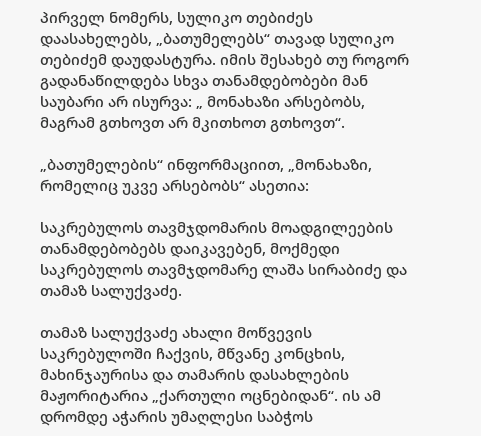პირველ ნომერს, სულიკო თებიძეს დაასახელებს, „ბათუმელებს“ თავად სულიკო თებიძემ დაუდასტურა. იმის შესახებ თუ როგორ გადანაწილდება სხვა თანამდებობები მან საუბარი არ ისურვა: „ მონახაზი არსებობს, მაგრამ გთხოვთ არ მკითხოთ გთხოვთ“.

„ბათუმელების“ ინფორმაციით, „მონახაზი, რომელიც უკვე არსებობს“ ასეთია:

საკრებულოს თავმჯდომარის მოადგილეების თანამდებობებს დაიკავებენ, მოქმედი საკრებულოს თავმჯდომარე ლაშა სირაბიძე და  თამაზ სალუქვაძე.

თამაზ სალუქვაძე ახალი მოწვევის საკრებულოში ჩაქვის, მწვანე კონცხის, მახინჯაურისა და თამარის დასახლების მაჟორიტარია „ქართული ოცნებიდან“. ის ამ დრომდე აჭარის უმაღლესი საბჭოს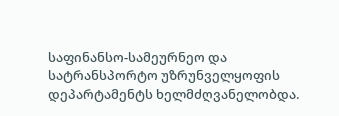საფინანსო-სამეურნეო და სატრანსპორტო უზრუნველყოფის დეპარტამენტს ხელმძღვანელობდა.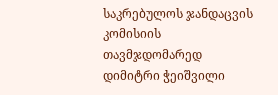საკრებულოს ჯანდაცვის კომისიის თავმჯდომარედ დიმიტრი ჭეიშვილი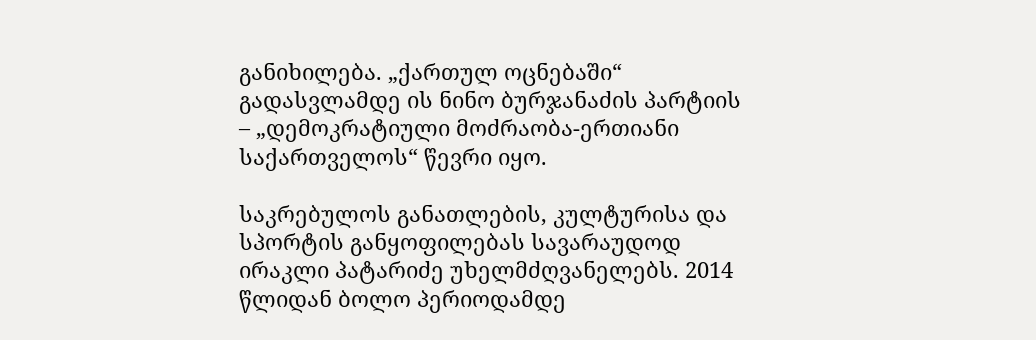განიხილება. „ქართულ ოცნებაში“ გადასვლამდე ის ნინო ბურჯანაძის პარტიის – „დემოკრატიული მოძრაობა-ერთიანი საქართველოს“ წევრი იყო.

საკრებულოს განათლების, კულტურისა და სპორტის განყოფილებას სავარაუდოდ ირაკლი პატარიძე უხელმძღვანელებს. 2014 წლიდან ბოლო პერიოდამდე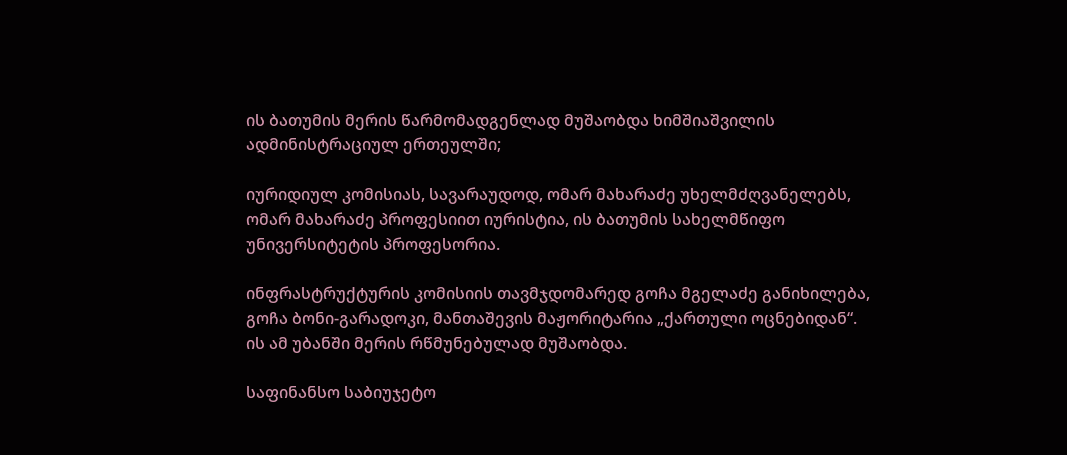ის ბათუმის მერის წარმომადგენლად მუშაობდა ხიმშიაშვილის ადმინისტრაციულ ერთეულში;

იურიდიულ კომისიას, სავარაუდოდ, ომარ მახარაძე უხელმძღვანელებს, ომარ მახარაძე პროფესიით იურისტია, ის ბათუმის სახელმწიფო უნივერსიტეტის პროფესორია.

ინფრასტრუქტურის კომისიის თავმჯდომარედ გოჩა მგელაძე განიხილება, გოჩა ბონი-გარადოკი, მანთაშევის მაჟორიტარია „ქართული ოცნებიდან“. ის ამ უბანში მერის რწმუნებულად მუშაობდა.

საფინანსო საბიუჯეტო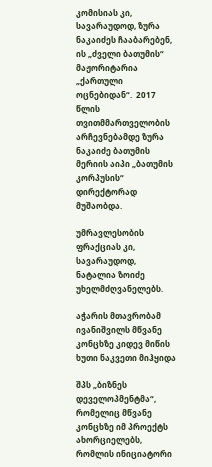კომისიას კი, სავარაუდოდ, ზურა ნაკაიძეს ჩააბარებენ, ის „ძველი ბათუმის“ მაჟორიტარია „ქართული ოცნებიდან“.  2017 წლის თვითმმართველობის არჩევნებამდე ზურა ნაკაიძე ბათუმის მერიის აიპი „ბათუმის კორპუსის“ დირექტორად მუშაობდა.

უმრავლესობის ფრაქციას კი, სავარაუდოდ, ნატალია ზოიძე უხელმძღვანელებს.

აჭარის მთავრობამ ივანიშვილს მწვანე კონცხზე კიდევ მიწის ხუთი ნაკვეთი მიჰყიდა

შპს „ბიზნეს დეველოპმენტმა“, რომელიც მწვანე კონცხზე იმ პროექტს ახორციელებს, რომლის ინიციატორი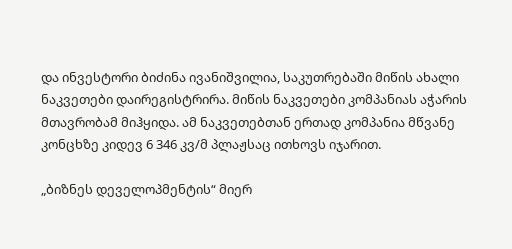და ინვესტორი ბიძინა ივანიშვილია, საკუთრებაში მიწის ახალი ნაკვეთები დაირეგისტრირა. მიწის ნაკვეთები კომპანიას აჭარის მთავრობამ მიჰყიდა. ამ ნაკვეთებთან ერთად კომპანია მწვანე კონცხზე კიდევ 6 346 კვ/მ პლაჟსაც ითხოვს იჯარით.

„ბიზნეს დეველოპმენტის“ მიერ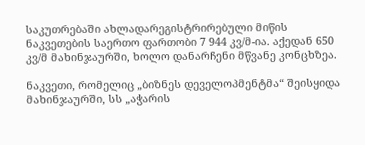საკუთრებაში ახლადარეგისტრირებული მიწის ნაკვეთების საერთო ფართობი 7 944 კვ/მ-ია. აქედან 650 კვ/მ მახინჯაურში, ხოლო დანარჩენი მწვანე კონცხზეა.

ნაკვეთი, რომელიც „ბიზნეს დეველოპმენტმა“ შეისყიდა მახინჯაურში, სს „აჭარის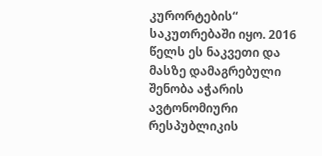კურორტების“ საკუთრებაში იყო. 2016  წელს ეს ნაკვეთი და მასზე დამაგრებული შენობა აჭარის ავტონომიური რესპუბლიკის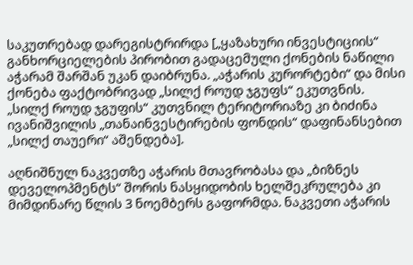საკუთრებად დარეგისტრირდა [„ყაზახური ინვესტიციის“ განხორციელების პირობით გადაცემული ქონების ნაწილი აჭარამ შარშან უკან დაიბრუნა. „აჭარის კურორტები“ და მისი ქონება ფაქტობრივად „სილქ როუდ ჯგუფს“ ეკუთვნის. „სილქ როუდ ჯგუფის“ კუთვნილ ტერიტორიაზე კი ბიძინა ივანიშვილის „თანაინვესტირების ფონდის“ დაფინანსებით „სილქ თაუერი“ აშენდება].

აღნიშნულ ნაკვეთზე აჭარის მთავრობასა და „ბიზნეს დეველოპმენტს“ შორის ნასყიდობის ხელშეკრულება კი მიმდინარე წლის 3 ნოემბერს გაფორმდა. ნაკვეთი აჭარის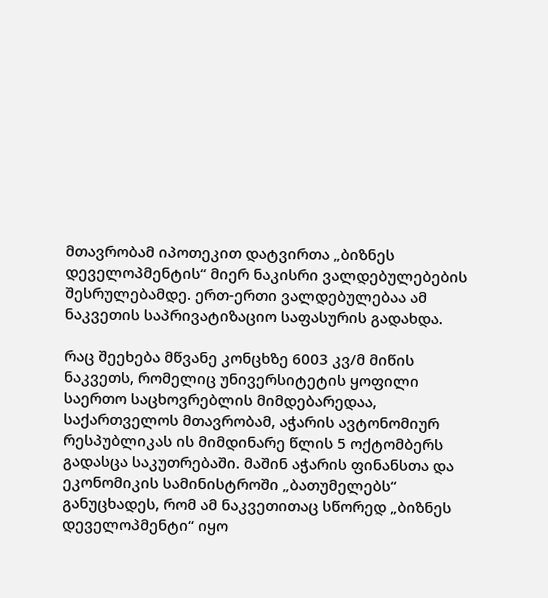მთავრობამ იპოთეკით დატვირთა „ბიზნეს დეველოპმენტის“ მიერ ნაკისრი ვალდებულებების შესრულებამდე. ერთ-ერთი ვალდებულებაა ამ ნაკვეთის საპრივატიზაციო საფასურის გადახდა.

რაც შეეხება მწვანე კონცხზე 6003 კვ/მ მიწის ნაკვეთს, რომელიც უნივერსიტეტის ყოფილი საერთო საცხოვრებლის მიმდებარედაა, საქართველოს მთავრობამ, აჭარის ავტონომიურ რესპუბლიკას ის მიმდინარე წლის 5 ოქტომბერს გადასცა საკუთრებაში. მაშინ აჭარის ფინანსთა და ეკონომიკის სამინისტროში „ბათუმელებს“ განუცხადეს, რომ ამ ნაკვეთითაც სწორედ „ბიზნეს დეველოპმენტი“ იყო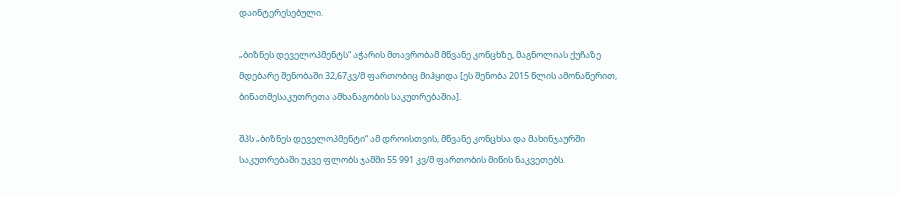დაინტერესებული.

„ბიზნეს დეველოპმენტს“ აჭარის მთავრობამ მწვანე კონცხზე, მაგნოლიას ქუჩაზე მდებარე შენობაში 32,67კვ/მ ფართობიც მიჰყიდა [ეს შენობა 2015 წლის ამონაწერით, ბინათმესაკუთრეთა ამხანაგობის საკუთრებაშია].

შპს „ბიზნეს დეველოპმენტი“ ამ დროისთვის, მწვანე კონცხსა და მახინჯაურში საკუთრებაში უკვე ფლობს ჯამში 55 991 კვ/მ ფართობის მიწის ნაკვეთებს.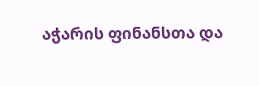აჭარის ფინანსთა და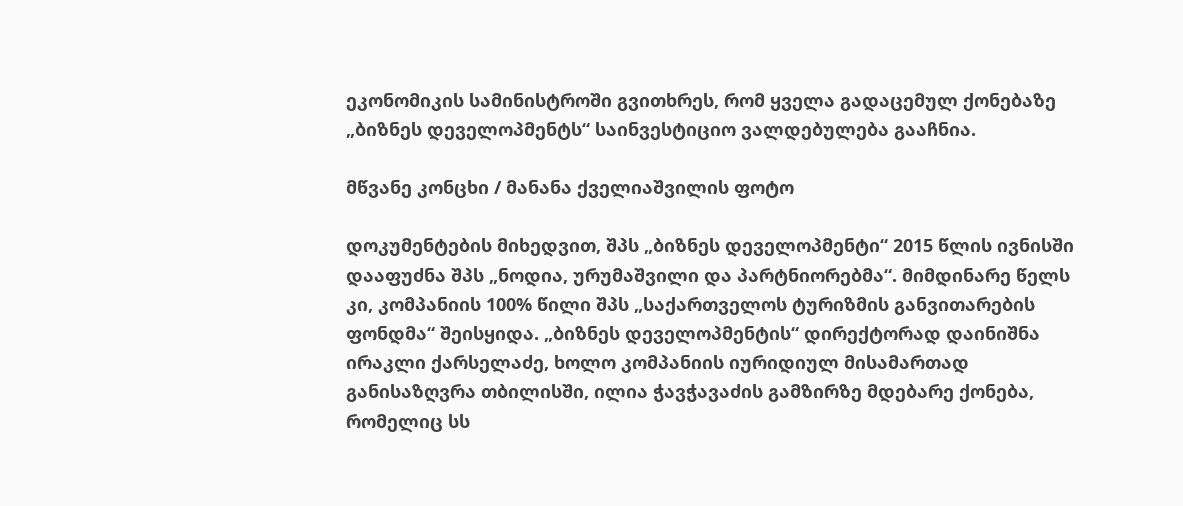ეკონომიკის სამინისტროში გვითხრეს, რომ ყველა გადაცემულ ქონებაზე „ბიზნეს დეველოპმენტს“ საინვესტიციო ვალდებულება გააჩნია.

მწვანე კონცხი / მანანა ქველიაშვილის ფოტო

დოკუმენტების მიხედვით, შპს „ბიზნეს დეველოპმენტი“ 2015 წლის ივნისში დააფუძნა შპს „ნოდია, ურუმაშვილი და პარტნიორებმა“. მიმდინარე წელს კი, კომპანიის 100% წილი შპს „საქართველოს ტურიზმის განვითარების ფონდმა“ შეისყიდა. „ბიზნეს დეველოპმენტის“ დირექტორად დაინიშნა ირაკლი ქარსელაძე, ხოლო კომპანიის იურიდიულ მისამართად განისაზღვრა თბილისში, ილია ჭავჭავაძის გამზირზე მდებარე ქონება, რომელიც სს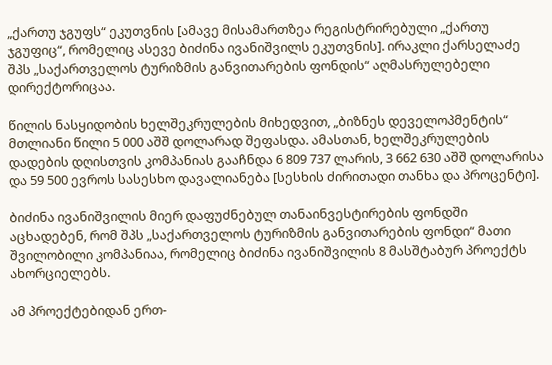„ქართუ ჯგუფს“ ეკუთვნის [ამავე მისამართზეა რეგისტრირებული „ქართუ ჯგუფიც“, რომელიც ასევე ბიძინა ივანიშვილს ეკუთვნის]. ირაკლი ქარსელაძე შპს „საქართველოს ტურიზმის განვითარების ფონდის“ აღმასრულებელი დირექტორიცაა.

წილის ნასყიდობის ხელშეკრულების მიხედვით, „ბიზნეს დეველოპმენტის“ მთლიანი წილი 5 000 აშშ დოლარად შეფასდა. ამასთან, ხელშეკრულების დადების დღისთვის კომპანიას გააჩნდა 6 809 737 ლარის, 3 662 630 აშშ დოლარისა და 59 500 ევროს სასესხო დავალიანება [სესხის ძირითადი თანხა და პროცენტი].

ბიძინა ივანიშვილის მიერ დაფუძნებულ თანაინვესტირების ფონდში აცხადებენ, რომ შპს „საქართველოს ტურიზმის განვითარების ფონდი“ მათი შვილობილი კომპანიაა, რომელიც ბიძინა ივანიშვილის 8 მასშტაბურ პროექტს ახორციელებს.

ამ პროექტებიდან ერთ-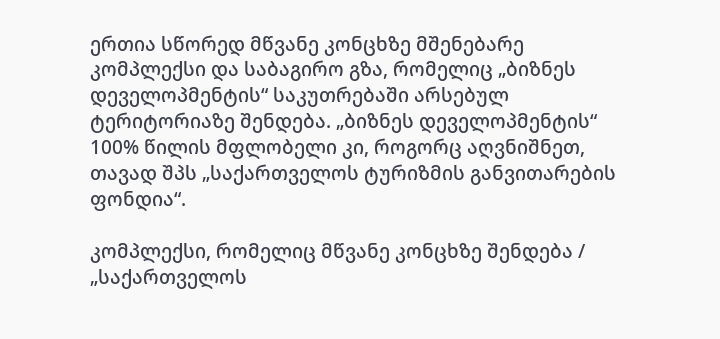ერთია სწორედ მწვანე კონცხზე მშენებარე კომპლექსი და საბაგირო გზა, რომელიც „ბიზნეს დეველოპმენტის“ საკუთრებაში არსებულ ტერიტორიაზე შენდება. „ბიზნეს დეველოპმენტის“ 100% წილის მფლობელი კი, როგორც აღვნიშნეთ, თავად შპს „საქართველოს ტურიზმის განვითარების ფონდია“.

კომპლექსი, რომელიც მწვანე კონცხზე შენდება / „საქართველოს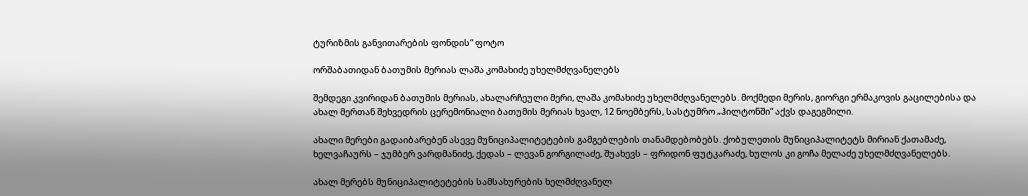ტურიზმის განვითარების ფონდის“ ფოტო

ორშაბათიდან ბათუმის მერიას ლაშა კომახიძე უხელმძღვანელებს

შემდეგი კვირიდან ბათუმის მერიას, ახალარჩეული მერი, ლაშა კომახიძე უხელმძღვანელებს. მოქმედი მერის, გიორგი ერმაკოვის გაცილებისა და ახალ მერთან შეხვედრის ცერემონიალი ბათუმის მერიას ხვალ, 12 ნოემბერს, სასტუმრო „ჰილტონში“ აქვს დაგეგმილი.

ახალი მერები გადაიბარებენ ასევე მუნიციპალიტეტების გამგებლების თანამდებობებს. ქობულეთის მუნიციპალიტეტს მირიან ქათამაძე, ხელვაჩაურს – ჯუმბერ ვარდმანიძე, ქედას – ლევან გორგილაძე, შუახევს – ფრიდონ ფუტკარაძე, ხულოს კი გოჩა მელაძე უხელმძღვანელებს.

ახალ მერებს მუნიციპალიტეტების სამსახურების ხელმძღვანელ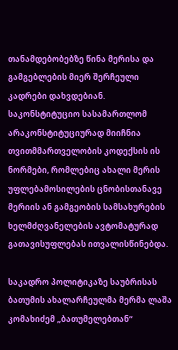თანამდებობებზე წინა მერისა და გამგებლების მიერ შერჩეული კადრები დახვდებიან. საკონსტიტუციო სასამართლომ არაკონსტიტუციურად მიიჩნია თვითმმართველობის კოდექსის ის ნორმები, რომლებიც ახალი მერის უფლებამოსილების ცნობისთანავე მერიის ან გამგეობის სამსახურების ხელმძღვანელების ავტომატურად გათავისუფლებას ითვალისწინებდა.

საკადრო პოლიტიკაზე საუბრისას ბათუმის ახალარჩეულმა მერმა ლაშა კომახიძემ „ბათუმელებთან“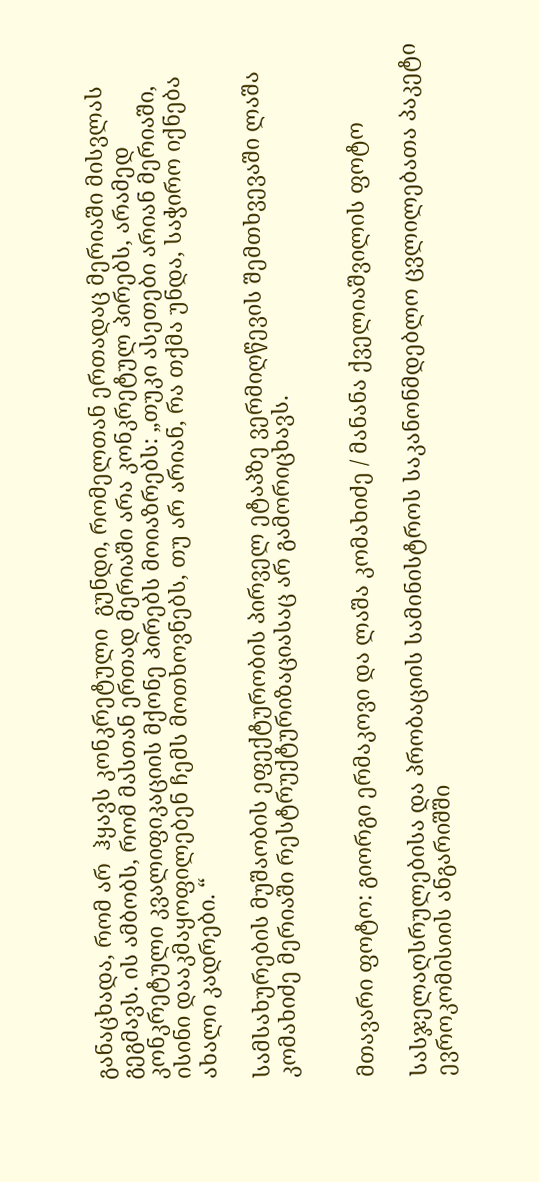განაცხადა, რომ არ  ჰყავს კონკრეტული  გუნდი, რომელთან ერთადაც მერიაში მისვლას გეგმავს. ის ამბობს, რომ მასთან ერთად მერიაში არა კონკრეტულ პირებს, არამედ კონკრეტული კვალიფიკაციის მქონე პირებს მოიაზრებს: „თუკი ასეთები არიან მერიაში, ისინი დააკმაყოფილებენ ჩემს მოთხოვნებს, თუ არ არიან, რა თქმა უნდა, საჭირო იქნება ახალი კადრები. “

სამსახურების მუშაობის ეფექტურობის პირველ ეტაპზე ვერმიღწევის შემთხვევაში ლაშა კომახიძე მერიაში რესტრუქტურიზაციასაც არ გამორიცხავს.


მთავარი ფოტო: გიორგი ერმაკოვი და ლაშა კომახიძე / მანანა ქველიაშვილის ფოტო

სასჯელაღსრულებისა და პრობაციის სამინისტროს საკანონმდებლო ცვლილებათა პაკეტი ევროკომისიის ანგარიშში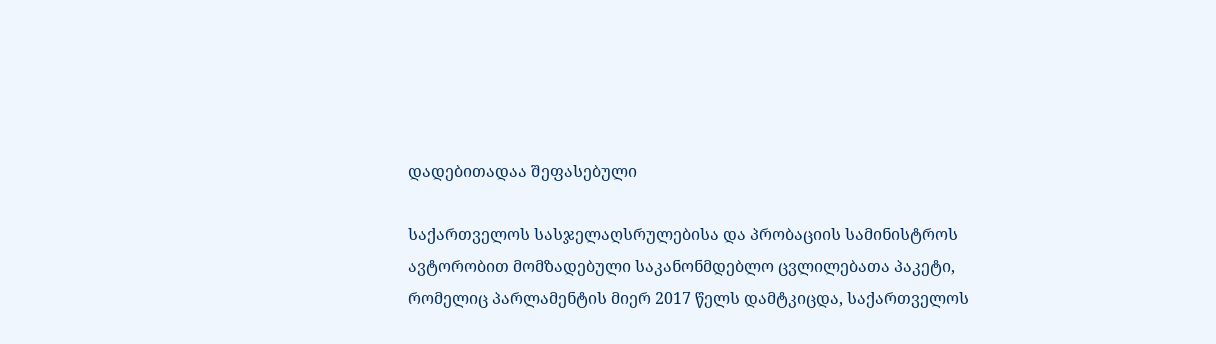დადებითადაა შეფასებული

საქართველოს სასჯელაღსრულებისა და პრობაციის სამინისტროს ავტორობით მომზადებული საკანონმდებლო ცვლილებათა პაკეტი, რომელიც პარლამენტის მიერ 2017 წელს დამტკიცდა, საქართველოს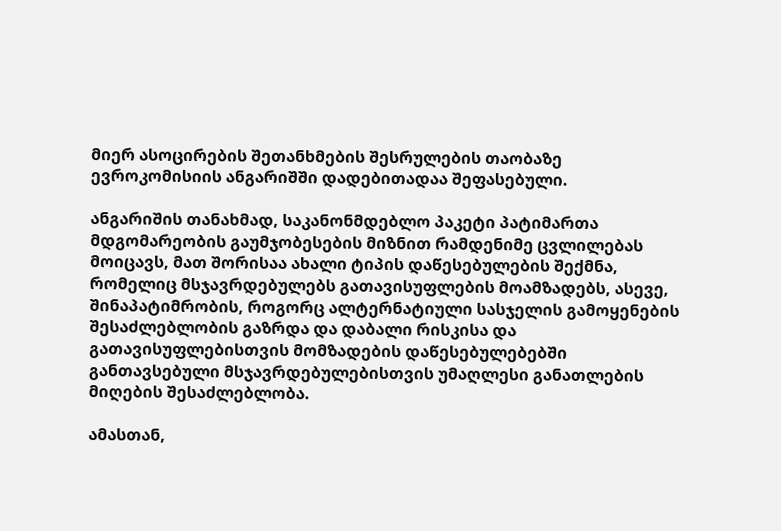მიერ ასოცირების შეთანხმების შესრულების თაობაზე ევროკომისიის ანგარიშში დადებითადაა შეფასებული.

ანგარიშის თანახმად, საკანონმდებლო პაკეტი პატიმართა მდგომარეობის გაუმჯობესების მიზნით რამდენიმე ცვლილებას მოიცავს, მათ შორისაა ახალი ტიპის დაწესებულების შექმნა, რომელიც მსჯავრდებულებს გათავისუფლების მოამზადებს, ასევე, შინაპატიმრობის, როგორც ალტერნატიული სასჯელის გამოყენების შესაძლებლობის გაზრდა და დაბალი რისკისა და გათავისუფლებისთვის მომზადების დაწესებულებებში განთავსებული მსჯავრდებულებისთვის უმაღლესი განათლების მიღების შესაძლებლობა.

ამასთან,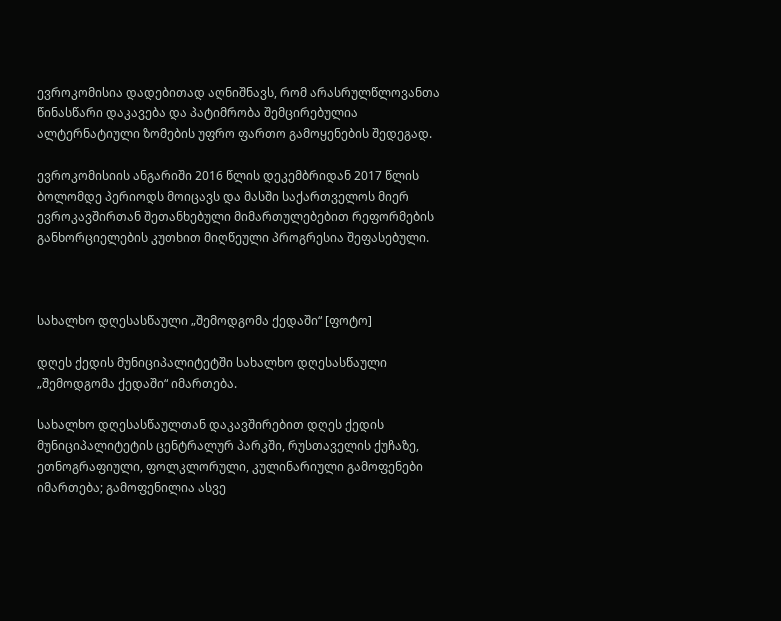ევროკომისია დადებითად აღნიშნავს, რომ არასრულწლოვანთა წინასწარი დაკავება და პატიმრობა შემცირებულია ალტერნატიული ზომების უფრო ფართო გამოყენების შედეგად.

ევროკომისიის ანგარიში 2016 წლის დეკემბრიდან 2017 წლის ბოლომდე პერიოდს მოიცავს და მასში საქართველოს მიერ ევროკავშირთან შეთანხებული მიმართულებებით რეფორმების განხორციელების კუთხით მიღწეული პროგრესია შეფასებული.



სახალხო დღესასწაული „შემოდგომა ქედაში“ [ფოტო]

დღეს ქედის მუნიციპალიტეტში სახალხო დღესასწაული „შემოდგომა ქედაში“ იმართება.

სახალხო დღესასწაულთან დაკავშირებით დღეს ქედის მუნიციპალიტეტის ცენტრალურ პარკში, რუსთაველის ქუჩაზე, ეთნოგრაფიული, ფოლკლორული, კულინარიული გამოფენები იმართება; გამოფენილია ასვე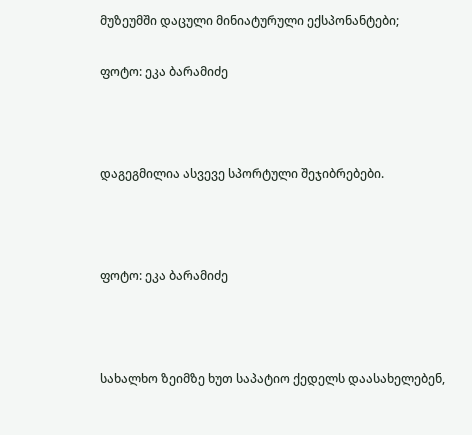მუზეუმში დაცული მინიატურული ექსპონანტები;

ფოტო: ეკა ბარამიძე



დაგეგმილია ასვევე სპორტული შეჯიბრებები.



ფოტო: ეკა ბარამიძე



სახალხო ზეიმზე ხუთ საპატიო ქედელს დაასახელებენ,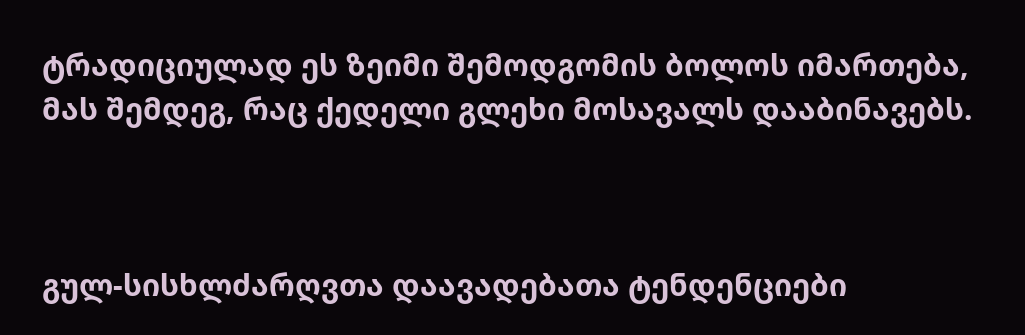ტრადიციულად ეს ზეიმი შემოდგომის ბოლოს იმართება, მას შემდეგ, რაც ქედელი გლეხი მოსავალს დააბინავებს.



გულ-სისხლძარღვთა დაავადებათა ტენდენციები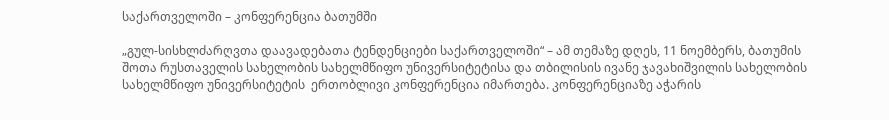საქართველოში – კონფერენცია ბათუმში

„გულ-სისხლძარღვთა დაავადებათა ტენდენციები საქართველოში“ – ამ თემაზე დღეს, 11 ნოემბერს, ბათუმის შოთა რუსთაველის სახელობის სახელმწიფო უნივერსიტეტისა და თბილისის ივანე ჯავახიშვილის სახელობის სახელმწიფო უნივერსიტეტის  ერთობლივი კონფერენცია იმართება. კონფერენციაზე აჭარის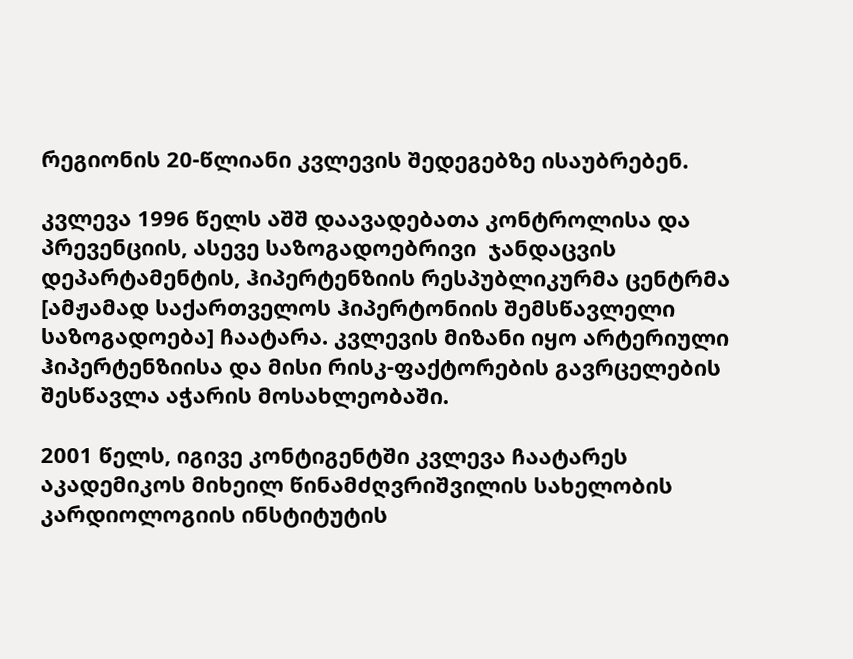რეგიონის 20-წლიანი კვლევის შედეგებზე ისაუბრებენ.

კვლევა 1996 წელს აშშ დაავადებათა კონტროლისა და პრევენციის, ასევე საზოგადოებრივი  ჯანდაცვის დეპარტამენტის, ჰიპერტენზიის რესპუბლიკურმა ცენტრმა [ამჟამად საქართველოს ჰიპერტონიის შემსწავლელი საზოგადოება] ჩაატარა. კვლევის მიზანი იყო არტერიული ჰიპერტენზიისა და მისი რისკ-ფაქტორების გავრცელების შესწავლა აჭარის მოსახლეობაში.

2001 წელს, იგივე კონტიგენტში კვლევა ჩაატარეს აკადემიკოს მიხეილ წინამძღვრიშვილის სახელობის კარდიოლოგიის ინსტიტუტის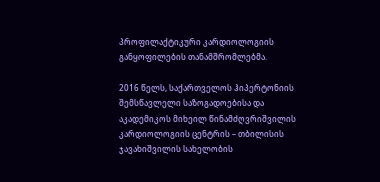პროფილაქტიკური კარდიოლოგიის განყოფილების თანამშრომლებმა.

2016 წელს, საქართველოს ჰიპერტონიის შემსწავლელი საზოგადოებისა და აკადემიკოს მიხეილ წინამძღვრიშვილის კარდიოლოგიის ცენტრის – თბილისის ჯავახიშვილის სახელობის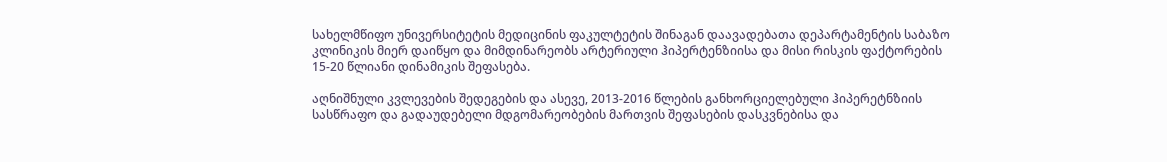სახელმწიფო უნივერსიტეტის მედიცინის ფაკულტეტის შინაგან დაავადებათა დეპარტამენტის საბაზო კლინიკის მიერ დაიწყო და მიმდინარეობს არტერიული ჰიპერტენზიისა და მისი რისკის ფაქტორების 15-20 წლიანი დინამიკის შეფასება.

აღნიშნული კვლევების შედეგების და ასევე, 2013-2016 წლების განხორციელებული ჰიპერეტნზიის სასწრაფო და გადაუდებელი მდგომარეობების მართვის შეფასების დასკვნებისა და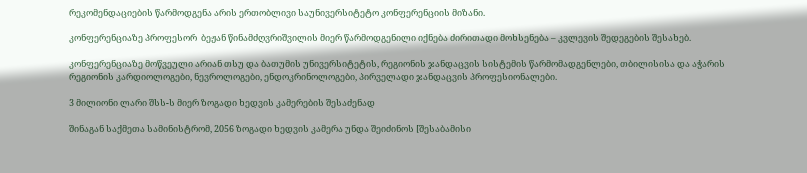რეკომენდაციების წარმოდგენა არის ერთობლივი საუნივერსიტეტო კონფერენციის მიზანი.

კონფერენციაზე პროფესორ  ბეჟან წინამძღვრიშვილის მიერ წარმოდგენილი იქნება ძირითადი მოხსენება – კვლევის შედეგების შესახებ.

კონფერენციაზე მოწვეული არიან თსუ და ბათუმის უნივერსიტეტის, რეგიონის ჯანდაცვის სისტემის წარმომადგენლები, თბილისისა და აჭარის რეგიონის კარდიოლოგები, ნევროლოგები, ენდოკრინოლოგები, პირველადი ჯანდაცვის პროფესიონალები.

3 მილიონი ლარი შსს-ს მიერ ზოგადი ხედვის კამერების შესაძენად

შინაგან საქმეთა სამინისტრომ, 2056 ზოგადი ხედვის კამერა უნდა შეიძინოს [შესაბამისი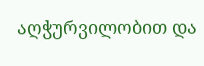აღჭურვილობით და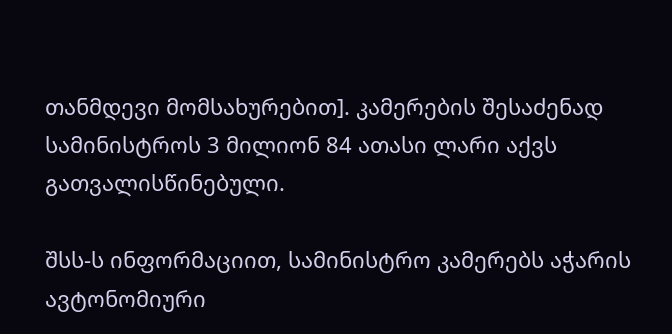თანმდევი მომსახურებით]. კამერების შესაძენად სამინისტროს 3 მილიონ 84 ათასი ლარი აქვს გათვალისწინებული.

შსს-ს ინფორმაციით, სამინისტრო კამერებს აჭარის ავტონომიური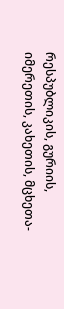რესპუბლიკის, გურიის, იმერეთის, კახეთის, მცხეთა-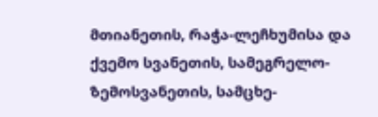მთიანეთის, რაჭა-ლეჩხუმისა და ქვემო სვანეთის, სამეგრელო-ზემოსვანეთის, სამცხე-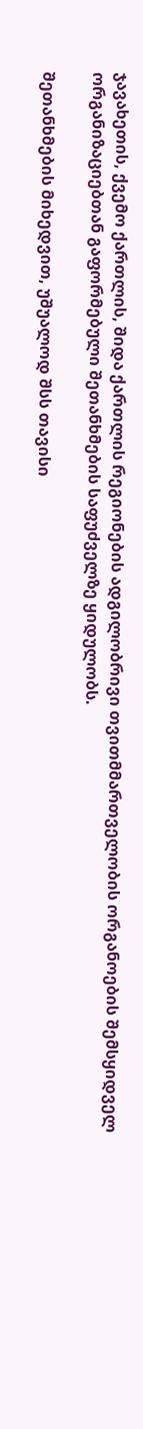ჯავახეთის, ქვემო ქართლის, შიდა ქართლის რეგიონების ადგილობრივი თვითმმართველობის ორგანოების შემსყიდველ ორგანიზაციებთან გაფორმებული შეთანხმების საფუძველზე ყიდულობს.

შეთანხმების მიხედვით, უშუალოდ შსს თავისი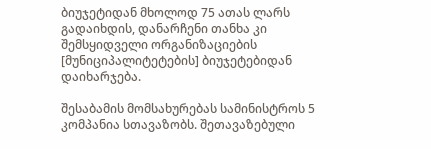ბიუჯეტიდან მხოლოდ 75 ათას ლარს გადაიხდის, დანარჩენი თანხა კი შემსყიდველი ორგანიზაციების [მუნიციპალიტეტების] ბიუჯეტებიდან დაიხარჯება.

შესაბამის მომსახურებას სამინისტროს 5 კომპანია სთავაზობს. შეთავაზებული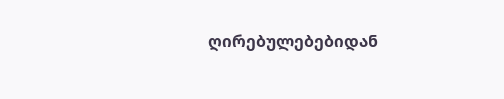ღირებულებებიდან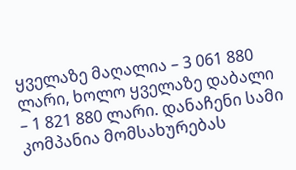ყველაზე მაღალია – 3 061 880 ლარი, ხოლო ყველაზე დაბალი – 1 821 880 ლარი. დანაჩენი სამი კომპანია მომსახურებას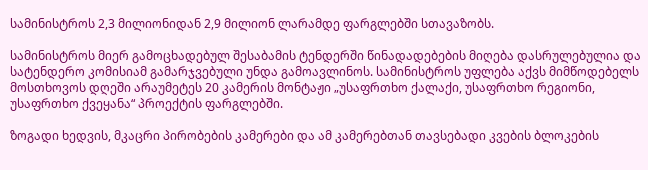სამინისტროს 2,3 მილიონიდან 2,9 მილიონ ლარამდე ფარგლებში სთავაზობს.

სამინისტროს მიერ გამოცხადებულ შესაბამის ტენდერში წინადადებების მიღება დასრულებულია და სატენდერო კომისიამ გამარჯვებული უნდა გამოავლინოს. სამინისტროს უფლება აქვს მიმწოდებელს მოსთხოვოს დღეში არაუმეტეს 20 კამერის მონტაჟი „უსაფრთხო ქალაქი, უსაფრთხო რეგიონი, უსაფრთხო ქვეყანა“ პროექტის ფარგლებში.

ზოგადი ხედვის, მკაცრი პირობების კამერები და ამ კამერებთან თავსებადი კვების ბლოკების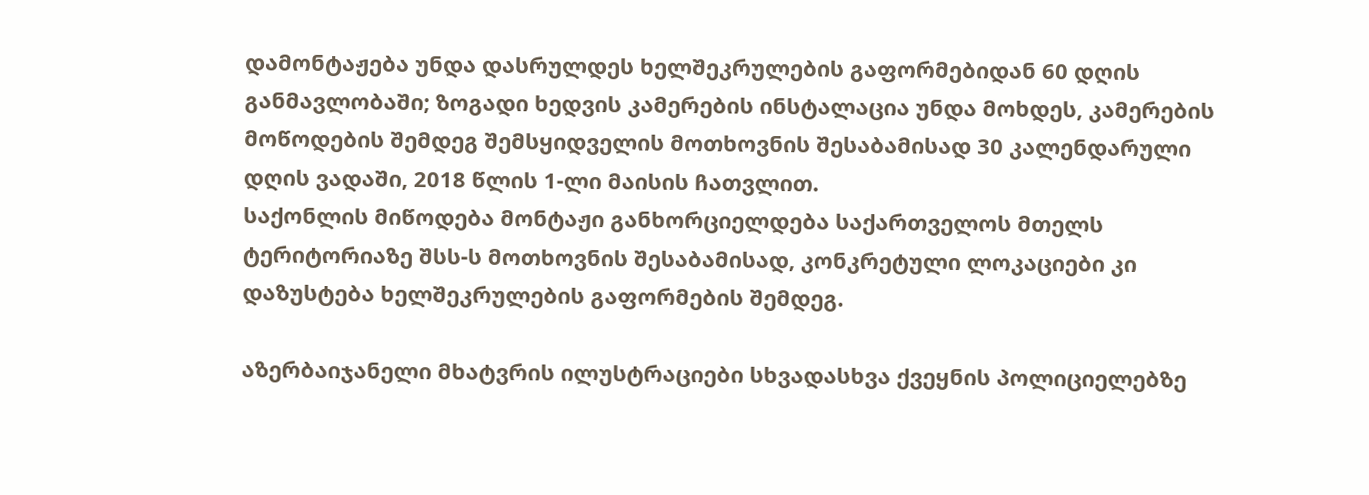დამონტაჟება უნდა დასრულდეს ხელშეკრულების გაფორმებიდან 60 დღის განმავლობაში; ზოგადი ხედვის კამერების ინსტალაცია უნდა მოხდეს, კამერების მოწოდების შემდეგ შემსყიდველის მოთხოვნის შესაბამისად 30 კალენდარული დღის ვადაში, 2018 წლის 1-ლი მაისის ჩათვლით.
საქონლის მიწოდება მონტაჟი განხორციელდება საქართველოს მთელს ტერიტორიაზე შსს-ს მოთხოვნის შესაბამისად, კონკრეტული ლოკაციები კი დაზუსტება ხელშეკრულების გაფორმების შემდეგ.

აზერბაიჯანელი მხატვრის ილუსტრაციები სხვადასხვა ქვეყნის პოლიციელებზე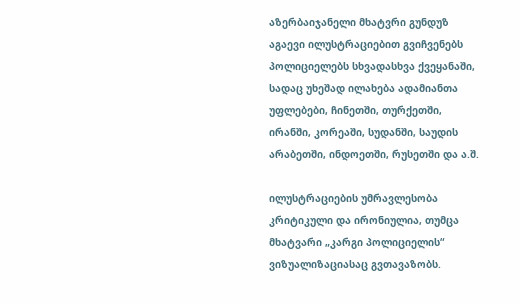აზერბაიჯანელი მხატვრი გუნდუზ აგაევი ილუსტრაციებით გვიჩვენებს პოლიციელებს სხვადასხვა ქვეყანაში, სადაც უხეშად ილახება ადამიანთა უფლებები, ჩინეთში, თურქეთში, ირანში, კორეაში, სუდანში, საუდის არაბეთში, ინდოეთში, რუსეთში და ა.შ.

ილუსტრაციების უმრავლესობა კრიტიკული და ირონიულია, თუმცა მხატვარი „კარგი პოლიციელის“ ვიზუალიზაციასაც გვთავაზობს.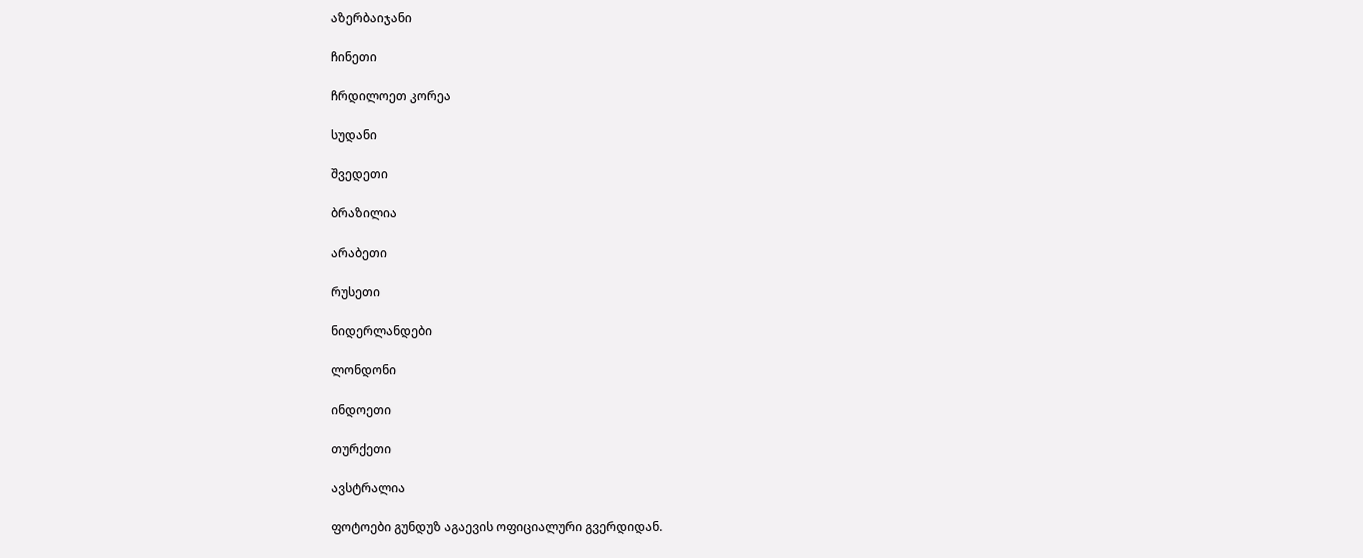აზერბაიჯანი

ჩინეთი

ჩრდილოეთ კორეა

სუდანი

შვედეთი

ბრაზილია

არაბეთი

რუსეთი

ნიდერლანდები

ლონდონი

ინდოეთი

თურქეთი

ავსტრალია

ფოტოები გუნდუზ აგაევის ოფიციალური გვერდიდან.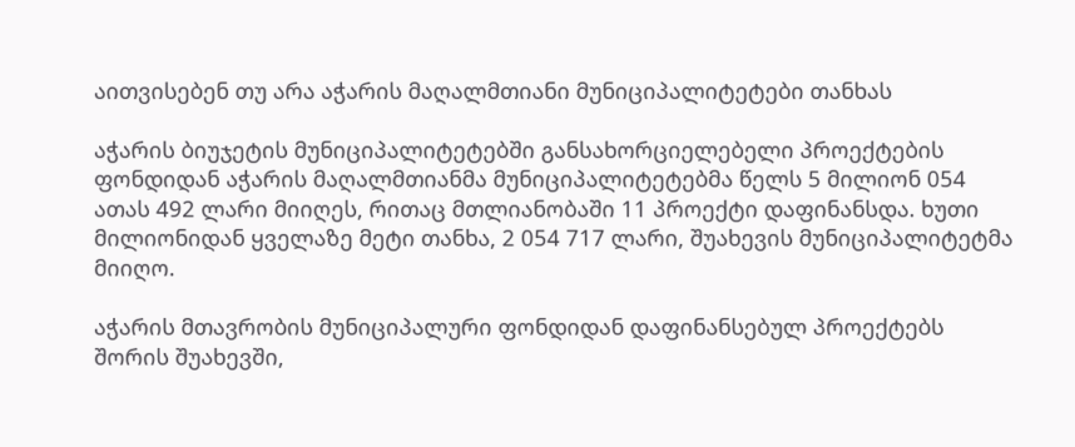აითვისებენ თუ არა აჭარის მაღალმთიანი მუნიციპალიტეტები თანხას

აჭარის ბიუჯეტის მუნიციპალიტეტებში განსახორციელებელი პროექტების ფონდიდან აჭარის მაღალმთიანმა მუნიციპალიტეტებმა წელს 5 მილიონ 054 ათას 492 ლარი მიიღეს, რითაც მთლიანობაში 11 პროექტი დაფინანსდა. ხუთი მილიონიდან ყველაზე მეტი თანხა, 2 054 717 ლარი, შუახევის მუნიციპალიტეტმა მიიღო.

აჭარის მთავრობის მუნიციპალური ფონდიდან დაფინანსებულ პროექტებს შორის შუახევში,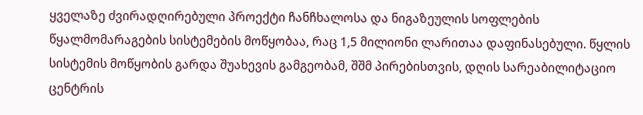ყველაზე ძვირადღირებული პროექტი ჩანჩხალოსა და ნიგაზეულის სოფლების წყალმომარაგების სისტემების მოწყობაა, რაც 1,5 მილიონი ლარითაა დაფინასებული. წყლის სისტემის მოწყობის გარდა შუახევის გამგეობამ, შშმ პირებისთვის, დღის სარეაბილიტაციო ცენტრის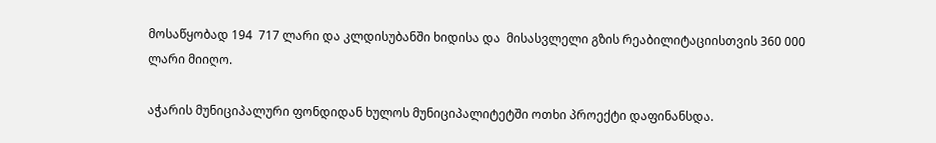მოსაწყობად 194  717 ლარი და კლდისუბანში ხიდისა და  მისასვლელი გზის რეაბილიტაციისთვის 360 000 ლარი მიიღო.

აჭარის მუნიციპალური ფონდიდან ხულოს მუნიციპალიტეტში ოთხი პროექტი დაფინანსდა.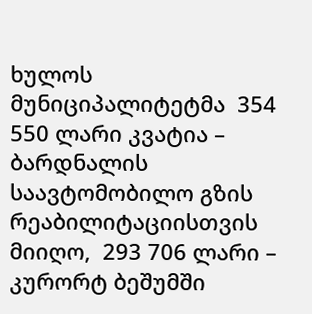ხულოს მუნიციპალიტეტმა  354 550 ლარი კვატია – ბარდნალის საავტომობილო გზის რეაბილიტაციისთვის მიიღო,  293 706 ლარი – კურორტ ბეშუმში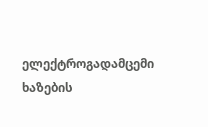ელექტროგადამცემი ხაზების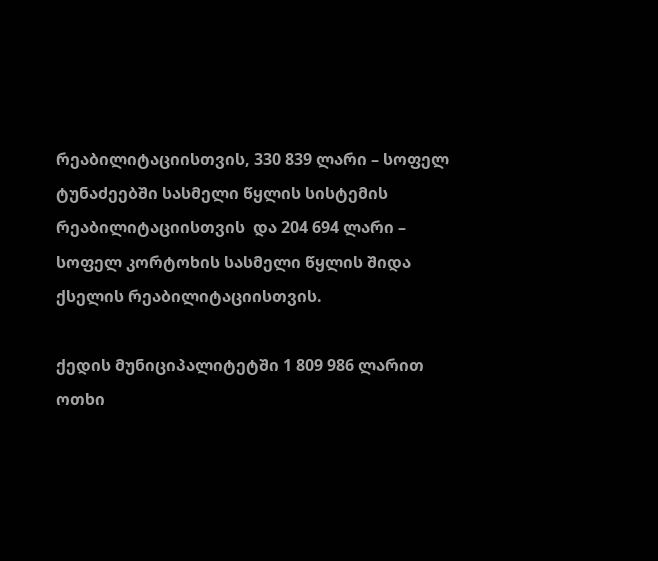რეაბილიტაციისთვის, 330 839 ლარი – სოფელ ტუნაძეებში სასმელი წყლის სისტემის რეაბილიტაციისთვის  და 204 694 ლარი – სოფელ კორტოხის სასმელი წყლის შიდა ქსელის რეაბილიტაციისთვის.

ქედის მუნიციპალიტეტში 1 809 986 ლარით ოთხი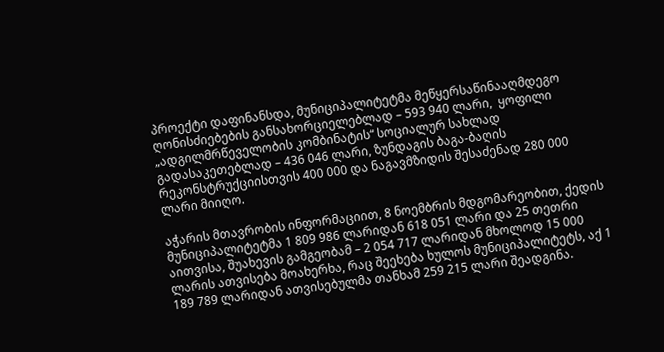პროექტი დაფინანსდა, მუნიციპალიტეტმა მეწყერსაწინააღმდეგო ღონისძიებების განსახორციელებლად – 593 940 ლარი,  ყოფილი „ადგილმრწეველობის კომბინატის“ სოციალურ სახლად გადასაკეთებლად – 436 046 ლარი, ზუნდაგის ბაგა-ბაღის რეკონსტრუქციისთვის 400 000 და ნაგავმზიდის შესაძენად 280 000 ლარი მიიღო.

აჭარის მთავრობის ინფორმაციით, 8 ნოემბრის მდგომარეობით, ქედის მუნიციპალიტეტმა 1 809 986 ლარიდან 618 051 ლარი და 25 თეთრი აითვისა, შუახევის გამგეობამ – 2 054 717 ლარიდან მხოლოდ 15 000 ლარის ათვისება მოახერხა, რაც შეეხება ხულოს მუნიციპალიტეტს, აქ 1 189 789 ლარიდან ათვისებულმა თანხამ 259 215 ლარი შეადგინა.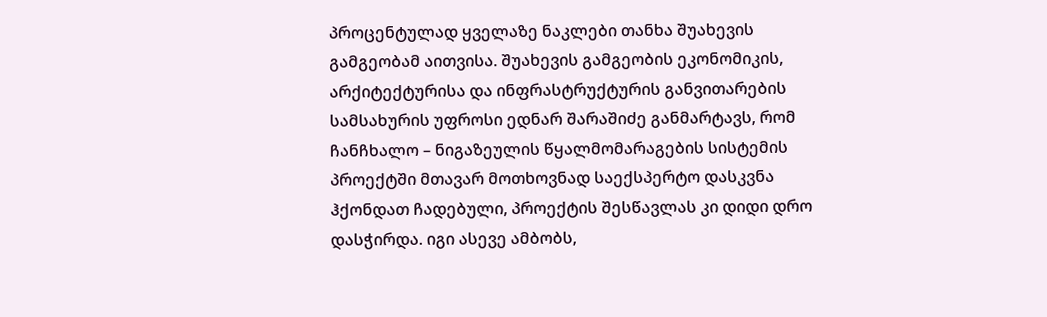პროცენტულად ყველაზე ნაკლები თანხა შუახევის გამგეობამ აითვისა. შუახევის გამგეობის ეკონომიკის, არქიტექტურისა და ინფრასტრუქტურის განვითარების სამსახურის უფროსი ედნარ შარაშიძე განმარტავს, რომ ჩანჩხალო – ნიგაზეულის წყალმომარაგების სისტემის პროექტში მთავარ მოთხოვნად საექსპერტო დასკვნა ჰქონდათ ჩადებული, პროექტის შესწავლას კი დიდი დრო დასჭირდა. იგი ასევე ამბობს,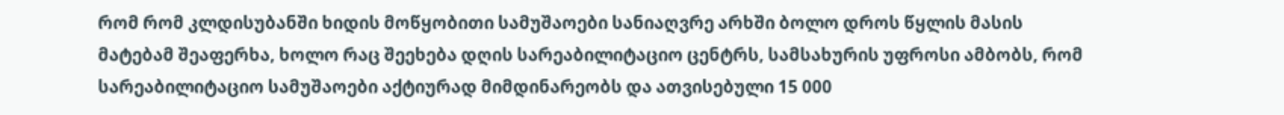რომ რომ კლდისუბანში ხიდის მოწყობითი სამუშაოები სანიაღვრე არხში ბოლო დროს წყლის მასის მატებამ შეაფერხა, ხოლო რაც შეეხება დღის სარეაბილიტაციო ცენტრს, სამსახურის უფროსი ამბობს, რომ სარეაბილიტაციო სამუშაოები აქტიურად მიმდინარეობს და ათვისებული 15 000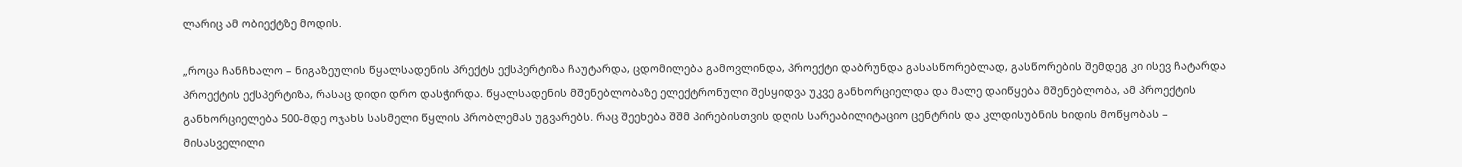ლარიც ამ ობიექტზე მოდის.

„როცა ჩანჩხალო – ნიგაზეულის წყალსადენის პრექტს ექსპერტიზა ჩაუტარდა, ცდომილება გამოვლინდა, პროექტი დაბრუნდა გასასწორებლად, გასწორების შემდეგ კი ისევ ჩატარდა პროექტის ექსპერტიზა, რასაც დიდი დრო დასჭირდა. წყალსადენის მშენებლობაზე ელექტრონული შესყიდვა უკვე განხორციელდა და მალე დაიწყება მშენებლობა, ამ პროექტის განხორციელება 500-მდე ოჯახს სასმელი წყლის პრობლემას უგვარებს. რაც შეეხება შშმ პირებისთვის დღის სარეაბილიტაციო ცენტრის და კლდისუბნის ხიდის მოწყობას – მისასველილი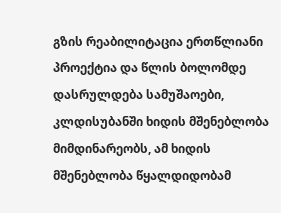გზის რეაბილიტაცია ერთწლიანი პროექტია და წლის ბოლომდე დასრულდება სამუშაოები, კლდისუბანში ხიდის მშენებლობა მიმდინარეობს, ამ ხიდის მშენებლობა წყალდიდობამ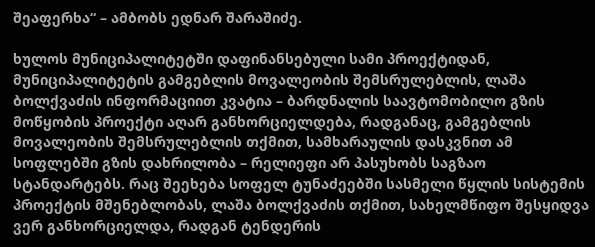შეაფერხა“ – ამბობს ედნარ შარაშიძე.

ხულოს მუნიციპალიტეტში დაფინანსებული სამი პროექტიდან, მუნიციპალიტეტის გამგებლის მოვალეობის შემსრულებლის, ლაშა ბოლქვაძის ინფორმაციით კვატია – ბარდნალის საავტომობილო გზის მოწყობის პროექტი აღარ განხორციელდება, რადგანაც, გამგებლის მოვალეობის შემსრულებლის თქმით, სამხარაულის დასკვნით ამ სოფლებში გზის დახრილობა – რელიეფი არ პასუხობს საგზაო სტანდარტებს. რაც შეეხება სოფელ ტუნაძეებში სასმელი წყლის სისტემის პროექტის მშენებლობას, ლაშა ბოლქვაძის თქმით, სახელმწიფო შესყიდვა ვერ განხორციელდა, რადგან ტენდერის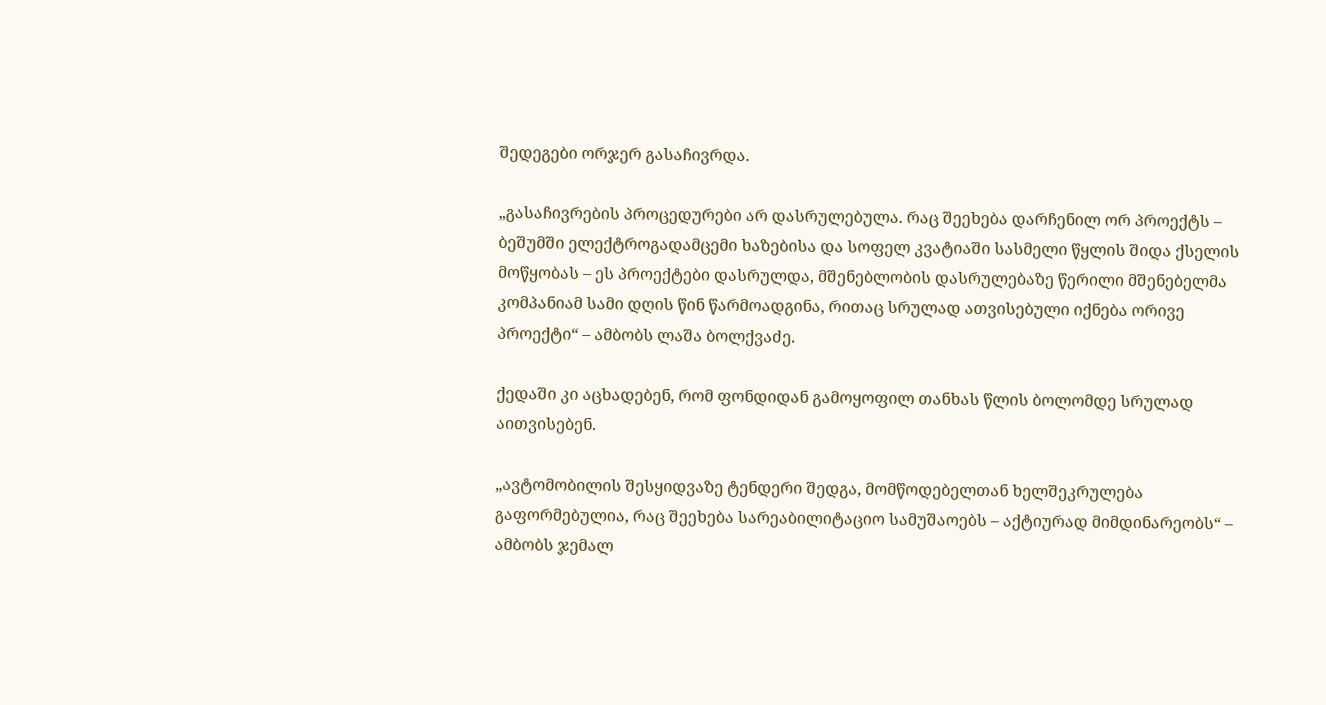შედეგები ორჯერ გასაჩივრდა.

„გასაჩივრების პროცედურები არ დასრულებულა. რაც შეეხება დარჩენილ ორ პროექტს –  ბეშუმში ელექტროგადამცემი ხაზებისა და სოფელ კვატიაში სასმელი წყლის შიდა ქსელის მოწყობას – ეს პროექტები დასრულდა, მშენებლობის დასრულებაზე წერილი მშენებელმა კომპანიამ სამი დღის წინ წარმოადგინა, რითაც სრულად ათვისებული იქნება ორივე პროექტი“ – ამბობს ლაშა ბოლქვაძე.

ქედაში კი აცხადებენ, რომ ფონდიდან გამოყოფილ თანხას წლის ბოლომდე სრულად აითვისებენ.

„ავტომობილის შესყიდვაზე ტენდერი შედგა, მომწოდებელთან ხელშეკრულება გაფორმებულია, რაც შეეხება სარეაბილიტაციო სამუშაოებს – აქტიურად მიმდინარეობს“ – ამბობს ჯემალ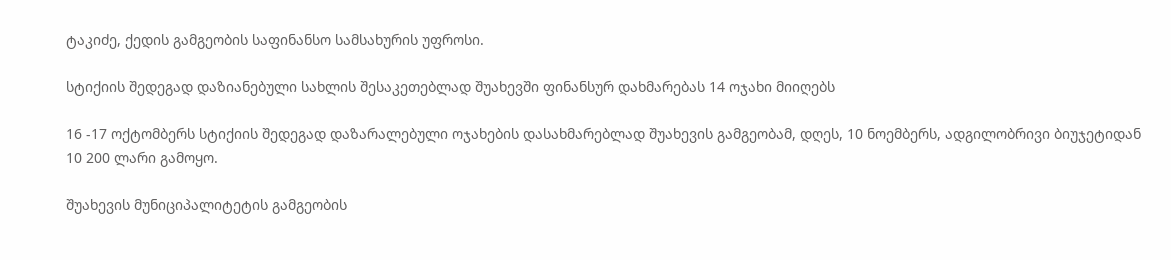ტაკიძე, ქედის გამგეობის საფინანსო სამსახურის უფროსი.

სტიქიის შედეგად დაზიანებული სახლის შესაკეთებლად შუახევში ფინანსურ დახმარებას 14 ოჯახი მიიღებს

16 -17 ოქტომბერს სტიქიის შედეგად დაზარალებული ოჯახების დასახმარებლად შუახევის გამგეობამ, დღეს, 10 ნოემბერს, ადგილობრივი ბიუჯეტიდან 10 200 ლარი გამოყო.

შუახევის მუნიციპალიტეტის გამგეობის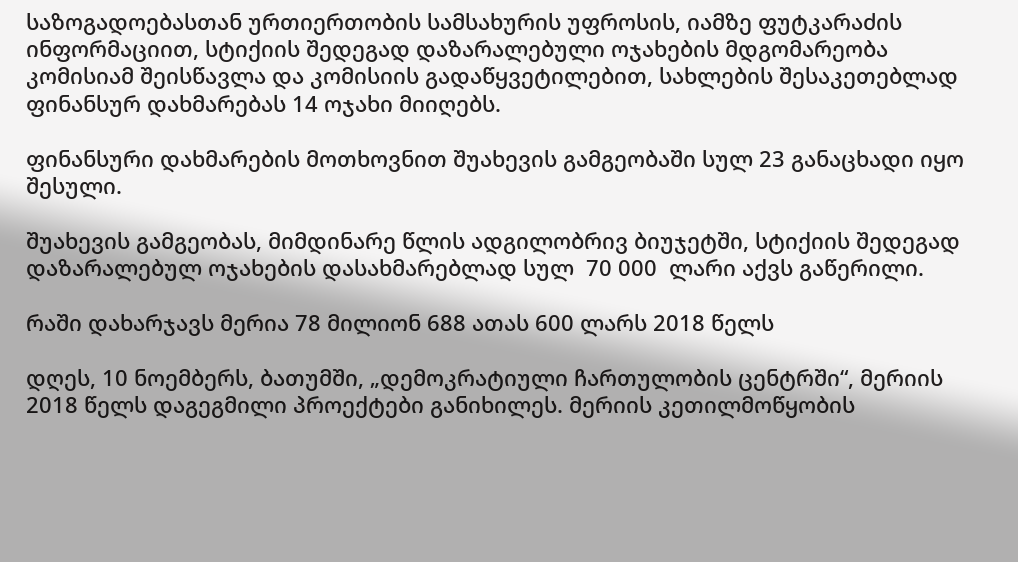საზოგადოებასთან ურთიერთობის სამსახურის უფროსის, იამზე ფუტკარაძის ინფორმაციით, სტიქიის შედეგად დაზარალებული ოჯახების მდგომარეობა კომისიამ შეისწავლა და კომისიის გადაწყვეტილებით, სახლების შესაკეთებლად ფინანსურ დახმარებას 14 ოჯახი მიიღებს.

ფინანსური დახმარების მოთხოვნით შუახევის გამგეობაში სულ 23 განაცხადი იყო შესული.

შუახევის გამგეობას, მიმდინარე წლის ადგილობრივ ბიუჯეტში, სტიქიის შედეგად დაზარალებულ ოჯახების დასახმარებლად სულ  70 000  ლარი აქვს გაწერილი.

რაში დახარჯავს მერია 78 მილიონ 688 ათას 600 ლარს 2018 წელს

დღეს, 10 ნოემბერს, ბათუმში, „დემოკრატიული ჩართულობის ცენტრში“, მერიის 2018 წელს დაგეგმილი პროექტები განიხილეს. მერიის კეთილმოწყობის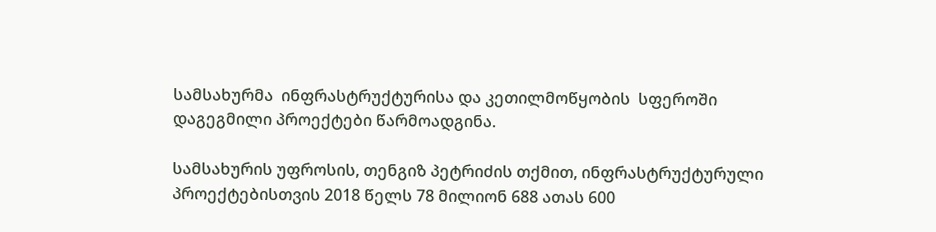სამსახურმა  ინფრასტრუქტურისა და კეთილმოწყობის  სფეროში დაგეგმილი პროექტები წარმოადგინა.

სამსახურის უფროსის, თენგიზ პეტრიძის თქმით, ინფრასტრუქტურული პროექტებისთვის 2018 წელს 78 მილიონ 688 ათას 600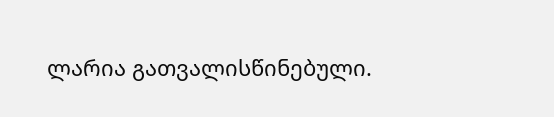ლარია გათვალისწინებული.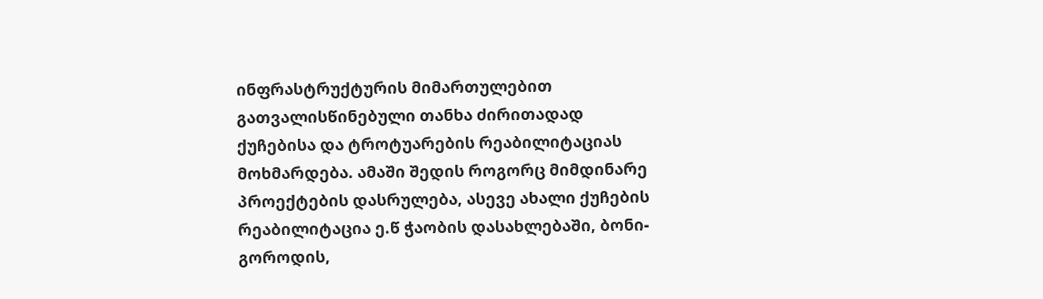ინფრასტრუქტურის მიმართულებით გათვალისწინებული თანხა ძირითადად ქუჩებისა და ტროტუარების რეაბილიტაციას მოხმარდება. ამაში შედის როგორც მიმდინარე პროექტების დასრულება, ასევე ახალი ქუჩების რეაბილიტაცია ე.წ ჭაობის დასახლებაში, ბონი-გოროდის,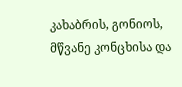კახაბრის, გონიოს, მწვანე კონცხისა და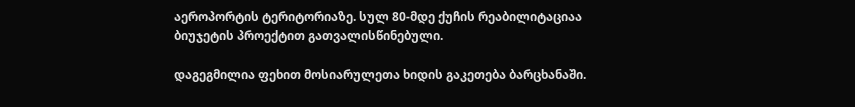აეროპორტის ტერიტორიაზე. სულ 80-მდე ქუჩის რეაბილიტაციაა ბიუჯეტის პროექტით გათვალისწინებული.

დაგეგმილია ფეხით მოსიარულეთა ხიდის გაკეთება ბარცხანაში.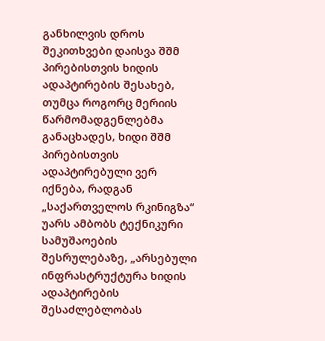განხილვის დროს  შეკითხვები დაისვა შშმ პირებისთვის ხიდის ადაპტირების შესახებ, თუმცა როგორც მერიის წარმომადგენლებმა განაცხადეს, ხიდი შშმ პირებისთვის ადაპტირებული ვერ იქნება, რადგან „საქართველოს რკინიგზა“ უარს ამბობს ტექნიკური სამუშაოების შესრულებაზე, „არსებული ინფრასტრუქტურა ხიდის ადაპტირების შესაძლებლობას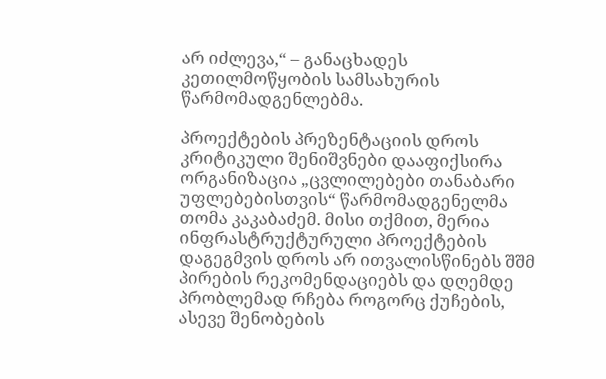არ იძლევა,“ – განაცხადეს კეთილმოწყობის სამსახურის წარმომადგენლებმა.

პროექტების პრეზენტაციის დროს კრიტიკული შენიშვნები დააფიქსირა ორგანიზაცია „ცვლილებები თანაბარი უფლებებისთვის“ წარმომადგენელმა თომა კაკაბაძემ. მისი თქმით, მერია ინფრასტრუქტურული პროექტების  დაგეგმვის დროს არ ითვალისწინებს შშმ პირების რეკომენდაციებს და დღემდე პრობლემად რჩება როგორც ქუჩების, ასევე შენობების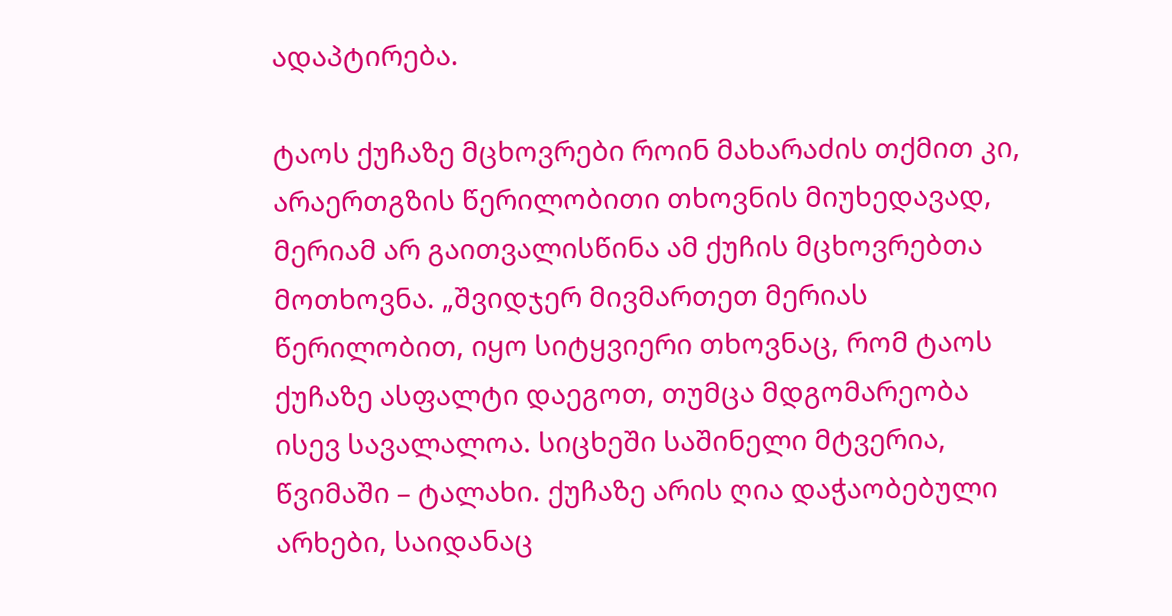ადაპტირება.

ტაოს ქუჩაზე მცხოვრები როინ მახარაძის თქმით კი, არაერთგზის წერილობითი თხოვნის მიუხედავად, მერიამ არ გაითვალისწინა ამ ქუჩის მცხოვრებთა მოთხოვნა. „შვიდჯერ მივმართეთ მერიას წერილობით, იყო სიტყვიერი თხოვნაც, რომ ტაოს ქუჩაზე ასფალტი დაეგოთ, თუმცა მდგომარეობა ისევ სავალალოა. სიცხეში საშინელი მტვერია, წვიმაში – ტალახი. ქუჩაზე არის ღია დაჭაობებული არხები, საიდანაც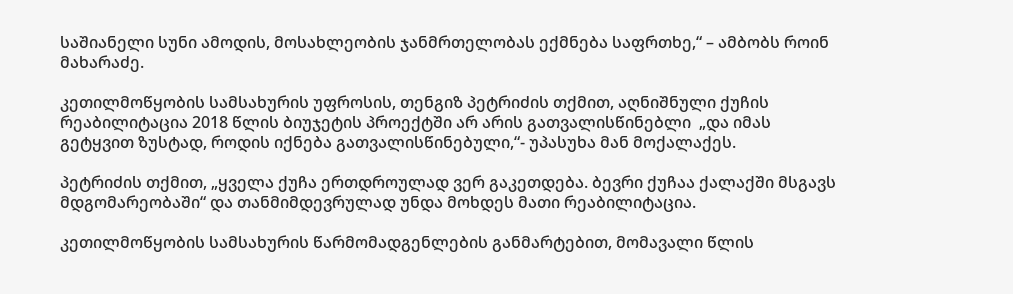საშიანელი სუნი ამოდის, მოსახლეობის ჯანმრთელობას ექმნება საფრთხე,“ – ამბობს როინ მახარაძე.

კეთილმოწყობის სამსახურის უფროსის, თენგიზ პეტრიძის თქმით, აღნიშნული ქუჩის რეაბილიტაცია 2018 წლის ბიუჯეტის პროექტში არ არის გათვალისწინებლი  „და იმას გეტყვით ზუსტად, როდის იქნება გათვალისწინებული,“- უპასუხა მან მოქალაქეს.

პეტრიძის თქმით, „ყველა ქუჩა ერთდროულად ვერ გაკეთდება. ბევრი ქუჩაა ქალაქში მსგავს მდგომარეობაში“ და თანმიმდევრულად უნდა მოხდეს მათი რეაბილიტაცია.

კეთილმოწყობის სამსახურის წარმომადგენლების განმარტებით, მომავალი წლის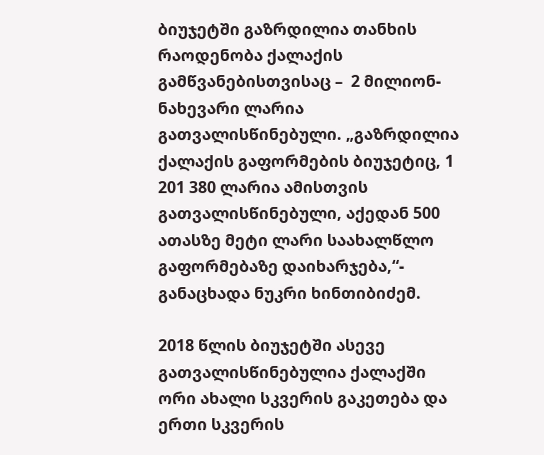ბიუჯეტში გაზრდილია თანხის რაოდენობა ქალაქის გამწვანებისთვისაც –  2 მილიონ-ნახევარი ლარია გათვალისწინებული. „გაზრდილია ქალაქის გაფორმების ბიუჯეტიც, 1 201 380 ლარია ამისთვის გათვალისწინებული, აქედან 500 ათასზე მეტი ლარი საახალწლო გაფორმებაზე დაიხარჯება,“- განაცხადა ნუკრი ხინთიბიძემ.

2018 წლის ბიუჯეტში ასევე გათვალისწინებულია ქალაქში ორი ახალი სკვერის გაკეთება და ერთი სკვერის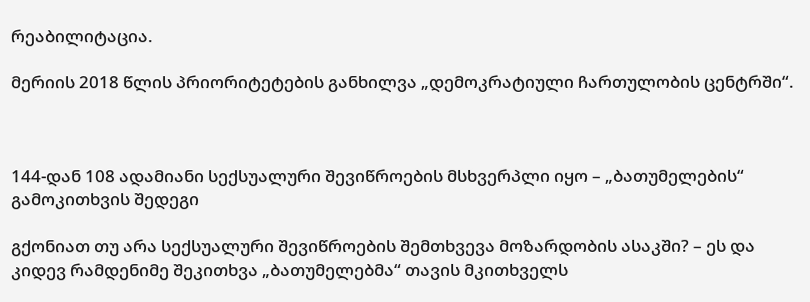რეაბილიტაცია.

მერიის 2018 წლის პრიორიტეტების განხილვა „დემოკრატიული ჩართულობის ცენტრში“.



144-დან 108 ადამიანი სექსუალური შევიწროების მსხვერპლი იყო – „ბათუმელების“ გამოკითხვის შედეგი

გქონიათ თუ არა სექსუალური შევიწროების შემთხვევა მოზარდობის ასაკში? – ეს და კიდევ რამდენიმე შეკითხვა „ბათუმელებმა“ თავის მკითხველს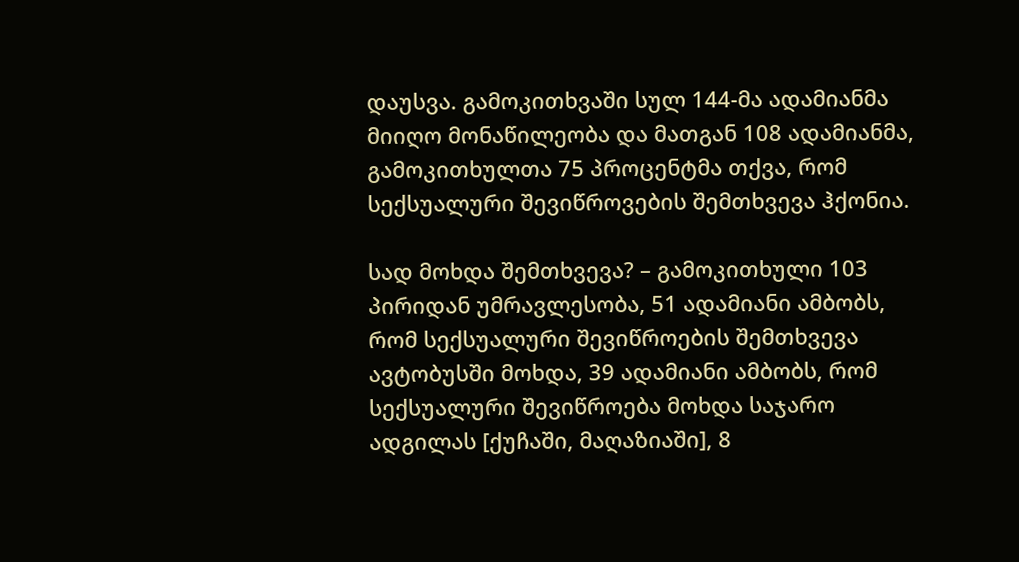დაუსვა. გამოკითხვაში სულ 144-მა ადამიანმა მიიღო მონაწილეობა და მათგან 108 ადამიანმა, გამოკითხულთა 75 პროცენტმა თქვა, რომ სექსუალური შევიწროვების შემთხვევა ჰქონია.

სად მოხდა შემთხვევა? – გამოკითხული 103 პირიდან უმრავლესობა, 51 ადამიანი ამბობს, რომ სექსუალური შევიწროების შემთხვევა ავტობუსში მოხდა, 39 ადამიანი ამბობს, რომ სექსუალური შევიწროება მოხდა საჯარო ადგილას [ქუჩაში, მაღაზიაში], 8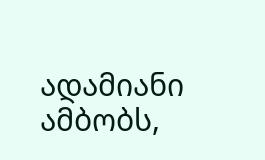ადამიანი ამბობს,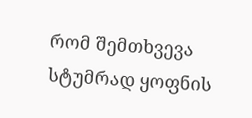რომ შემთხვევა სტუმრად ყოფნის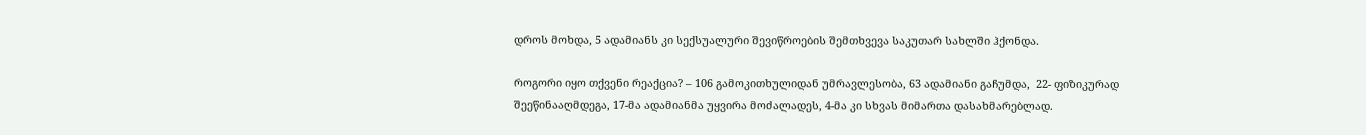დროს მოხდა, 5 ადამიანს კი სექსუალური შევიწროების შემთხვევა საკუთარ სახლში ჰქონდა.

როგორი იყო თქვენი რეაქცია? – 106 გამოკითხულიდან უმრავლესობა, 63 ადამიანი გაჩუმდა,  22- ფიზიკურად შეეწინააღმდეგა, 17-მა ადამიანმა უყვირა მოძალადეს, 4-მა კი სხვას მიმართა დასახმარებლად.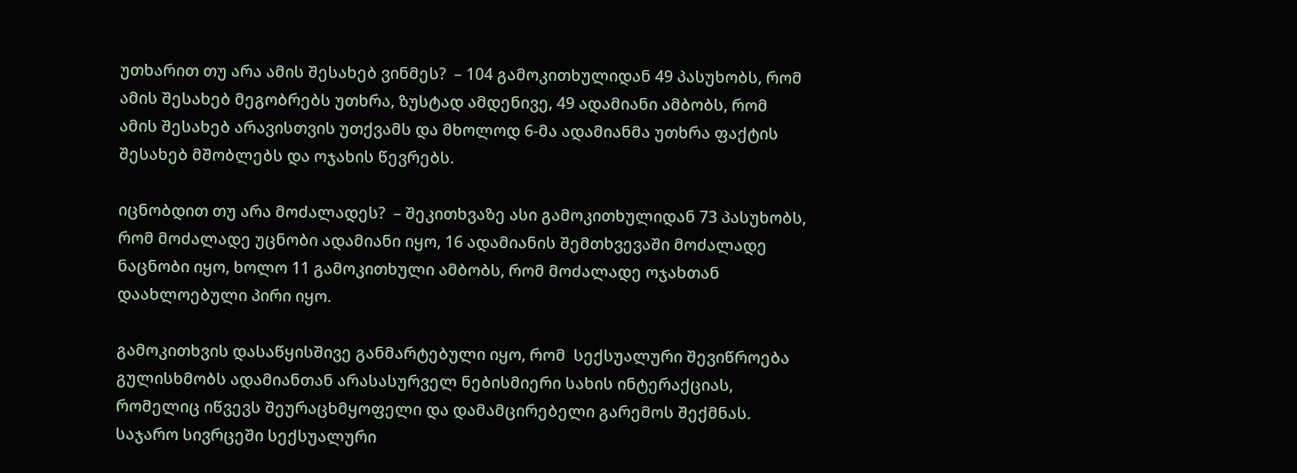უთხარით თუ არა ამის შესახებ ვინმეს?  – 104 გამოკითხულიდან 49 პასუხობს, რომ ამის შესახებ მეგობრებს უთხრა, ზუსტად ამდენივე, 49 ადამიანი ამბობს, რომ ამის შესახებ არავისთვის უთქვამს და მხოლოდ 6-მა ადამიანმა უთხრა ფაქტის შესახებ მშობლებს და ოჯახის წევრებს.

იცნობდით თუ არა მოძალადეს?  – შეკითხვაზე ასი გამოკითხულიდან 73 პასუხობს, რომ მოძალადე უცნობი ადამიანი იყო, 16 ადამიანის შემთხვევაში მოძალადე ნაცნობი იყო, ხოლო 11 გამოკითხული ამბობს, რომ მოძალადე ოჯახთან დაახლოებული პირი იყო.

გამოკითხვის დასაწყისშივე განმარტებული იყო, რომ  სექსუალური შევიწროება გულისხმობს ადამიანთან არასასურველ ნებისმიერი სახის ინტერაქციას, რომელიც იწვევს შეურაცხმყოფელი და დამამცირებელი გარემოს შექმნას. საჯარო სივრცეში სექსუალური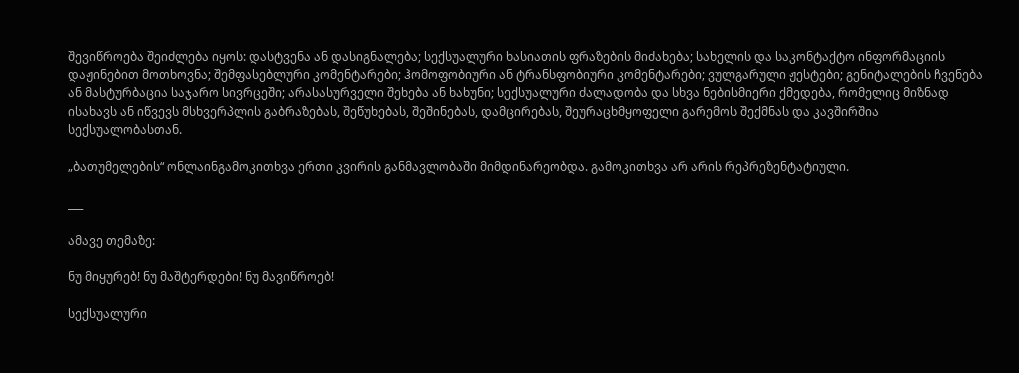შევიწროება შეიძლება იყოს: დასტვენა ან დასიგნალება; სექსუალური ხასიათის ფრაზების მიძახება; სახელის და საკონტაქტო ინფორმაციის დაჟინებით მოთხოვნა; შემფასებლური კომენტარები; ჰომოფობიური ან ტრანსფობიური კომენტარები; ვულგარული ჟესტები; გენიტალების ჩვენება ან მასტურბაცია საჯარო სივრცეში; არასასურველი შეხება ან ხახუნი; სექსუალური ძალადობა და სხვა ნებისმიერი ქმედება, რომელიც მიზნად ისახავს ან იწვევს მსხვერპლის გაბრაზებას, შეწუხებას, შეშინებას, დამცირებას, შეურაცხმყოფელი გარემოს შექმნას და კავშირშია სექსუალობასთან.

„ბათუმელების“ ონლაინგამოკითხვა ერთი კვირის განმავლობაში მიმდინარეობდა. გამოკითხვა არ არის რეპრეზენტატიული.

___

ამავე თემაზე:

ნუ მიყურებ! ნუ მაშტერდები! ნუ მავიწროებ!

სექსუალური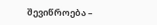შევიწროება –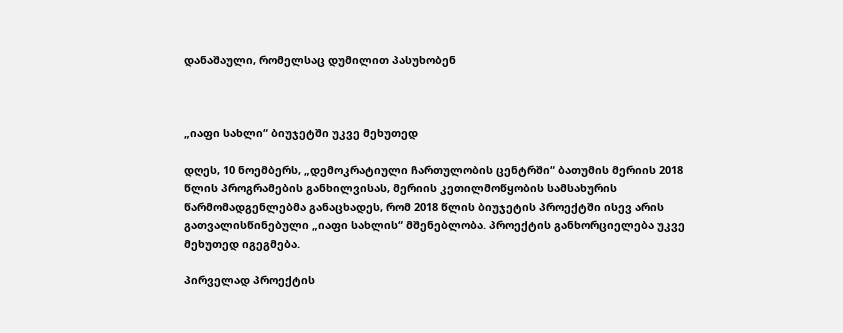დანაშაული, რომელსაც დუმილით პასუხობენ



„იაფი სახლი“ ბიუჯეტში უკვე მეხუთედ

დღეს, 10 ნოემბერს, „დემოკრატიული ჩართულობის ცენტრში“ ბათუმის მერიის 2018 წლის პროგრამების განხილვისას, მერიის კეთილმოწყობის სამსახურის წარმომადგენლებმა განაცხადეს, რომ 2018 წლის ბიუჯეტის პროექტში ისევ არის გათვალისწინებული „იაფი სახლის“ მშენებლობა. პროექტის განხორციელება უკვე მეხუთედ იგეგმება.

პირველად პროექტის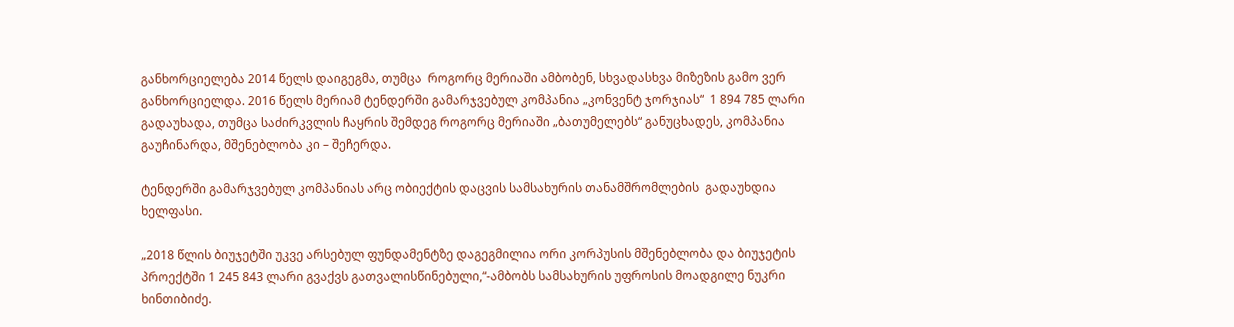განხორციელება 2014 წელს დაიგეგმა, თუმცა  როგორც მერიაში ამბობენ, სხვადასხვა მიზეზის გამო ვერ განხორციელდა. 2016 წელს მერიამ ტენდერში გამარჯვებულ კომპანია „კონვენტ ჯორჯიას“  1 894 785 ლარი გადაუხადა, თუმცა საძირკვლის ჩაყრის შემდეგ როგორც მერიაში „ბათუმელებს“ განუცხადეს, კომპანია გაუჩინარდა, მშენებლობა კი – შეჩერდა.

ტენდერში გამარჯვებულ კომპანიას არც ობიექტის დაცვის სამსახურის თანამშრომლების  გადაუხდია ხელფასი.

„2018 წლის ბიუჯეტში უკვე არსებულ ფუნდამენტზე დაგეგმილია ორი კორპუსის მშენებლობა და ბიუჯეტის პროექტში 1 245 843 ლარი გვაქვს გათვალისწინებული,“-ამბობს სამსახურის უფროსის მოადგილე ნუკრი ხინთიბიძე.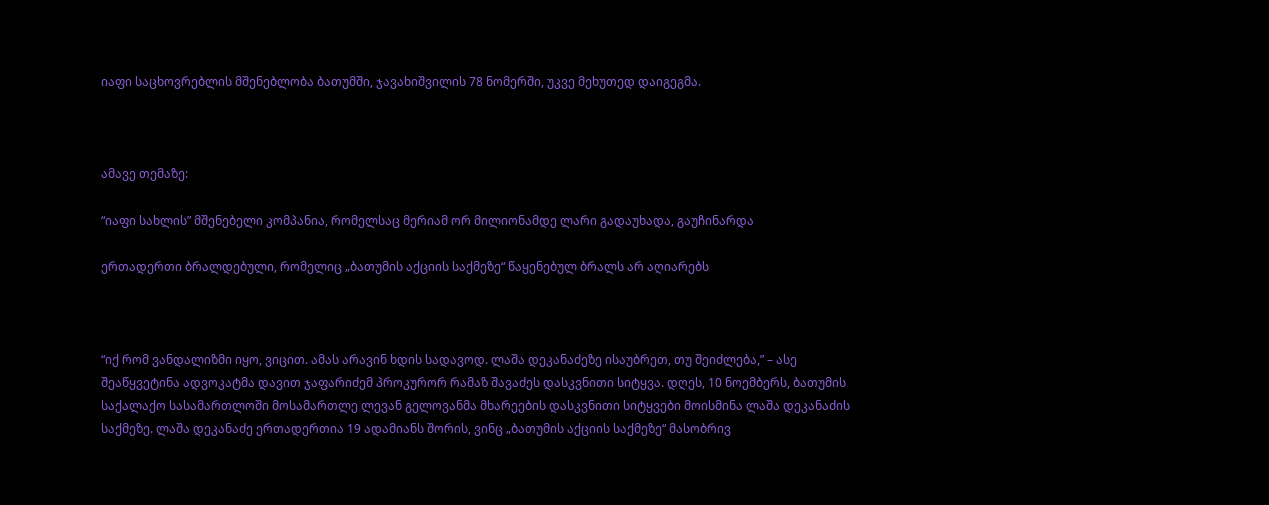იაფი საცხოვრებლის მშენებლობა ბათუმში, ჯავახიშვილის 78 ნომერში, უკვე მეხუთედ დაიგეგმა.



ამავე თემაზე:

“იაფი სახლის” მშენებელი კომპანია, რომელსაც მერიამ ორ მილიონამდე ლარი გადაუხადა, გაუჩინარდა

ერთადერთი ბრალდებული, რომელიც „ბათუმის აქციის საქმეზე“ წაყენებულ ბრალს არ აღიარებს



“იქ რომ ვანდალიზმი იყო, ვიცით. ამას არავინ ხდის სადავოდ. ლაშა დეკანაძეზე ისაუბრეთ, თუ შეიძლება,” – ასე შეაწყვეტინა ადვოკატმა დავით ჯაფარიძემ პროკურორ რამაზ შავაძეს დასკვნითი სიტყვა. დღეს, 10 ნოემბერს, ბათუმის საქალაქო სასამართლოში მოსამართლე ლევან გელოვანმა მხარეების დასკვნითი სიტყვები მოისმინა ლაშა დეკანაძის საქმეზე. ლაშა დეკანაძე ერთადერთია 19 ადამიანს შორის, ვინც „ბათუმის აქციის საქმეზე“ მასობრივ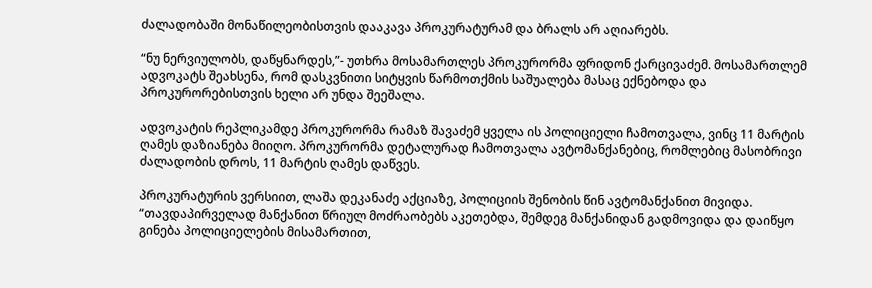ძალადობაში მონაწილეობისთვის დააკავა პროკურატურამ და ბრალს არ აღიარებს.

“ნუ ნერვიულობს, დაწყნარდეს,”- უთხრა მოსამართლეს პროკურორმა ფრიდონ ქარცივაძემ. მოსამართლემ ადვოკატს შეახსენა, რომ დასკვნითი სიტყვის წარმოთქმის საშუალება მასაც ექნებოდა და პროკურორებისთვის ხელი არ უნდა შეეშალა.

ადვოკატის რეპლიკამდე პროკურორმა რამაზ შავაძემ ყველა ის პოლიციელი ჩამოთვალა, ვინც 11 მარტის ღამეს დაზიანება მიიღო. პროკურორმა დეტალურად ჩამოთვალა ავტომანქანებიც, რომლებიც მასობრივი ძალადობის დროს, 11 მარტის ღამეს დაწვეს.

პროკურატურის ვერსიით, ლაშა დეკანაძე აქციაზე, პოლიციის შენობის წინ ავტომანქანით მივიდა. “თავდაპირველად მანქანით წრიულ მოძრაობებს აკეთებდა, შემდეგ მანქანიდან გადმოვიდა და დაიწყო გინება პოლიციელების მისამართით,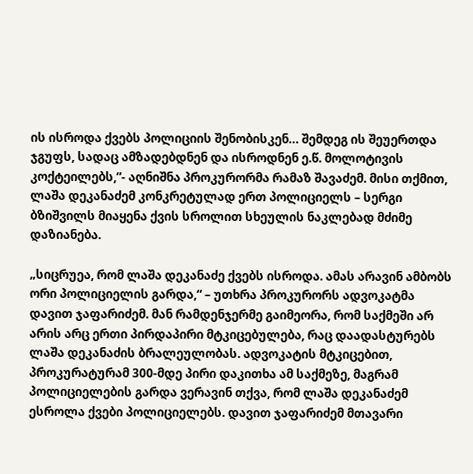ის ისროდა ქვებს პოლიციის შენობისკენ… შემდეგ ის შეუერთდა ჯგუფს, სადაც ამზადებდნენ და ისროდნენ ე.წ. მოლოტივის კოქტეილებს,”- აღნიშნა პროკურორმა რამაზ შავაძემ. მისი თქმით, ლაშა დეკანაძემ კონკრეტულად ერთ პოლიციელს – სერგი ბზიშვილს მიაყენა ქვის სროლით სხეულის ნაკლებად მძიმე დაზიანება.

„სიცრუეა, რომ ლაშა დეკანაძე ქვებს ისროდა. ამას არავინ ამბობს ორი პოლიციელის გარდა,“ – უთხრა პროკურორს ადვოკატმა დავით ჯაფარიძემ. მან რამდენჯერმე გაიმეორა, რომ საქმეში არ არის არც ერთი პირდაპირი მტკიცებულება, რაც დაადასტურებს ლაშა დეკანაძის ბრალეულობას. ადვოკატის მტკიცებით, პროკურატურამ 300-მდე პირი დაკითხა ამ საქმეზე, მაგრამ პოლიციელების გარდა ვერავინ თქვა, რომ ლაშა დეკანაძემ ესროლა ქვები პოლიციელებს. დავით ჯაფარიძემ მთავარი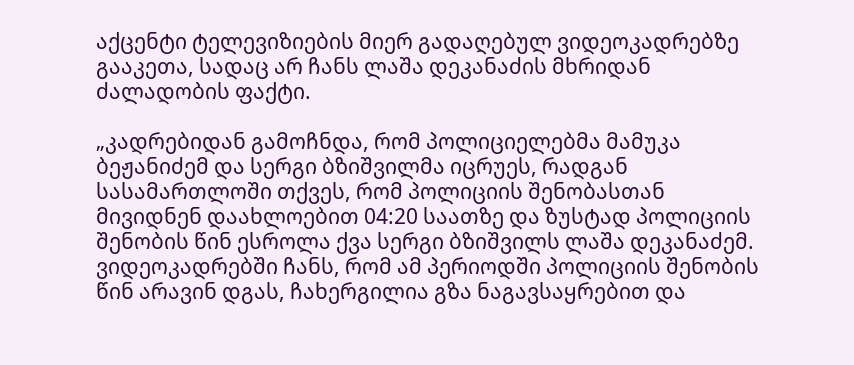აქცენტი ტელევიზიების მიერ გადაღებულ ვიდეოკადრებზე გააკეთა, სადაც არ ჩანს ლაშა დეკანაძის მხრიდან ძალადობის ფაქტი.

„კადრებიდან გამოჩნდა, რომ პოლიციელებმა მამუკა ბეჟანიძემ და სერგი ბზიშვილმა იცრუეს, რადგან სასამართლოში თქვეს, რომ პოლიციის შენობასთან მივიდნენ დაახლოებით 04:20 საათზე და ზუსტად პოლიციის შენობის წინ ესროლა ქვა სერგი ბზიშვილს ლაშა დეკანაძემ. ვიდეოკადრებში ჩანს, რომ ამ პერიოდში პოლიციის შენობის წინ არავინ დგას, ჩახერგილია გზა ნაგავსაყრებით და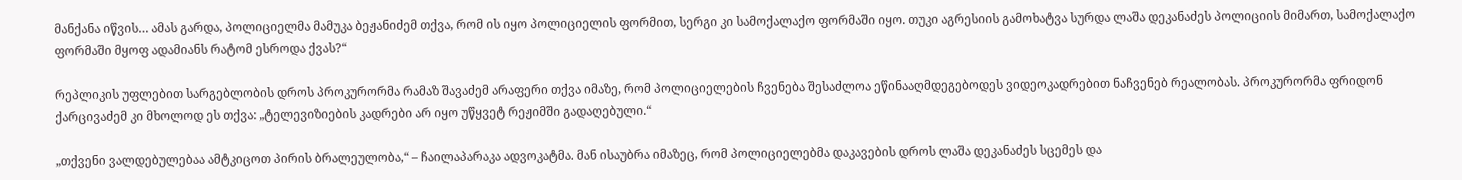მანქანა იწვის… ამას გარდა, პოლიციელმა მამუკა ბეჟანიძემ თქვა, რომ ის იყო პოლიციელის ფორმით, სერგი კი სამოქალაქო ფორმაში იყო. თუკი აგრესიის გამოხატვა სურდა ლაშა დეკანაძეს პოლიციის მიმართ, სამოქალაქო ფორმაში მყოფ ადამიანს რატომ ესროდა ქვას?“

რეპლიკის უფლებით სარგებლობის დროს პროკურორმა რამაზ შავაძემ არაფერი თქვა იმაზე, რომ პოლიციელების ჩვენება შესაძლოა ეწინააღმდეგებოდეს ვიდეოკადრებით ნაჩვენებ რეალობას. პროკურორმა ფრიდონ ქარცივაძემ კი მხოლოდ ეს თქვა: „ტელევიზიების კადრები არ იყო უწყვეტ რეჟიმში გადაღებული.“

„თქვენი ვალდებულებაა ამტკიცოთ პირის ბრალეულობა,“ – ჩაილაპარაკა ადვოკატმა. მან ისაუბრა იმაზეც, რომ პოლიციელებმა დაკავების დროს ლაშა დეკანაძეს სცემეს და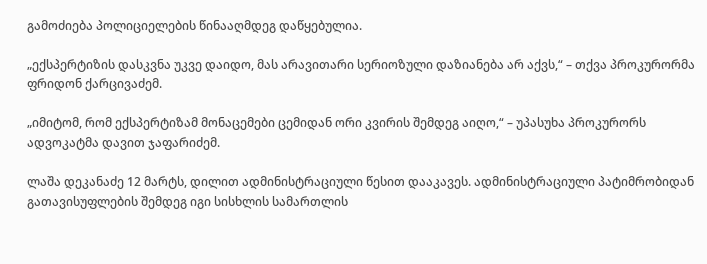გამოძიება პოლიციელების წინააღმდეგ დაწყებულია.

„ექსპერტიზის დასკვნა უკვე დაიდო, მას არავითარი სერიოზული დაზიანება არ აქვს,“ – თქვა პროკურორმა ფრიდონ ქარცივაძემ.

„იმიტომ, რომ ექსპერტიზამ მონაცემები ცემიდან ორი კვირის შემდეგ აიღო,“ – უპასუხა პროკურორს ადვოკატმა დავით ჯაფარიძემ.

ლაშა დეკანაძე 12 მარტს, დილით ადმინისტრაციული წესით დააკავეს. ადმინისტრაციული პატიმრობიდან გათავისუფლების შემდეგ იგი სისხლის სამართლის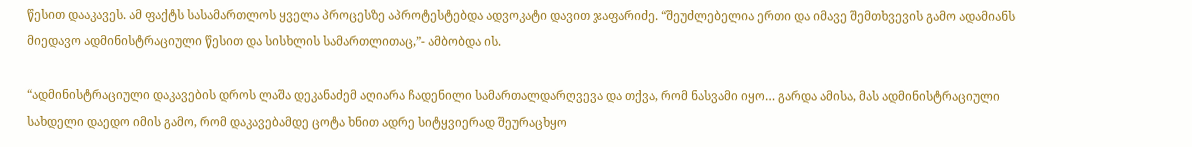წესით დააკავეს. ამ ფაქტს სასამართლოს ყველა პროცესზე აპროტესტებდა ადვოკატი დავით ჯაფარიძე. “შეუძლებელია ერთი და იმავე შემთხვევის გამო ადამიანს მიედავო ადმინისტრაციული წესით და სისხლის სამართლითაც,”- ამბობდა ის.

“ადმინისტრაციული დაკავების დროს ლაშა დეკანაძემ აღიარა ჩადენილი სამართალდარღვევა და თქვა, რომ ნასვამი იყო… გარდა ამისა, მას ადმინისტრაციული სახდელი დაედო იმის გამო, რომ დაკავებამდე ცოტა ხნით ადრე სიტყვიერად შეურაცხყო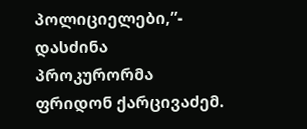პოლიციელები,”- დასძინა პროკურორმა ფრიდონ ქარცივაძემ.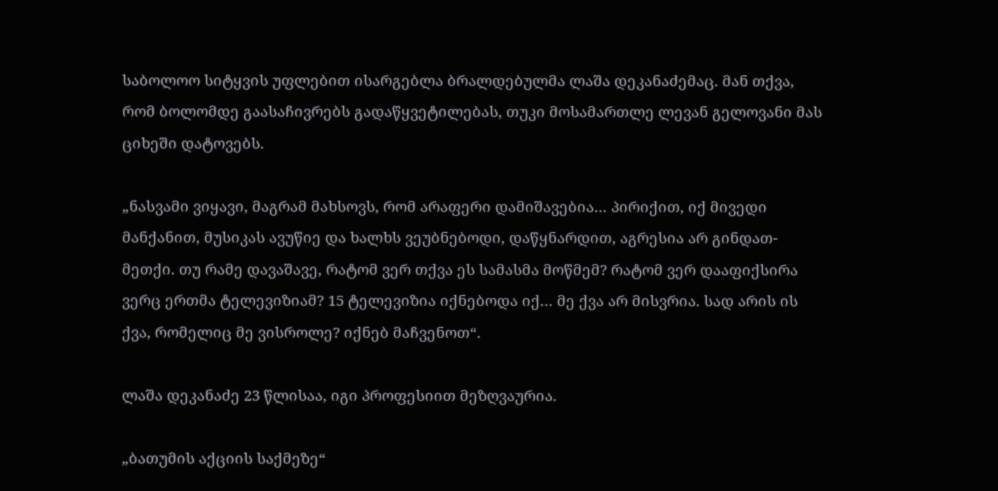საბოლოო სიტყვის უფლებით ისარგებლა ბრალდებულმა ლაშა დეკანაძემაც. მან თქვა, რომ ბოლომდე გაასაჩივრებს გადაწყვეტილებას, თუკი მოსამართლე ლევან გელოვანი მას ციხეში დატოვებს.

„ნასვამი ვიყავი, მაგრამ მახსოვს, რომ არაფერი დამიშავებია… პირიქით, იქ მივედი მანქანით, მუსიკას ავუწიე და ხალხს ვეუბნებოდი, დაწყნარდით, აგრესია არ გინდათ-მეთქი. თუ რამე დავაშავე, რატომ ვერ თქვა ეს სამასმა მოწმემ? რატომ ვერ დააფიქსირა ვერც ერთმა ტელევიზიამ? 15 ტელევიზია იქნებოდა იქ… მე ქვა არ მისვრია. სად არის ის ქვა, რომელიც მე ვისროლე? იქნებ მაჩვენოთ“.

ლაშა დეკანაძე 23 წლისაა, იგი პროფესიით მეზღვაურია.

„ბათუმის აქციის საქმეზე“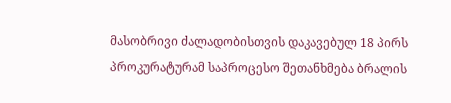მასობრივი ძალადობისთვის დაკავებულ 18 პირს პროკურატურამ საპროცესო შეთანხმება ბრალის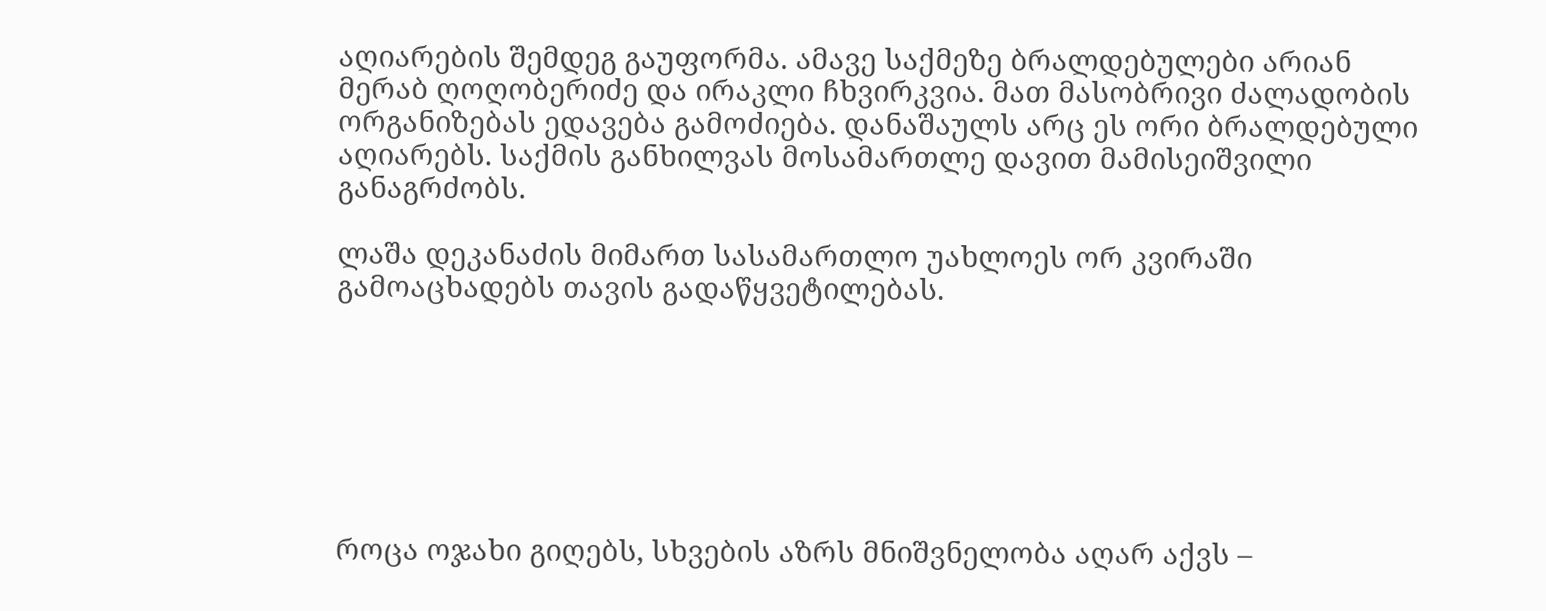აღიარების შემდეგ გაუფორმა. ამავე საქმეზე ბრალდებულები არიან მერაბ ღოღობერიძე და ირაკლი ჩხვირკვია. მათ მასობრივი ძალადობის ორგანიზებას ედავება გამოძიება. დანაშაულს არც ეს ორი ბრალდებული აღიარებს. საქმის განხილვას მოსამართლე დავით მამისეიშვილი განაგრძობს.

ლაშა დეკანაძის მიმართ სასამართლო უახლოეს ორ კვირაში გამოაცხადებს თავის გადაწყვეტილებას.







როცა ოჯახი გიღებს, სხვების აზრს მნიშვნელობა აღარ აქვს –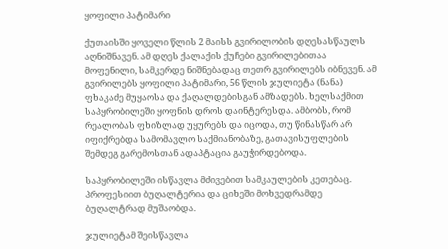ყოფილი პატიმარი

ქუთაისში ყოველი წლის 2 მაისს გვირილობის დღესასწაულს აღნიშნავენ. ამ დღეს ქალაქის ქუჩები გვირილებითაა მოფენილი, სამკერდე ნიშნებადაც თეთრ გვირილებს იბნევენ. ამ გვირილებს ყოფილი პატიმარი, 56 წლის ჯულიეტა (ნანა) ფხაკაძე მუყაოსა და ქაღალდებისგან ამზადებს. ხელსაქმით საპყრობილეში ყოფნის დროს დაინტერესდა. ამბობს, რომ რეალობას ფხიზლად უყურებს და იცოდა, თუ წინასწარ არ იფიქრებდა სამომავლო საქმიანობაზე, გათავისუფლების შემდეგ გარემოსთან ადაპტაცია გაუჭირდებოდა.

საპყრობილეში ისწავლა მძივებით სამკაულების კეთებაც. პროფესიით ბუღალტერია და ციხეში მოხვედრამდე ბუღალტრად მუშაობდა.

ჯულიეტამ შეისწავლა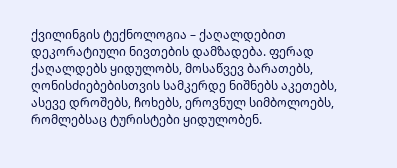ქვილინგის ტექნოლოგია – ქაღალდებით დეკორატიული ნივთების დამზადება. ფერად ქაღალდებს ყიდულობს, მოსაწვევ ბარათებს, ღონისძიებებისთვის სამკერდე ნიშნებს აკეთებს, ასევე დროშებს, ჩოხებს, ეროვნულ სიმბოლოებს, რომლებსაც ტურისტები ყიდულობენ.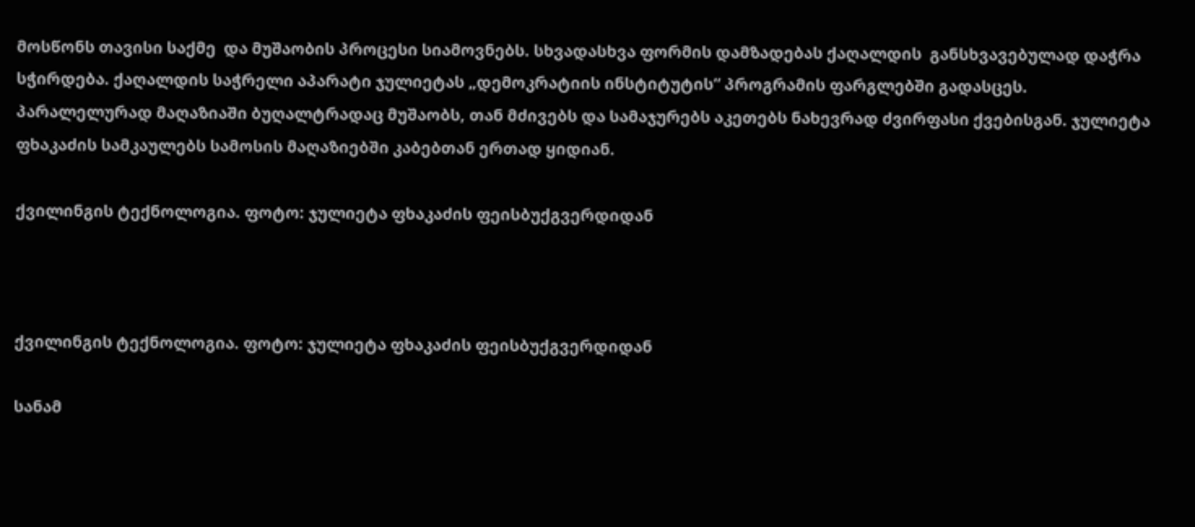მოსწონს თავისი საქმე  და მუშაობის პროცესი სიამოვნებს. სხვადასხვა ფორმის დამზადებას ქაღალდის  განსხვავებულად დაჭრა სჭირდება. ქაღალდის საჭრელი აპარატი ჯულიეტას „დემოკრატიის ინსტიტუტის“ პროგრამის ფარგლებში გადასცეს. პარალელურად მაღაზიაში ბუღალტრადაც მუშაობს, თან მძივებს და სამაჯურებს აკეთებს ნახევრად ძვირფასი ქვებისგან. ჯულიეტა ფხაკაძის სამკაულებს სამოსის მაღაზიებში კაბებთან ერთად ყიდიან.

ქვილინგის ტექნოლოგია. ფოტო: ჯულიეტა ფხაკაძის ფეისბუქგვერდიდან



ქვილინგის ტექნოლოგია. ფოტო: ჯულიეტა ფხაკაძის ფეისბუქგვერდიდან

სანამ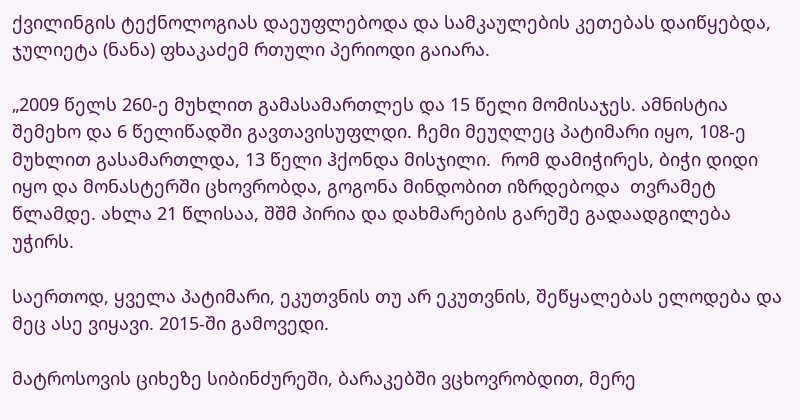ქვილინგის ტექნოლოგიას დაეუფლებოდა და სამკაულების კეთებას დაიწყებდა, ჯულიეტა (ნანა) ფხაკაძემ რთული პერიოდი გაიარა.

„2009 წელს 260-ე მუხლით გამასამართლეს და 15 წელი მომისაჯეს. ამნისტია შემეხო და 6 წელიწადში გავთავისუფლდი. ჩემი მეუღლეც პატიმარი იყო, 108-ე მუხლით გასამართლდა, 13 წელი ჰქონდა მისჯილი.  რომ დამიჭირეს, ბიჭი დიდი იყო და მონასტერში ცხოვრობდა, გოგონა მინდობით იზრდებოდა  თვრამეტ წლამდე. ახლა 21 წლისაა, შშმ პირია და დახმარების გარეშე გადაადგილება უჭირს.

საერთოდ, ყველა პატიმარი, ეკუთვნის თუ არ ეკუთვნის, შეწყალებას ელოდება და მეც ასე ვიყავი. 2015-ში გამოვედი.

მატროსოვის ციხეზე სიბინძურეში, ბარაკებში ვცხოვრობდით, მერე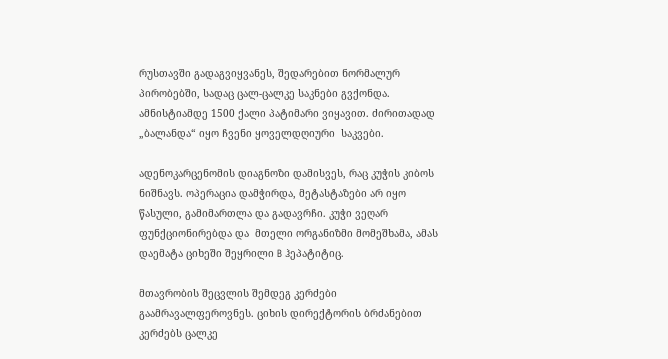რუსთავში გადაგვიყვანეს, შედარებით ნორმალურ პირობებში, სადაც ცალ-ცალკე საკნები გვქონდა. ამნისტიამდე 1500 ქალი პატიმარი ვიყავით. ძირითადად „ბალანდა“ იყო ჩვენი ყოველდღიური  საკვები.

ადენოკარცენომის დიაგნოზი დამისვეს, რაც კუჭის კიბოს ნიშნავს. ოპერაცია დამჭირდა, მეტასტაზები არ იყო წასული, გამიმართლა და გადავრჩი. კუჭი ვეღარ ფუნქციონირებდა და  მთელი ორგანიზმი მომეშხამა, ამას დაემატა ციხეში შეყრილი B ჰეპატიტიც.

მთავრობის შეცვლის შემდეგ კერძები გაამრავალფეროვნეს. ციხის დირექტორის ბრძანებით კერძებს ცალკე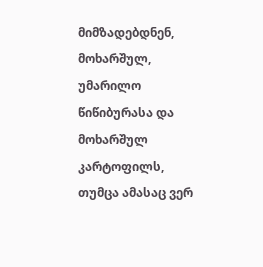მიმზადებდნენ, მოხარშულ, უმარილო წიწიბურასა და მოხარშულ კარტოფილს, თუმცა ამასაც ვერ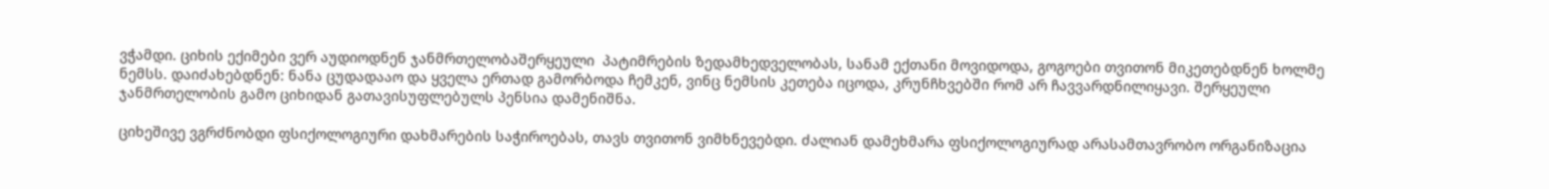ვჭამდი. ციხის ექიმები ვერ აუდიოდნენ ჯანმრთელობაშერყეული  პატიმრების ზედამხედველობას, სანამ ექთანი მოვიდოდა, გოგოები თვითონ მიკეთებდნენ ხოლმე ნემსს. დაიძახებდნენ: ნანა ცუდადააო და ყველა ერთად გამორბოდა ჩემკენ, ვინც ნემსის კეთება იცოდა, კრუნჩხვებში რომ არ ჩავვარდნილიყავი. შერყეული ჯანმრთელობის გამო ციხიდან გათავისუფლებულს პენსია დამენიშნა.

ციხეშივე ვგრძნობდი ფსიქოლოგიური დახმარების საჭიროებას, თავს თვითონ ვიმხნევებდი. ძალიან დამეხმარა ფსიქოლოგიურად არასამთავრობო ორგანიზაცია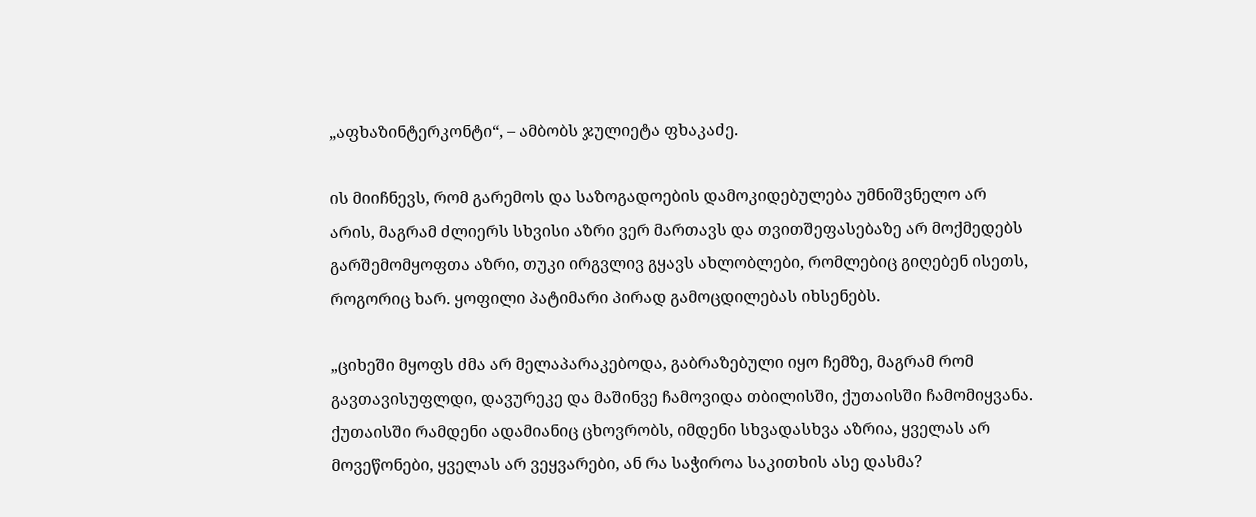„აფხაზინტერკონტი“, – ამბობს ჯულიეტა ფხაკაძე.

ის მიიჩნევს, რომ გარემოს და საზოგადოების დამოკიდებულება უმნიშვნელო არ არის, მაგრამ ძლიერს სხვისი აზრი ვერ მართავს და თვითშეფასებაზე არ მოქმედებს გარშემომყოფთა აზრი, თუკი ირგვლივ გყავს ახლობლები, რომლებიც გიღებენ ისეთს, როგორიც ხარ. ყოფილი პატიმარი პირად გამოცდილებას იხსენებს.

„ციხეში მყოფს ძმა არ მელაპარაკებოდა, გაბრაზებული იყო ჩემზე, მაგრამ რომ გავთავისუფლდი, დავურეკე და მაშინვე ჩამოვიდა თბილისში, ქუთაისში ჩამომიყვანა. ქუთაისში რამდენი ადამიანიც ცხოვრობს, იმდენი სხვადასხვა აზრია, ყველას არ მოვეწონები, ყველას არ ვეყვარები, ან რა საჭიროა საკითხის ასე დასმა?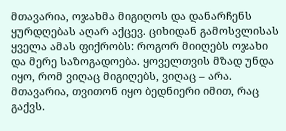მთავარია, ოჯახმა მიგიღოს და დანარჩენს ყურდღებას აღარ აქცევ. ციხიდან გამოსვლისას ყველა ამას ფიქრობს: როგორ მიიღებს ოჯახი და მერე საზოგადოება. ყოველთვის მზად უნდა იყო, რომ ვიღაც მიგიღებს, ვიღაც – არა. მთავარია, თვითონ იყო ბედნიერი იმით, რაც გაქვს.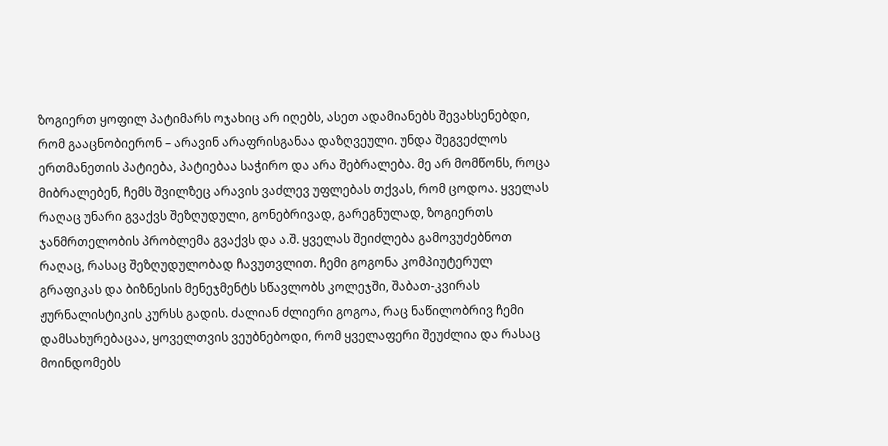ზოგიერთ ყოფილ პატიმარს ოჯახიც არ იღებს, ასეთ ადამიანებს შევახსენებდი, რომ გააცნობიერონ – არავინ არაფრისგანაა დაზღვეული. უნდა შეგვეძლოს ერთმანეთის პატიება, პატიებაა საჭირო და არა შებრალება. მე არ მომწონს, როცა მიბრალებენ, ჩემს შვილზეც არავის ვაძლევ უფლებას თქვას, რომ ცოდოა. ყველას რაღაც უნარი გვაქვს შეზღუდული, გონებრივად, გარეგნულად, ზოგიერთს ჯანმრთელობის პრობლემა გვაქვს და ა.შ. ყველას შეიძლება გამოვუძებნოთ რაღაც, რასაც შეზღუდულობად ჩავუთვლით. ჩემი გოგონა კომპიუტერულ გრაფიკას და ბიზნესის მენეჯმენტს სწავლობს კოლეჯში, შაბათ-კვირას ჟურნალისტიკის კურსს გადის. ძალიან ძლიერი გოგოა, რაც ნაწილობრივ ჩემი დამსახურებაცაა, ყოველთვის ვეუბნებოდი, რომ ყველაფერი შეუძლია და რასაც მოინდომებს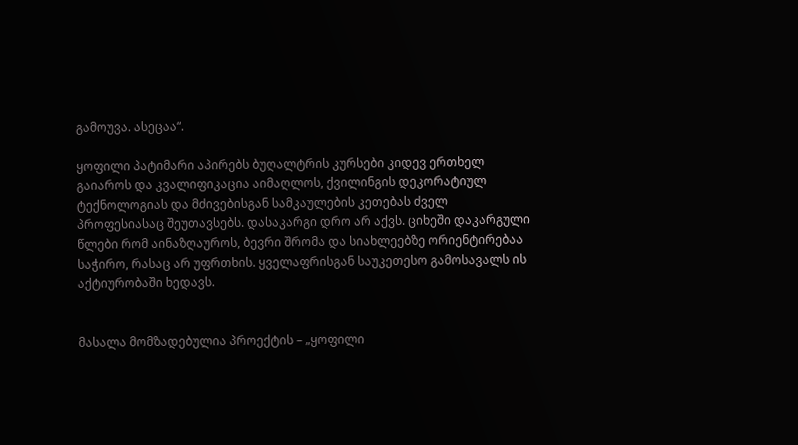გამოუვა. ასეცაა“.

ყოფილი პატიმარი აპირებს ბუღალტრის კურსები კიდევ ერთხელ გაიაროს და კვალიფიკაცია აიმაღლოს, ქვილინგის დეკორატიულ ტექნოლოგიას და მძივებისგან სამკაულების კეთებას ძველ პროფესიასაც შეუთავსებს. დასაკარგი დრო არ აქვს. ციხეში დაკარგული წლები რომ აინაზღაუროს, ბევრი შრომა და სიახლეებზე ორიენტირებაა საჭირო, რასაც არ უფრთხის. ყველაფრისგან საუკეთესო გამოსავალს ის აქტიურობაში ხედავს.


მასალა მომზადებულია პროექტის – „ყოფილი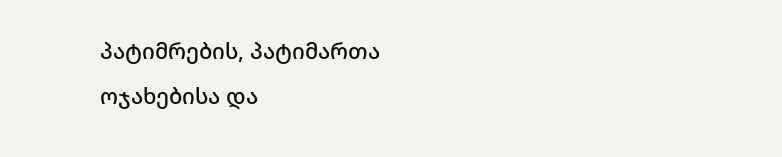პატიმრების, პატიმართა ოჯახებისა და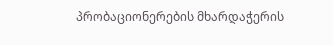პრობაციონერების მხარდაჭერის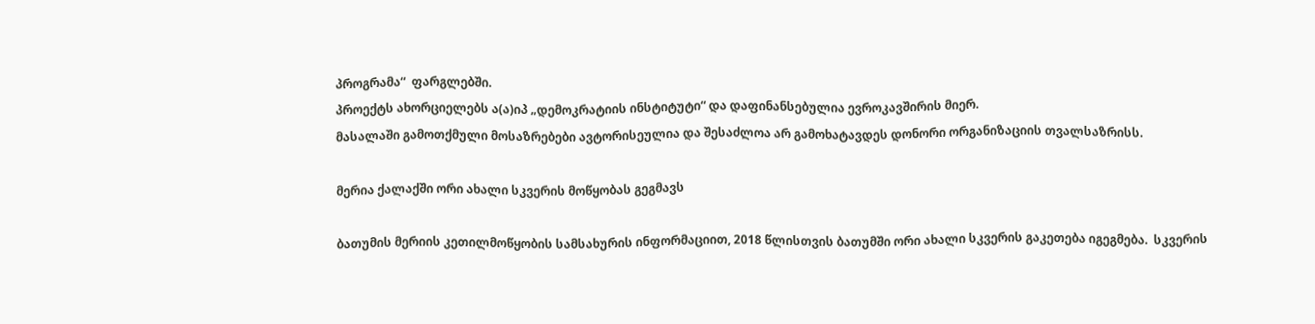პროგრამა“  ფარგლებში.
პროექტს ახორციელებს ა(ა)იპ „დემოკრატიის ინსტიტუტი“ და დაფინანსებულია ევროკავშირის მიერ.
მასალაში გამოთქმული მოსაზრებები ავტორისეულია და შესაძლოა არ გამოხატავდეს დონორი ორგანიზაციის თვალსაზრისს.

მერია ქალაქში ორი ახალი სკვერის მოწყობას გეგმავს

ბათუმის მერიის კეთილმოწყობის სამსახურის ინფორმაციით, 2018 წლისთვის ბათუმში ორი ახალი სკვერის გაკეთება იგეგმება.  სკვერის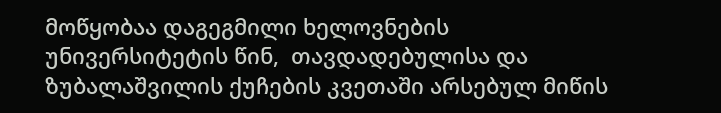მოწყობაა დაგეგმილი ხელოვნების უნივერსიტეტის წინ,  თავდადებულისა და ზუბალაშვილის ქუჩების კვეთაში არსებულ მიწის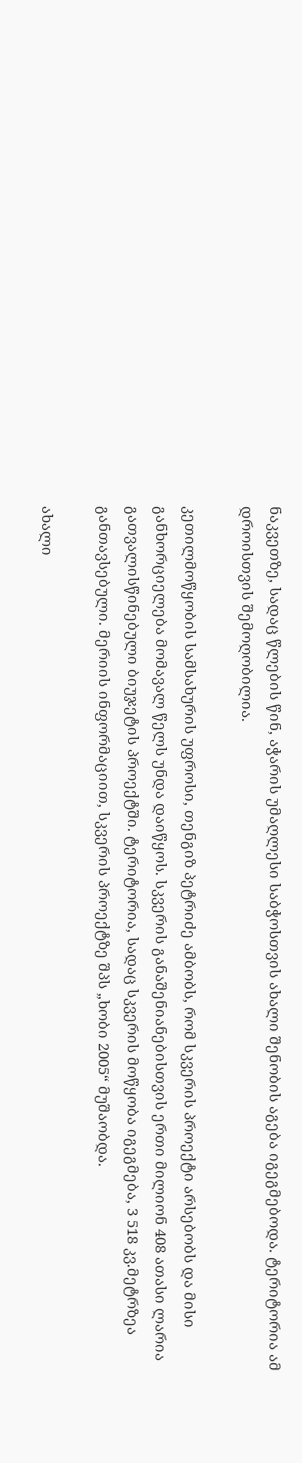ნაკვეთზე, სადაც წლების წინ, აჭარის უმაღლესი საბჭოსთვის ახალი შენობის აგება იგეგმებოდა. ტერიტორია ამ დროისთვის შემოღობილია.

კეთილმოწყობის სამსახურის უფროსი, თენგიზ პეტრიძე ამბობს, რომ სკვერის პროექტი არსებობს და მისი განხორციელება მომავალ წელს უნდა დაიწყოს. სკვერის განაშენიანებისთვის ერთი მილიონ 408 ათასი ლარია გათვალისწინებული ბიუჯეტის პროექტში. ტერიტორია, სადაც სკვერის მოწყობა იგეგმება, 3 518 კვ.მეტრზეა განთავსებული. მერიის ინფორმაციით, სკვერის პროექტზე შპს „ხობი 2005“ მუშაობდა.

ახალი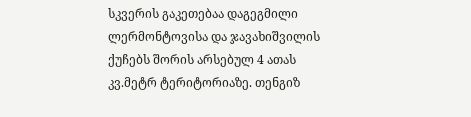სკვერის გაკეთებაა დაგეგმილი ლერმონტოვისა და ჯავახიშვილის ქუჩებს შორის არსებულ 4 ათას კვ.მეტრ ტერიტორიაზე. თენგიზ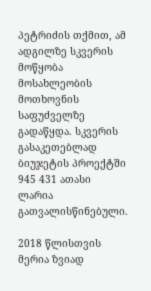პეტრიძის თქმით, ამ ადგილზე სკვერის მოწყობა მოსახლეობის მოთხოვნის საფუძველზე გადაწყდა. სკვერის გასაკეთებლად ბიუჯეტის პროექტში 945 431 ათასი ლარია გათვალისწინებული.

2018 წლისთვის მერია ზვიად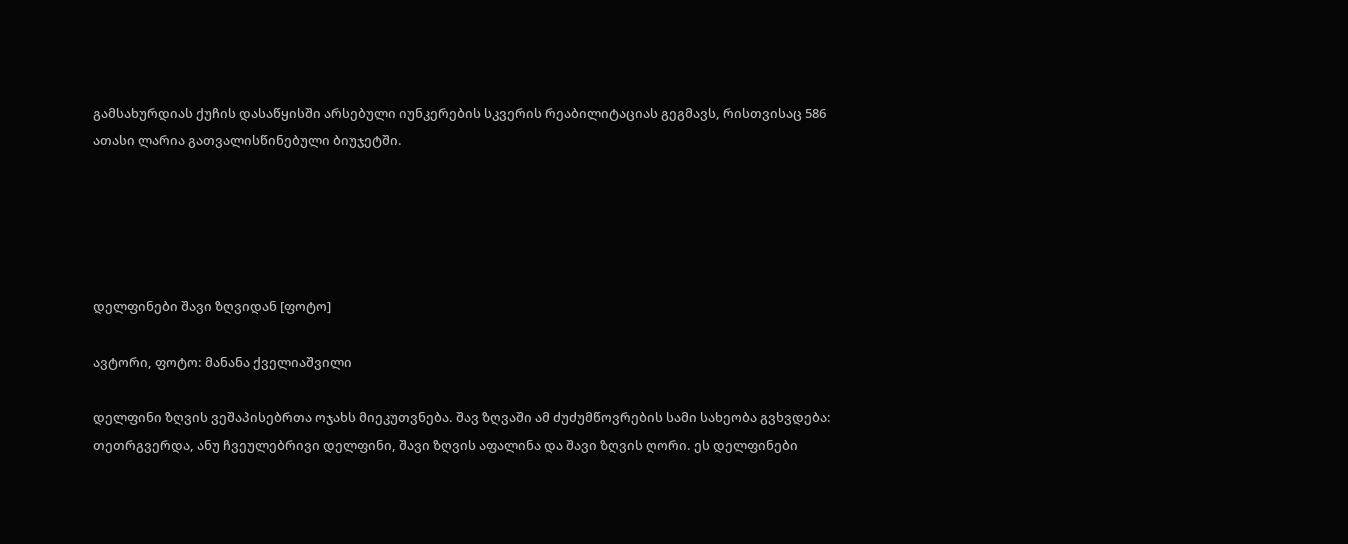გამსახურდიას ქუჩის დასაწყისში არსებული იუნკერების სკვერის რეაბილიტაციას გეგმავს, რისთვისაც 586 ათასი ლარია გათვალისწინებული ბიუჯეტში.





დელფინები შავი ზღვიდან [ფოტო]

ავტორი, ფოტო: მანანა ქველიაშვილი

დელფინი ზღვის ვეშაპისებრთა ოჯახს მიეკუთვნება. შავ ზღვაში ამ ძუძუმწოვრების სამი სახეობა გვხვდება: თეთრგვერდა, ანუ ჩვეულებრივი დელფინი, შავი ზღვის აფალინა და შავი ზღვის ღორი. ეს დელფინები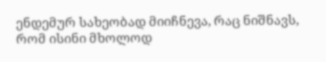ენდემურ სახეობად მიიჩნევა, რაც ნიშნავს, რომ ისინი მხოლოდ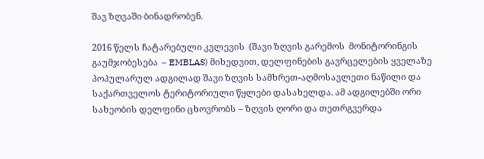შავ ზღვაში ბინადრობენ.

2016 წელს ჩატარებული კვლევის  (შავი ზღვის გარემოს  მონიტორინგის გაუმჯობესება  – EMBLAS) მიხედვით, დელფინების გავრცელების ყველაზე პოპულარულ ადგილად შავი ზღვის სამხრეთ-აღმოსავლეთი ნაწილი და საქართველოს ტერიტორიული წყლები დასახელდა. ამ ადგილებში ორი სახეობის დელფინი ცხოვრობს – ზღვის ღორი და თეთრგვერდა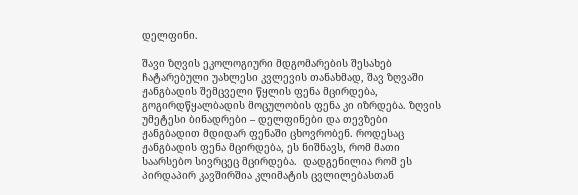დელფინი.

შავი ზღვის ეკოლოგიური მდგომარების შესახებ ჩატარებული უახლესი კვლევის თანახმად, შავ ზღვაში ჟანგბადის შემცველი წყლის ფენა მცირდება, გოგირდწყალბადის მოცულობის ფენა კი იზრდება. ზღვის უმეტესი ბინადრები – დელფინები და თევზები ჟანგბადით მდიდარ ფენაში ცხოვრობენ. როდესაც ჟანგბადის ფენა მცირდება, ეს ნიშნავს, რომ მათი საარსებო სივრცეც მცირდება.  დადგენილია რომ ეს პირდაპირ კავშირშია კლიმატის ცვლილებასთან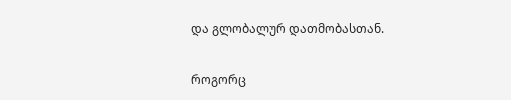და გლობალურ დათმობასთან.

როგორც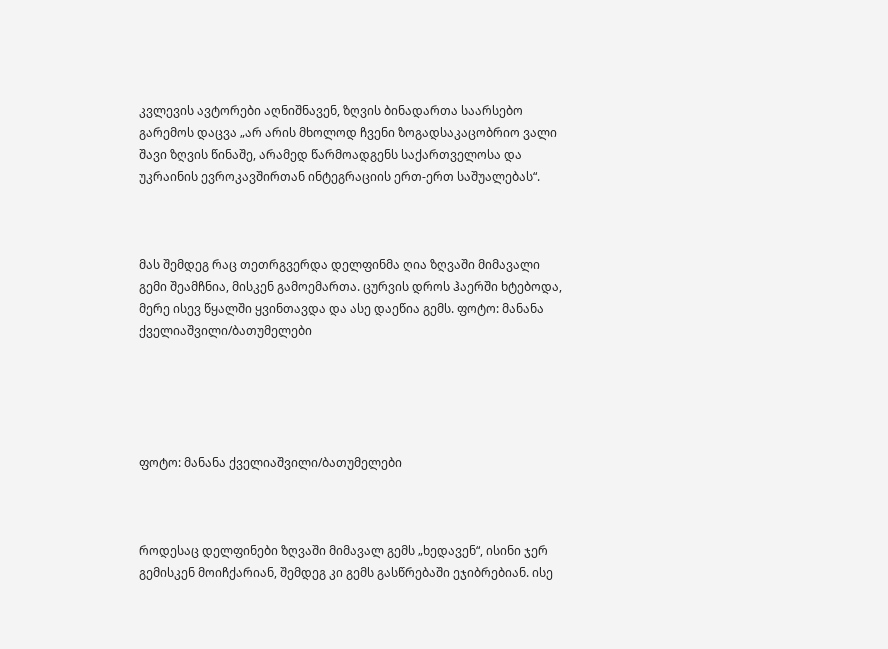კვლევის ავტორები აღნიშნავენ, ზღვის ბინადართა საარსებო გარემოს დაცვა „არ არის მხოლოდ ჩვენი ზოგადსაკაცობრიო ვალი შავი ზღვის წინაშე, არამედ წარმოადგენს საქართველოსა და უკრაინის ევროკავშირთან ინტეგრაციის ერთ-ერთ საშუალებას“.



მას შემდეგ რაც თეთრგვერდა დელფინმა ღია ზღვაში მიმავალი გემი შეამჩნია, მისკენ გამოემართა. ცურვის დროს ჰაერში ხტებოდა, მერე ისევ წყალში ყვინთავდა და ასე დაეწია გემს. ფოტო: მანანა ქველიაშვილი/ბათუმელები





ფოტო: მანანა ქველიაშვილი/ბათუმელები



როდესაც დელფინები ზღვაში მიმავალ გემს „ხედავენ“, ისინი ჯერ გემისკენ მოიჩქარიან, შემდეგ კი გემს გასწრებაში ეჯიბრებიან. ისე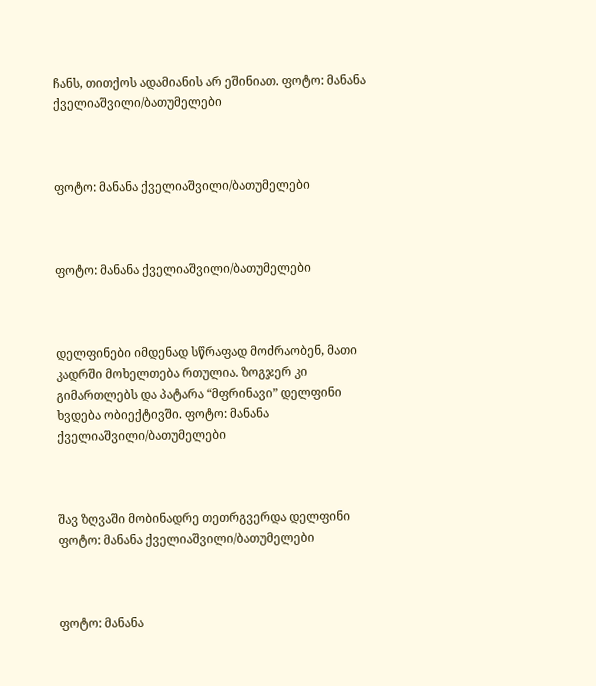ჩანს, თითქოს ადამიანის არ ეშინიათ. ფოტო: მანანა ქველიაშვილი/ბათუმელები



ფოტო: მანანა ქველიაშვილი/ბათუმელები



ფოტო: მანანა ქველიაშვილი/ბათუმელები



დელფინები იმდენად სწრაფად მოძრაობენ, მათი კადრში მოხელთება რთულია. ზოგჯერ კი გიმართლებს და პატარა “მფრინავი” დელფინი ხვდება ობიექტივში. ფოტო: მანანა ქველიაშვილი/ბათუმელები



შავ ზღვაში მობინადრე თეთრგვერდა დელფინი ფოტო: მანანა ქველიაშვილი/ბათუმელები



ფოტო: მანანა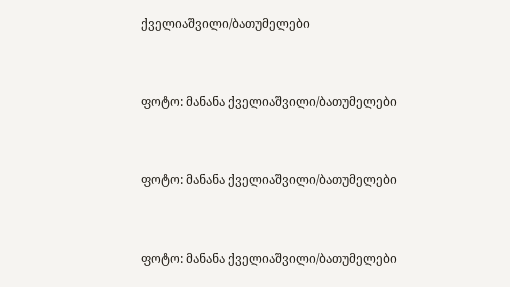ქველიაშვილი/ბათუმელები



ფოტო: მანანა ქველიაშვილი/ბათუმელები



ფოტო: მანანა ქველიაშვილი/ბათუმელები



ფოტო: მანანა ქველიაშვილი/ბათუმელები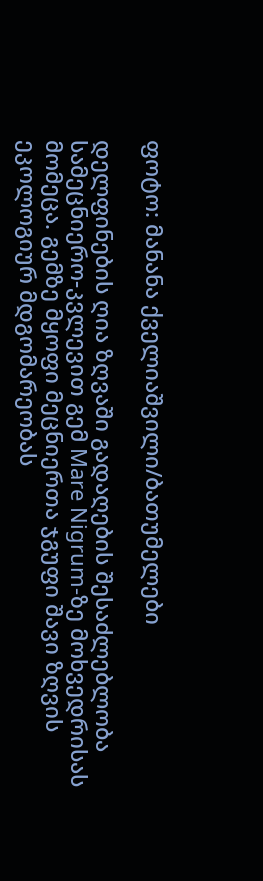ფოტო: მანანა ქველიაშვილი/ბათუმელები

დელფინების ღია ზღვაში გადაღების შესაძლებლობა სამეცნიერო-კვლევით გემ Mare Nigrum-ზე მოხვედრისას მომეცა. გემზე მყოფი მეცნიერთა ჯგუფი შავი ზღვის ეკოლოგიურ მდგომარეობას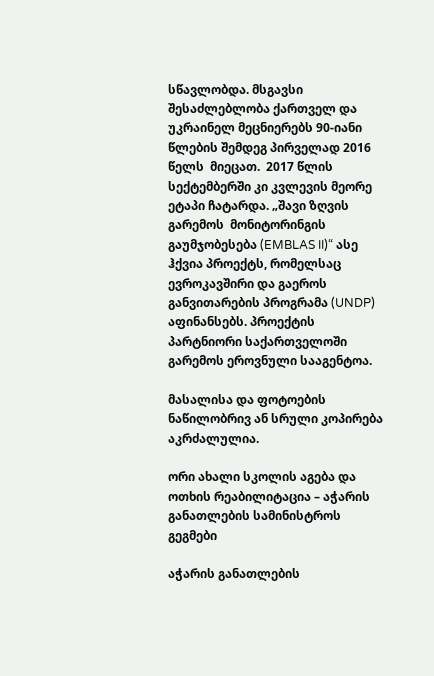სწავლობდა. მსგავსი შესაძლებლობა ქართველ და უკრაინელ მეცნიერებს 90-იანი წლების შემდეგ პირველად 2016 წელს  მიეცათ.  2017 წლის სექტემბერში კი კვლევის მეორე ეტაპი ჩატარდა. „შავი ზღვის გარემოს  მონიტორინგის გაუმჯობესება (EMBLAS II)“ ასე ჰქვია პროექტს, რომელსაც ევროკავშირი და გაეროს განვითარების პროგრამა (UNDP) აფინანსებს. პროექტის პარტნიორი საქართველოში გარემოს ეროვნული სააგენტოა.

მასალისა და ფოტოების ნაწილობრივ ან სრული კოპირება აკრძალულია.

ორი ახალი სკოლის აგება და ოთხის რეაბილიტაცია – აჭარის განათლების სამინისტროს გეგმები

აჭარის განათლების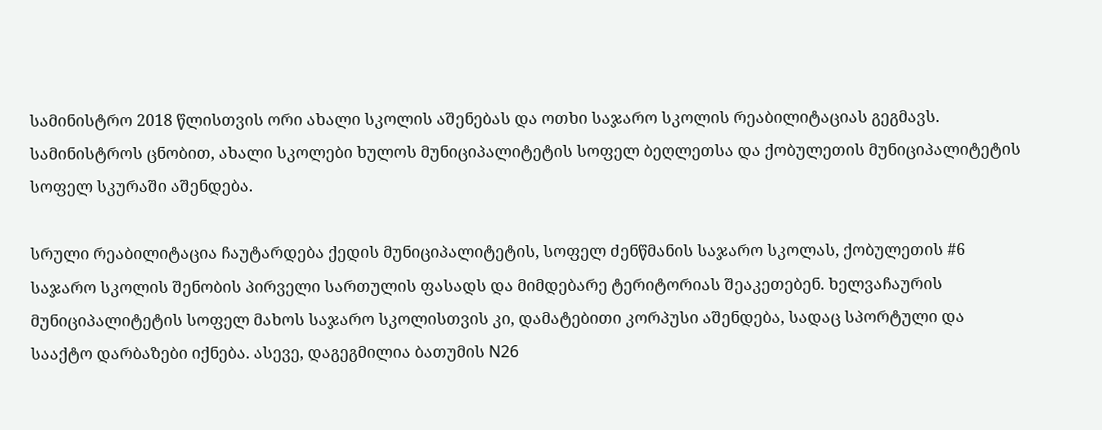სამინისტრო 2018 წლისთვის ორი ახალი სკოლის აშენებას და ოთხი საჯარო სკოლის რეაბილიტაციას გეგმავს. სამინისტროს ცნობით, ახალი სკოლები ხულოს მუნიციპალიტეტის სოფელ ბეღლეთსა და ქობულეთის მუნიციპალიტეტის სოფელ სკურაში აშენდება.

სრული რეაბილიტაცია ჩაუტარდება ქედის მუნიციპალიტეტის, სოფელ ძენწმანის საჯარო სკოლას, ქობულეთის #6 საჯარო სკოლის შენობის პირველი სართულის ფასადს და მიმდებარე ტერიტორიას შეაკეთებენ. ხელვაჩაურის მუნიციპალიტეტის სოფელ მახოს საჯარო სკოლისთვის კი, დამატებითი კორპუსი აშენდება, სადაც სპორტული და სააქტო დარბაზები იქნება. ასევე, დაგეგმილია ბათუმის N26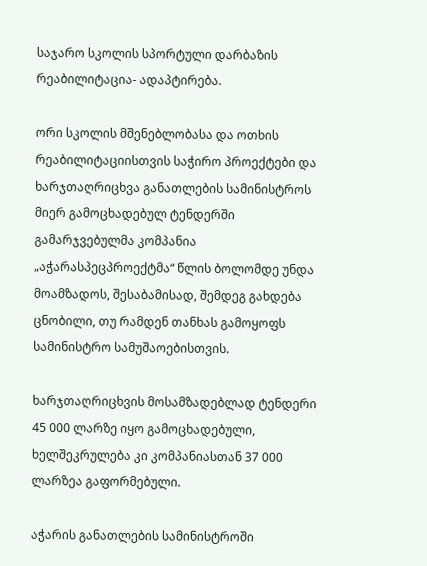საჯარო სკოლის სპორტული დარბაზის რეაბილიტაცია- ადაპტირება.

ორი სკოლის მშენებლობასა და ოთხის რეაბილიტაციისთვის საჭირო პროექტები და ხარჯთაღრიცხვა განათლების სამინისტროს მიერ გამოცხადებულ ტენდერში გამარჯვებულმა კომპანია „აჭარასპეცპროექტმა“ წლის ბოლომდე უნდა მოამზადოს, შესაბამისად, შემდეგ გახდება ცნობილი, თუ რამდენ თანხას გამოყოფს სამინისტრო სამუშაოებისთვის.

ხარჯთაღრიცხვის მოსამზადებლად ტენდერი 45 000 ლარზე იყო გამოცხადებული, ხელშეკრულება კი კომპანიასთან 37 000 ლარზეა გაფორმებული.

აჭარის განათლების სამინისტროში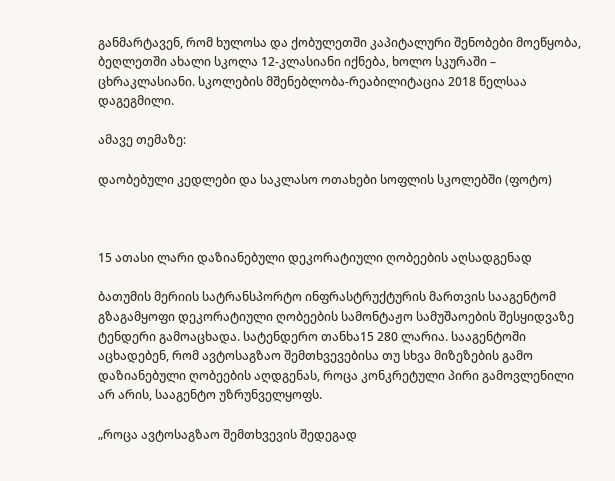განმარტავენ, რომ ხულოსა და ქობულეთში კაპიტალური შენობები მოეწყობა, ბეღლეთში ახალი სკოლა 12-კლასიანი იქნება, ხოლო სკურაში – ცხრაკლასიანი. სკოლების მშენებლობა-რეაბილიტაცია 2018 წელსაა დაგეგმილი.

ამავე თემაზე:

დაობებული კედლები და საკლასო ოთახები სოფლის სკოლებში (ფოტო)



15 ათასი ლარი დაზიანებული დეკორატიული ღობეების აღსადგენად

ბათუმის მერიის სატრანსპორტო ინფრასტრუქტურის მართვის სააგენტომ გზაგამყოფი დეკორატიული ღობეების სამონტაჟო სამუშაოების შესყიდვაზე ტენდერი გამოაცხადა. სატენდერო თანხა15 280 ლარია. სააგენტოში აცხადებენ, რომ ავტოსაგზაო შემთხვევებისა თუ სხვა მიზეზების გამო დაზიანებული ღობეების აღდგენას, როცა კონკრეტული პირი გამოვლენილი არ არის, სააგენტო უზრუნველყოფს.

„როცა ავტოსაგზაო შემთხვევის შედეგად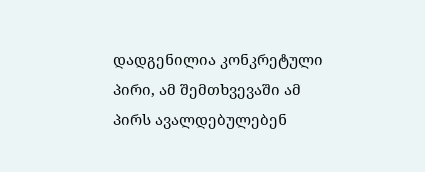დადგენილია კონკრეტული პირი, ამ შემთხვევაში ამ პირს ავალდებულებენ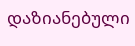დაზიანებული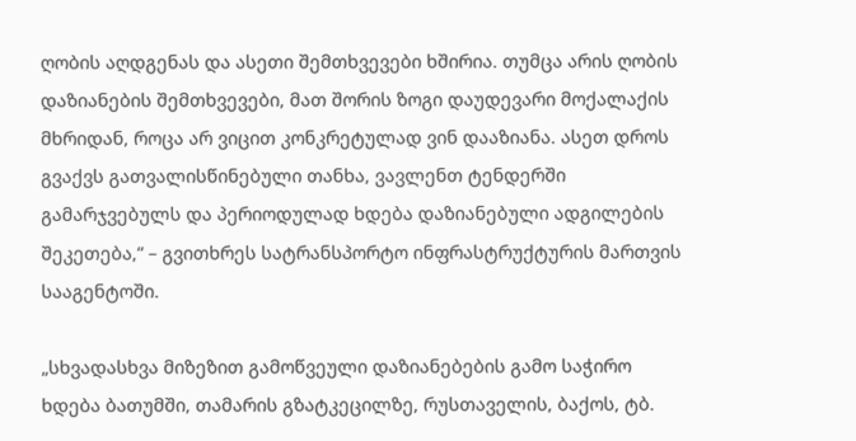ღობის აღდგენას და ასეთი შემთხვევები ხშირია. თუმცა არის ღობის დაზიანების შემთხვევები, მათ შორის ზოგი დაუდევარი მოქალაქის მხრიდან, როცა არ ვიცით კონკრეტულად ვინ დააზიანა. ასეთ დროს გვაქვს გათვალისწინებული თანხა, ვავლენთ ტენდერში გამარჯვებულს და პერიოდულად ხდება დაზიანებული ადგილების შეკეთება,“ – გვითხრეს სატრანსპორტო ინფრასტრუქტურის მართვის სააგენტოში.

„სხვადასხვა მიზეზით გამოწვეული დაზიანებების გამო საჭირო ხდება ბათუმში, თამარის გზატკეცილზე, რუსთაველის, ბაქოს, ტბ.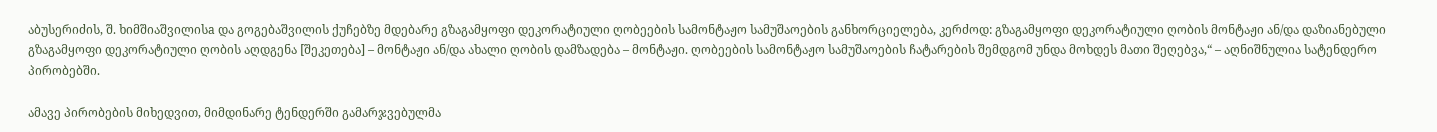აბუსერიძის, შ. ხიმშიაშვილისa და გოგებაშვილის ქუჩებზე მდებარე გზაგამყოფი დეკორატიული ღობეების სამონტაჟო სამუშაოების განხორციელება, კერძოდ: გზაგამყოფი დეკორატიული ღობის მონტაჟი ან/და დაზიანებული გზაგამყოფი დეკორატიული ღობის აღდგენა [შეკეთება] – მონტაჟი ან/და ახალი ღობის დამზადება – მონტაჟი. ღობეების სამონტაჟო სამუშაოების ჩატარების შემდგომ უნდა მოხდეს მათი შეღებვა,“ – აღნიშნულია სატენდერო პირობებში.

ამავე პირობების მიხედვით, მიმდინარე ტენდერში გამარჯვებულმა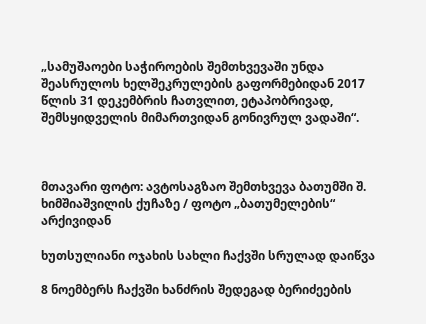„სამუშაოები საჭიროების შემთხვევაში უნდა შეასრულოს ხელშეკრულების გაფორმებიდან 2017 წლის 31 დეკემბრის ჩათვლით, ეტაპობრივად, შემსყიდველის მიმართვიდან გონივრულ ვადაში“.



მთავარი ფოტო: ავტოსაგზაო შემთხვევა ბათუმში შ. ხიმშიაშვილის ქუჩაზე / ფოტო „ბათუმელების“ არქივიდან

ხუთსულიანი ოჯახის სახლი ჩაქვში სრულად დაიწვა

8 ნოემბერს ჩაქვში ხანძრის შედეგად ბერიძეების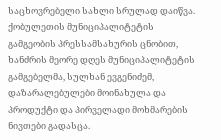საცხოვრებელი სახლი სრულად დაიწვა. ქობულეთის მუნიციპალიტეტის გამგეობის პრესსამსახურის ცნობით, ხანძრის მეორე დღეს მუნიციპალიტეტის გამგებელმა, სულხან ევგენიძემ, დაზარალებულები მოინახულა და პროდუქტი და პირველადი მოხმარების ნივთები გადასცა.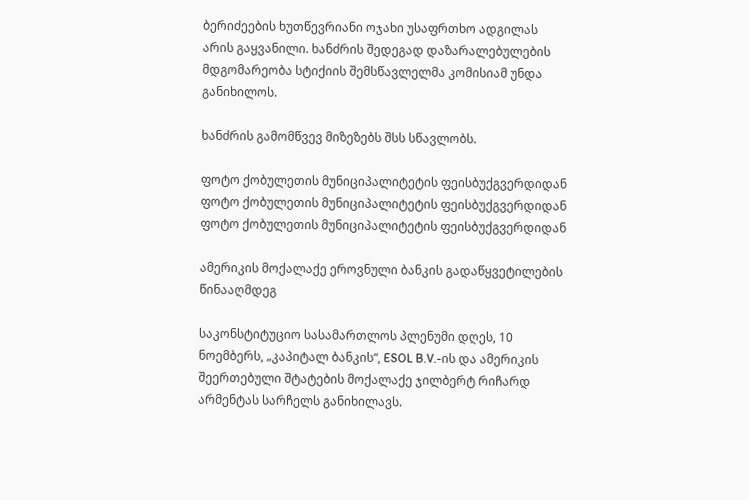ბერიძეების ხუთწევრიანი ოჯახი უსაფრთხო ადგილას არის გაყვანილი. ხანძრის შედეგად დაზარალებულების მდგომარეობა სტიქიის შემსწავლელმა კომისიამ უნდა განიხილოს.

ხანძრის გამომწვევ მიზეზებს შსს სწავლობს.

ფოტო ქობულეთის მუნიციპალიტეტის ფეისბუქგვერდიდან
ფოტო ქობულეთის მუნიციპალიტეტის ფეისბუქგვერდიდან
ფოტო ქობულეთის მუნიციპალიტეტის ფეისბუქგვერდიდან

ამერიკის მოქალაქე ეროვნული ბანკის გადაწყვეტილების წინააღმდეგ

საკონსტიტუციო სასამართლოს პლენუმი დღეს, 10 ნოემბერს, „კაპიტალ ბანკის“, ESOL B.V.-ის და ამერიკის შეერთებული შტატების მოქალაქე ჯილბერტ რიჩარდ არმენტას სარჩელს განიხილავს.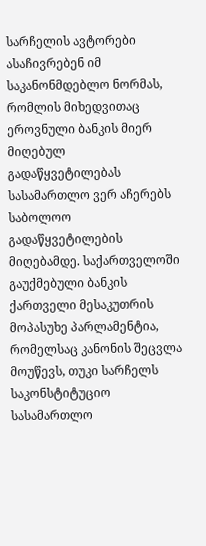სარჩელის ავტორები ასაჩივრებენ იმ საკანონმდებლო ნორმას, რომლის მიხედვითაც ეროვნული ბანკის მიერ მიღებულ გადაწყვეტილებას სასამართლო ვერ აჩერებს საბოლოო გადაწყვეტილების მიღებამდე. საქართველოში გაუქმებული ბანკის ქართველი მესაკუთრის მოპასუხე პარლამენტია, რომელსაც კანონის შეცვლა მოუწევს, თუკი სარჩელს საკონსტიტუციო სასამართლო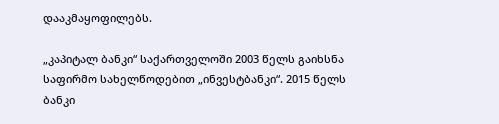დააკმაყოფილებს.

„კაპიტალ ბანკი“ საქართველოში 2003 წელს გაიხსნა საფირმო სახელწოდებით „ინვესტბანკი“. 2015 წელს ბანკი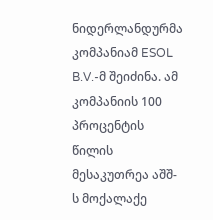ნიდერლანდურმა კომპანიამ ESOL B.V.-მ შეიძინა. ამ კომპანიის 100 პროცენტის წილის მესაკუთრეა აშშ-ს მოქალაქე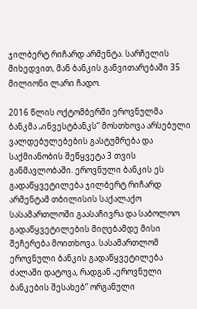ჯილბერტ რიჩარდ არმენტა. სარჩელის მიხედვით, მან ბანკის განვითარებაში 35 მილიონი ლარი ჩადო.

2016 წლის ოქტომბერში ეროვნულმა ბანკმა „ინვესტბანკს“ მოსთხოვა არსებული ვალდებულებების გასტუმრება და საქმიანობის შეწყვეტა 3 თვის განმავლობაში. ეროვნული ბანკის ეს გადაწყვეტილება ჯილბერტ რიჩარდ არმენტამ თბილისის საქალაქო სასამართლოში გაასაჩივრა და საბოლოო გადაწყვეტილების მიღებამდე მისი შეჩერება მოითხოვა. სასამართლომ ეროვნული ბანკის გადაწყვეტილება ძალაში დატოვა, რადგან „ეროვნული ბანკების შესახებ“ ორგანული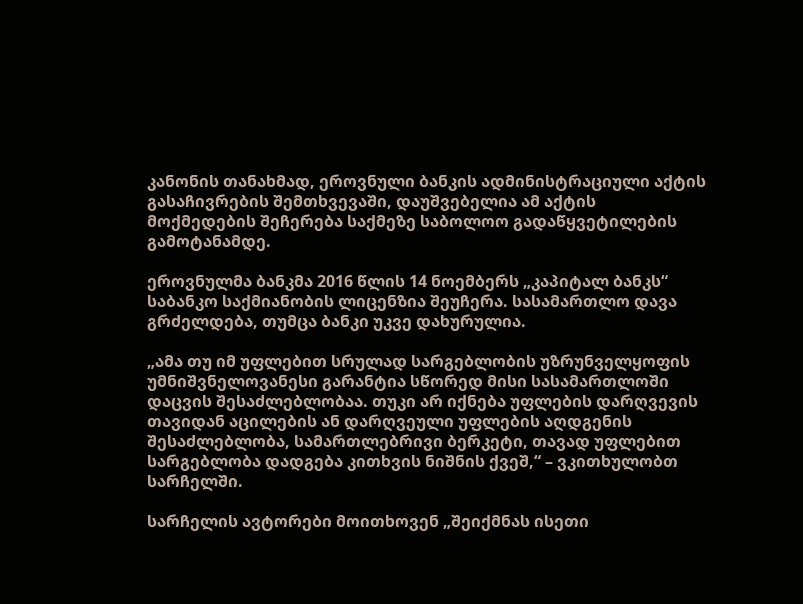კანონის თანახმად, ეროვნული ბანკის ადმინისტრაციული აქტის გასაჩივრების შემთხვევაში, დაუშვებელია ამ აქტის მოქმედების შეჩერება საქმეზე საბოლოო გადაწყვეტილების გამოტანამდე.

ეროვნულმა ბანკმა 2016 წლის 14 ნოემბერს „კაპიტალ ბანკს“ საბანკო საქმიანობის ლიცენზია შეუჩერა. სასამართლო დავა გრძელდება, თუმცა ბანკი უკვე დახურულია.

„ამა თუ იმ უფლებით სრულად სარგებლობის უზრუნველყოფის უმნიშვნელოვანესი გარანტია სწორედ მისი სასამართლოში დაცვის შესაძლებლობაა. თუკი არ იქნება უფლების დარღვევის თავიდან აცილების ან დარღვეული უფლების აღდგენის შესაძლებლობა, სამართლებრივი ბერკეტი, თავად უფლებით სარგებლობა დადგება კითხვის ნიშნის ქვეშ,“ – ვკითხულობთ სარჩელში.

სარჩელის ავტორები მოითხოვენ „შეიქმნას ისეთი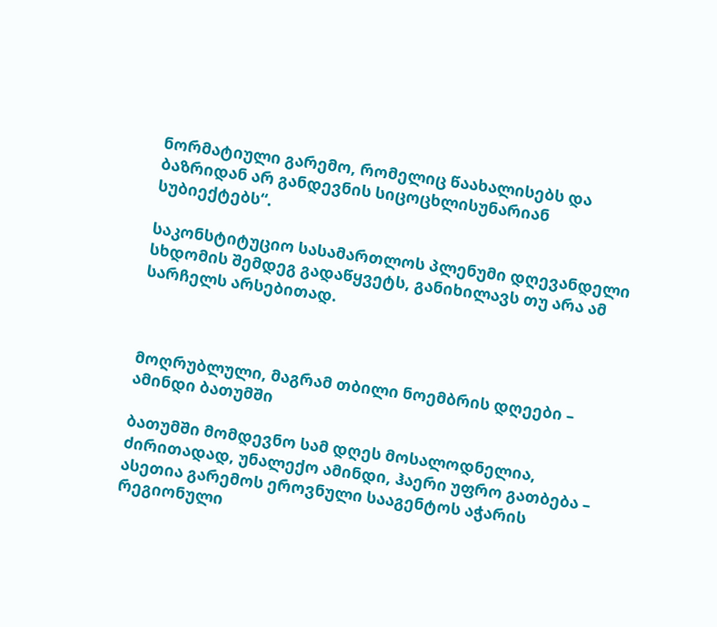ნორმატიული გარემო, რომელიც წაახალისებს და ბაზრიდან არ განდევნის სიცოცხლისუნარიან სუბიექტებს“.

საკონსტიტუციო სასამართლოს პლენუმი დღევანდელი სხდომის შემდეგ გადაწყვეტს, განიხილავს თუ არა ამ სარჩელს არსებითად.



მოღრუბლული, მაგრამ თბილი ნოემბრის დღეები – ამინდი ბათუმში

ბათუმში მომდევნო სამ დღეს მოსალოდნელია, ძირითადად, უნალექო ამინდი, ჰაერი უფრო გათბება – ასეთია გარემოს ეროვნული სააგენტოს აჭარის რეგიონული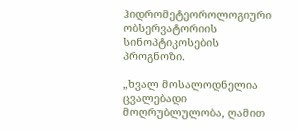ჰიდრომეტეოროლოგიური ობსერვატორიის სინოპტიკოსების პროგნოზი.

„ხვალ მოსალოდნელია ცვალებადი მოღრუბლულობა, ღამით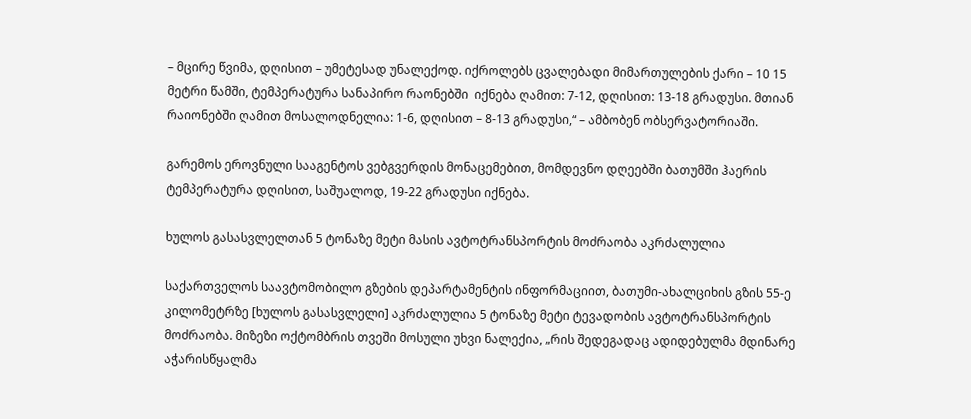– მცირე წვიმა, დღისით – უმეტესად უნალექოდ. იქროლებს ცვალებადი მიმართულების ქარი – 10 15 მეტრი წამში, ტემპერატურა სანაპირო რაონებში  იქნება ღამით: 7-12, დღისით: 13-18 გრადუსი. მთიან რაიონებში ღამით მოსალოდნელია: 1-6, დღისით – 8-13 გრადუსი,“ – ამბობენ ობსერვატორიაში.

გარემოს ეროვნული სააგენტოს ვებგვერდის მონაცემებით, მომდევნო დღეებში ბათუმში ჰაერის ტემპერატურა დღისით, საშუალოდ, 19-22 გრადუსი იქნება.

ხულოს გასასვლელთან 5 ტონაზე მეტი მასის ავტოტრანსპორტის მოძრაობა აკრძალულია

საქართველოს საავტომობილო გზების დეპარტამენტის ინფორმაციით, ბათუმი-ახალციხის გზის 55-ე კილომეტრზე [ხულოს გასასვლელი] აკრძალულია 5 ტონაზე მეტი ტევადობის ავტოტრანსპორტის მოძრაობა. მიზეზი ოქტომბრის თვეში მოსული უხვი ნალექია, „რის შედეგადაც ადიდებულმა მდინარე აჭარისწყალმა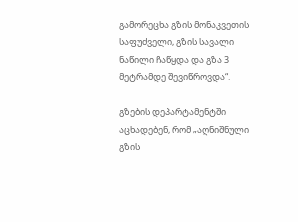გამორეცხა გზის მონაკვეთის საფუძველი, გზის სავალი ნაწილი ჩაწყდა და გზა 3 მეტრამდე შევიწროვდა“.

გზების დეპარტამენტში აცხადებენ, რომ „აღნიშნული გზის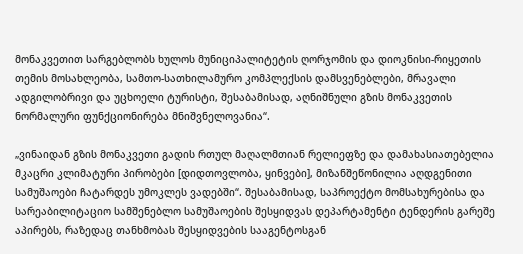მონაკვეთით სარგებლობს ხულოს მუნიციპალიტეტის ღორჯომის და დიოკნისი-რიყეთის თემის მოსახლეობა, სამთო-სათხილამურო კომპლექსის დამსვენებლები, მრავალი ადგილობრივი და უცხოელი ტურისტი, შესაბამისად, აღნიშნული გზის მონაკვეთის ნორმალური ფუნქციონირება მნიშვნელოვანია“.

„ვინაიდან გზის მონაკვეთი გადის რთულ მაღალმთიან რელიეფზე და დამახასიათებელია მკაცრი კლიმატური პირობები [დიდთოვლობა, ყინვები], მიზანშეწონილია აღდგენითი სამუშაოები ჩატარდეს უმოკლეს ვადებში“. შესაბამისად, საპროექტო მომსახურებისა და სარეაბილიტაციო სამშენებლო სამუშაოების შესყიდვას დეპარტამენტი ტენდერის გარეშე აპირებს, რაზედაც თანხმობას შესყიდვების სააგენტოსგან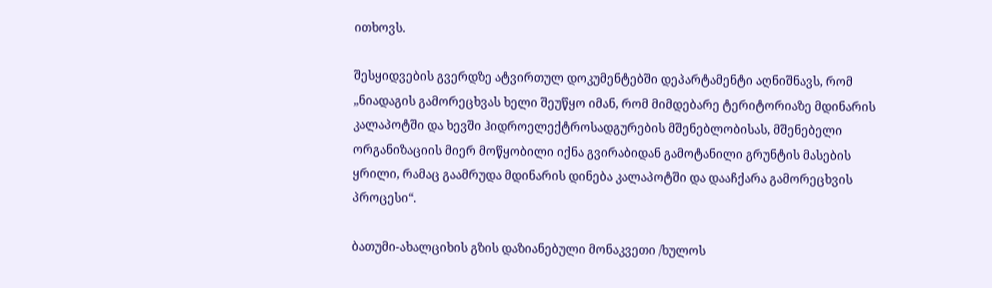ითხოვს.

შესყიდვების გვერდზე ატვირთულ დოკუმენტებში დეპარტამენტი აღნიშნავს, რომ „ნიადაგის გამორეცხვას ხელი შეუწყო იმან, რომ მიმდებარე ტერიტორიაზე მდინარის კალაპოტში და ხევში ჰიდროელექტროსადგურების მშენებლობისას, მშენებელი ორგანიზაციის მიერ მოწყობილი იქნა გვირაბიდან გამოტანილი გრუნტის მასების ყრილი, რამაც გაამრუდა მდინარის დინება კალაპოტში და დააჩქარა გამორეცხვის პროცესი“.

ბათუმი-ახალციხის გზის დაზიანებული მონაკვეთი /ხულოს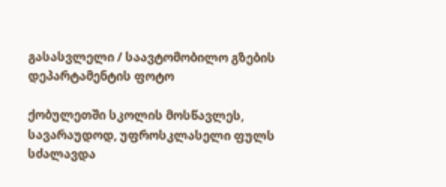გასასვლელი / საავტომობილო გზების დეპარტამენტის ფოტო

ქობულეთში სკოლის მოსწავლეს, სავარაუდოდ, უფროსკლასელი ფულს სძალავდა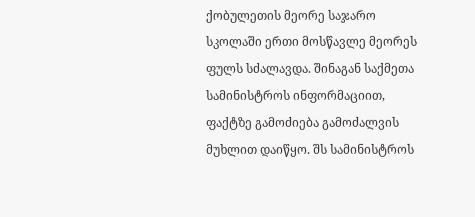ქობულეთის მეორე საჯარო სკოლაში ერთი მოსწავლე მეორეს ფულს სძალავდა. შინაგან საქმეთა სამინისტროს ინფორმაციით, ფაქტზე გამოძიება გამოძალვის მუხლით დაიწყო. შს სამინისტროს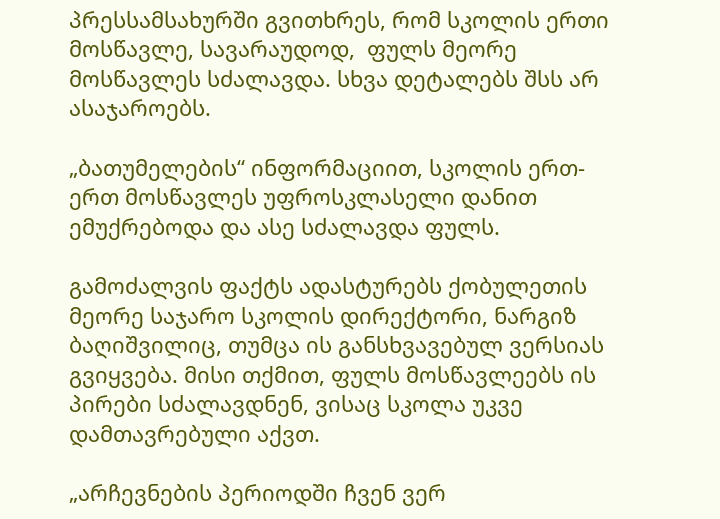პრესსამსახურში გვითხრეს, რომ სკოლის ერთი მოსწავლე, სავარაუდოდ,  ფულს მეორე მოსწავლეს სძალავდა. სხვა დეტალებს შსს არ ასაჯაროებს.

„ბათუმელების“ ინფორმაციით, სკოლის ერთ-ერთ მოსწავლეს უფროსკლასელი დანით ემუქრებოდა და ასე სძალავდა ფულს.

გამოძალვის ფაქტს ადასტურებს ქობულეთის მეორე საჯარო სკოლის დირექტორი, ნარგიზ ბაღიშვილიც, თუმცა ის განსხვავებულ ვერსიას გვიყვება. მისი თქმით, ფულს მოსწავლეებს ის პირები სძალავდნენ, ვისაც სკოლა უკვე დამთავრებული აქვთ.

„არჩევნების პერიოდში ჩვენ ვერ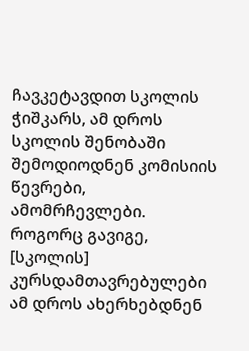ჩავკეტავდით სკოლის ჭიშკარს, ამ დროს სკოლის შენობაში შემოდიოდნენ კომისიის წევრები, ამომრჩევლები. როგორც გავიგე, [სკოლის] კურსდამთავრებულები ამ დროს ახერხებდნენ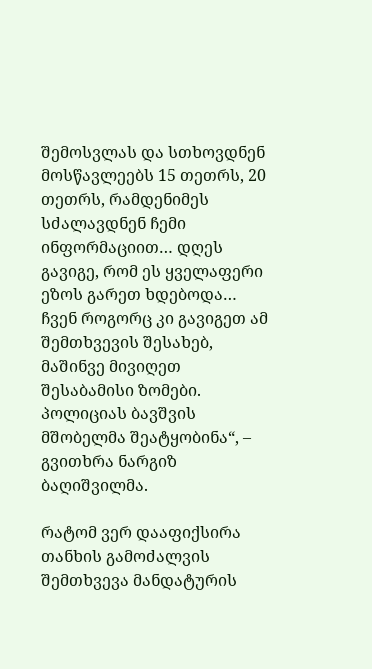შემოსვლას და სთხოვდნენ მოსწავლეებს 15 თეთრს, 20 თეთრს, რამდენიმეს სძალავდნენ ჩემი ინფორმაციით… დღეს გავიგე, რომ ეს ყველაფერი ეზოს გარეთ ხდებოდა… ჩვენ როგორც კი გავიგეთ ამ შემთხვევის შესახებ, მაშინვე მივიღეთ შესაბამისი ზომები. პოლიციას ბავშვის მშობელმა შეატყობინა“, – გვითხრა ნარგიზ ბაღიშვილმა.

რატომ ვერ დააფიქსირა თანხის გამოძალვის შემთხვევა მანდატურის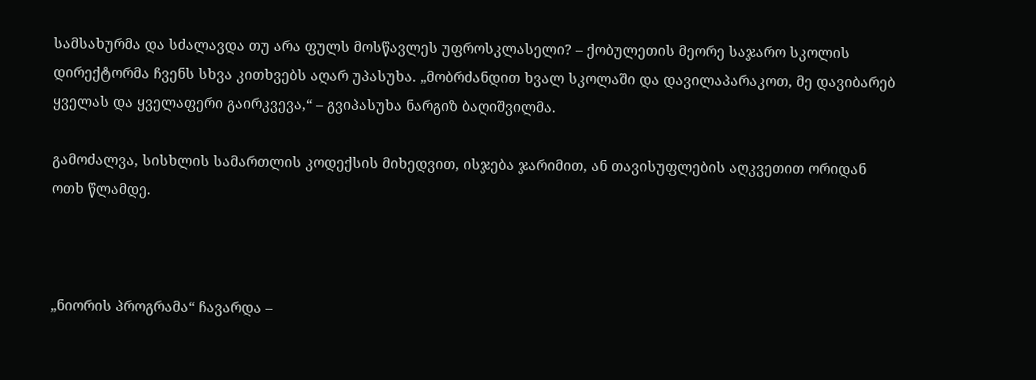სამსახურმა და სძალავდა თუ არა ფულს მოსწავლეს უფროსკლასელი? – ქობულეთის მეორე საჯარო სკოლის დირექტორმა ჩვენს სხვა კითხვებს აღარ უპასუხა. „მობრძანდით ხვალ სკოლაში და დავილაპარაკოთ, მე დავიბარებ ყველას და ყველაფერი გაირკვევა,“ – გვიპასუხა ნარგიზ ბაღიშვილმა.

გამოძალვა, სისხლის სამართლის კოდექსის მიხედვით, ისჯება ჯარიმით, ან თავისუფლების აღკვეთით ორიდან ოთხ წლამდე.



„ნიორის პროგრამა“ ჩავარდა –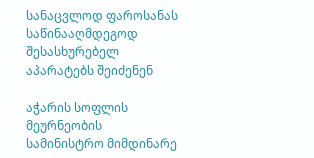სანაცვლოდ ფაროსანას საწინააღმდეგოდ შესასხურებელ აპარატებს შეიძენენ

აჭარის სოფლის მეურნეობის სამინისტრო მიმდინარე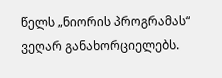წელს „ნიორის პროგრამას“ ვეღარ განახორციელებს.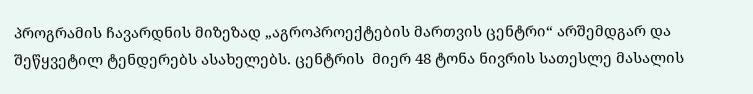პროგრამის ჩავარდნის მიზეზად „აგროპროექტების მართვის ცენტრი“ არშემდგარ და შეწყვეტილ ტენდერებს ასახელებს. ცენტრის  მიერ 48 ტონა ნივრის სათესლე მასალის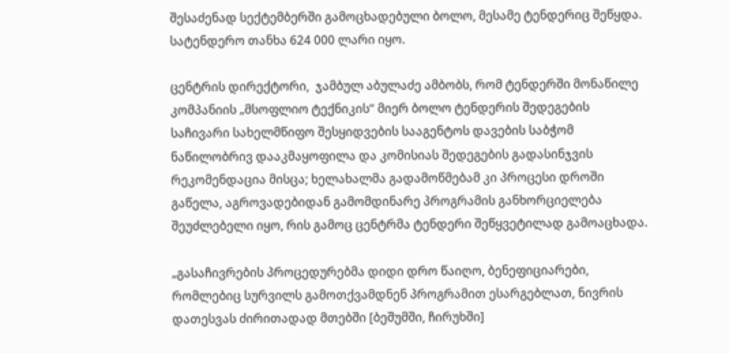შესაძენად სექტემბერში გამოცხადებული ბოლო, მესამე ტენდერიც შეწყდა. სატენდერო თანხა 624 000 ლარი იყო.

ცენტრის დირექტორი,  ჯამბულ აბულაძე ამბობს, რომ ტენდერში მონაწილე კომპანიის „მსოფლიო ტექნიკის“ მიერ ბოლო ტენდერის შედეგების საჩივარი სახელმწიფო შესყიდვების სააგენტოს დავების საბჭომ ნაწილობრივ დააკმაყოფილა და კომისიას შედეგების გადასინჯვის რეკომენდაცია მისცა; ხელახალმა გადამოწმებამ კი პროცესი დროში გაწელა, აგროვადებიდან გამომდინარე პროგრამის განხორციელება შეუძლებელი იყო, რის გამოც ცენტრმა ტენდერი შეწყვეტილად გამოაცხადა.

„გასაჩივრების პროცედურებმა დიდი დრო წაიღო, ბენეფიციარები, რომლებიც სურვილს გამოთქვამდნენ პროგრამით ესარგებლათ, ნივრის  დათესვას ძირითადად მთებში [ბეშუმში, ჩირუხში]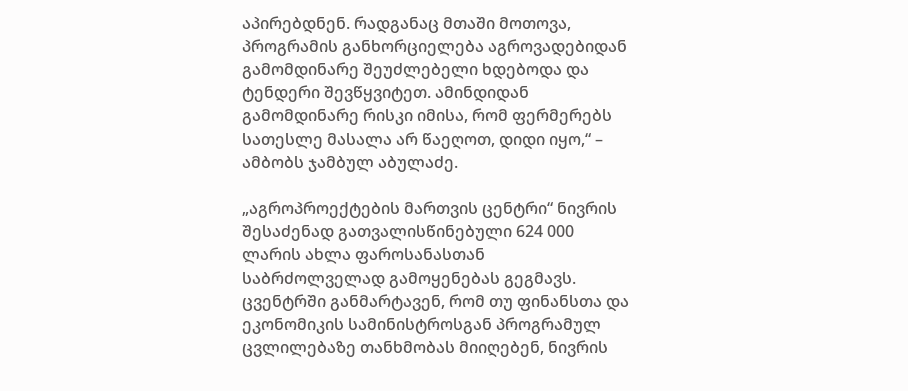აპირებდნენ. რადგანაც მთაში მოთოვა, პროგრამის განხორციელება აგროვადებიდან გამომდინარე შეუძლებელი ხდებოდა და ტენდერი შევწყვიტეთ. ამინდიდან გამომდინარე რისკი იმისა, რომ ფერმერებს სათესლე მასალა არ წაეღოთ, დიდი იყო,“ – ამბობს ჯამბულ აბულაძე.

„აგროპროექტების მართვის ცენტრი“ ნივრის შესაძენად გათვალისწინებული 624 000 ლარის ახლა ფაროსანასთან საბრძოლველად გამოყენებას გეგმავს. ცვენტრში განმარტავენ, რომ თუ ფინანსთა და ეკონომიკის სამინისტროსგან პროგრამულ ცვლილებაზე თანხმობას მიიღებენ, ნივრის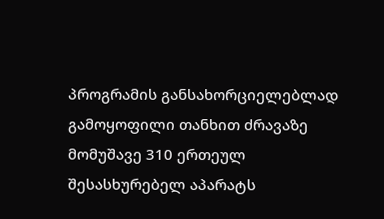პროგრამის განსახორციელებლად გამოყოფილი თანხით ძრავაზე მომუშავე 310 ერთეულ შესასხურებელ აპარატს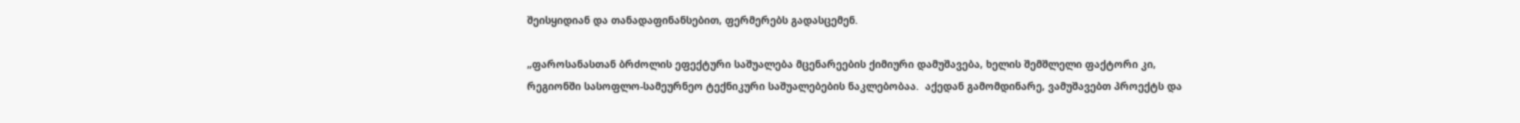შეისყიდიან და თანადაფინანსებით, ფერმერებს გადასცემენ.

„ფაროსანასთან ბრძოლის ეფექტური საშუალება მცენარეების ქიმიური დამუშავება, ხელის შემშლელი ფაქტორი კი, რეგიონში სასოფლო-სამეურნეო ტექნიკური საშუალებების ნაკლებობაა.  აქედან გამომდინარე, ვამუშავებთ პროექტს და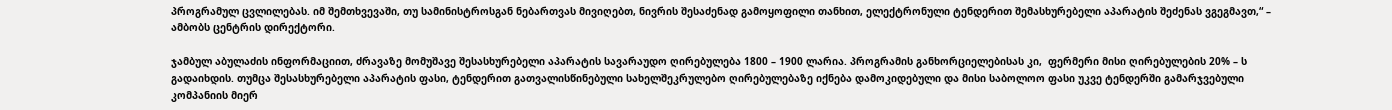პროგრამულ ცვლილებას. იმ შემთხვევაში, თუ სამინისტროსგან ნებართვას მივიღებთ, ნივრის შესაძენად გამოყოფილი თანხით, ელექტრონული ტენდერით შემასხურებელი აპარატის შეძენას ვგეგმავთ,“ – ამბობს ცენტრის დირექტორი.

ჯამბულ აბულაძის ინფორმაციით, ძრავაზე მომუშავე შესასხურებელი აპარატის სავარაუდო ღირებულება 1800 – 1900 ლარია. პროგრამის განხორციელებისას კი,  ფერმერი მისი ღირებულების 20% – ს გადაიხდის. თუმცა შესასხურებელი აპარატის ფასი, ტენდერით გათვალისწინებული სახელშეკრულებო ღირებულებაზე იქნება დამოკიდებული და მისი საბოლოო ფასი უკვე ტენდერში გამარჯვებული კომპანიის მიერ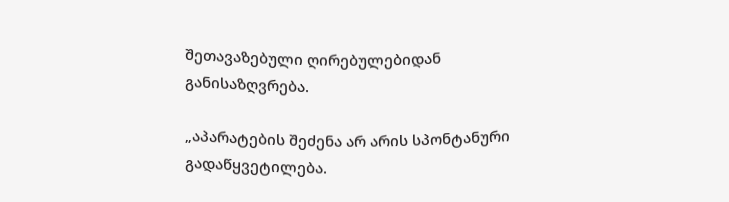შეთავაზებული ღირებულებიდან განისაზღვრება.

„აპარატების შეძენა არ არის სპონტანური გადაწყვეტილება.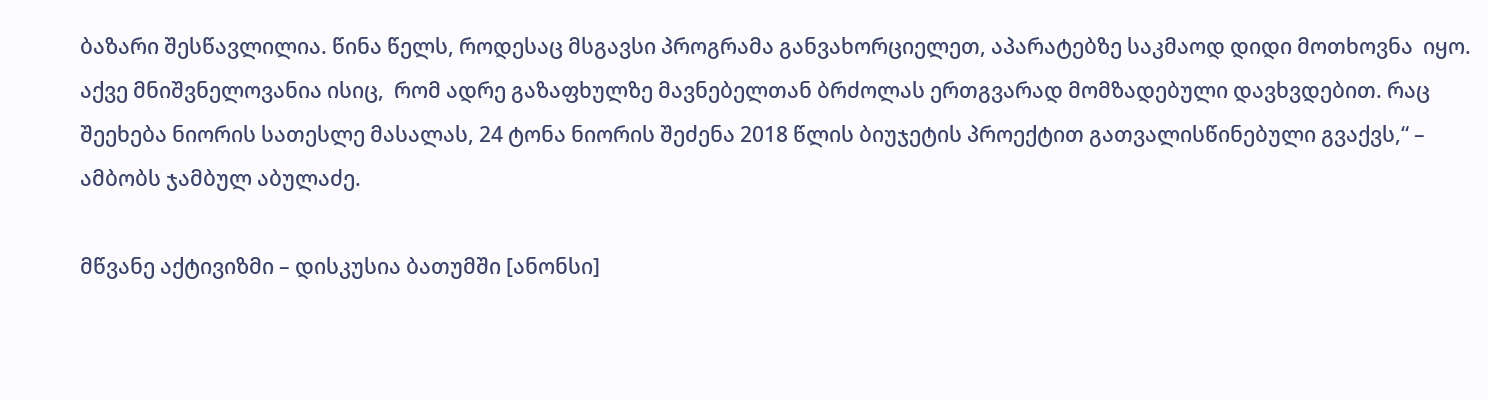ბაზარი შესწავლილია. წინა წელს, როდესაც მსგავსი პროგრამა განვახორციელეთ, აპარატებზე საკმაოდ დიდი მოთხოვნა  იყო. აქვე მნიშვნელოვანია ისიც,  რომ ადრე გაზაფხულზე მავნებელთან ბრძოლას ერთგვარად მომზადებული დავხვდებით. რაც შეეხება ნიორის სათესლე მასალას, 24 ტონა ნიორის შეძენა 2018 წლის ბიუჯეტის პროექტით გათვალისწინებული გვაქვს,“ – ამბობს ჯამბულ აბულაძე.

მწვანე აქტივიზმი – დისკუსია ბათუმში [ანონსი]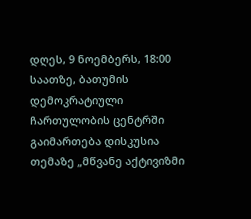დღეს, 9 ნოემბერს, 18:00 საათზე, ბათუმის დემოკრატიული ჩართულობის ცენტრში გაიმართება დისკუსია თემაზე „მწვანე აქტივიზმი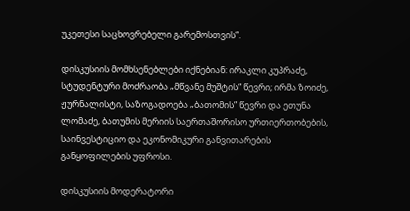უკეთესი საცხოვრებელი გარემოსთვის“.

დისკუსიის მომხსენებლები იქნებიან: ირაკლი კუპრაძე, სტუდენტური მოძრაობა „მწვანე მუშტის“ წევრი; ირმა ზოიძე, ჟურნალისტი, საზოგადოება „ბათომის” წევრი და ეთუნა ლომაძე, ბათუმის მერიის საერთაშორისო ურთიერთობების, საინვესტიციო და ეკონომიკური განვითარების განყოფილების უფროსი.

დისკუსიის მოდერატორი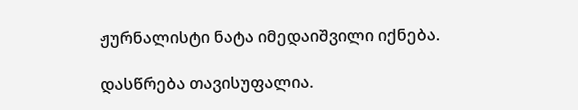ჟურნალისტი ნატა იმედაიშვილი იქნება.

დასწრება თავისუფალია.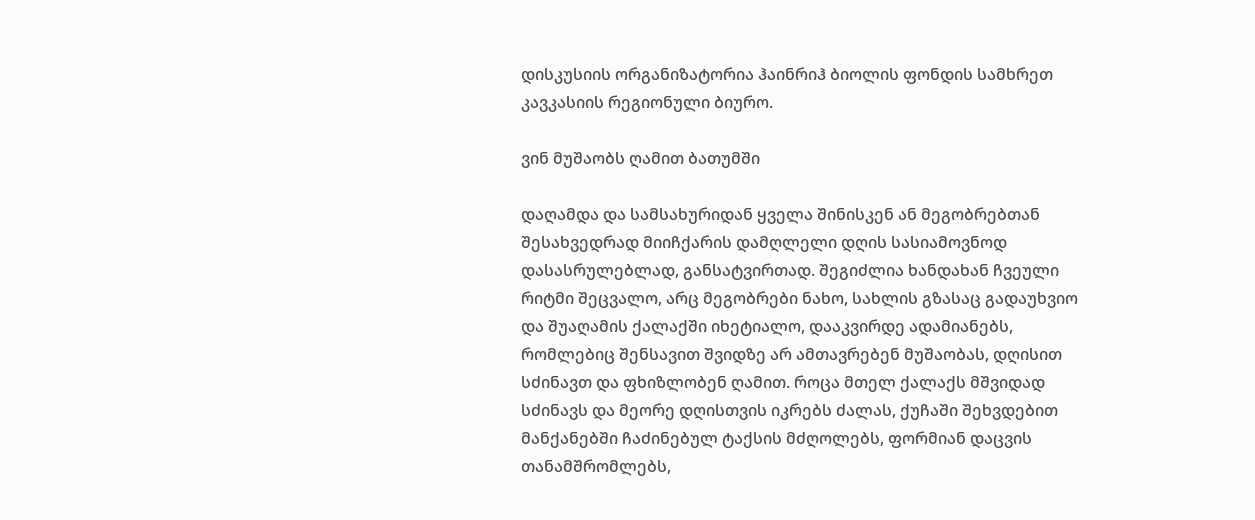დისკუსიის ორგანიზატორია ჰაინრიჰ ბიოლის ფონდის სამხრეთ კავკასიის რეგიონული ბიურო.

ვინ მუშაობს ღამით ბათუმში

დაღამდა და სამსახურიდან ყველა შინისკენ ან მეგობრებთან შესახვედრად მიიჩქარის დამღლელი დღის სასიამოვნოდ დასასრულებლად, განსატვირთად. შეგიძლია ხანდახან ჩვეული რიტმი შეცვალო, არც მეგობრები ნახო, სახლის გზასაც გადაუხვიო და შუაღამის ქალაქში იხეტიალო, დააკვირდე ადამიანებს, რომლებიც შენსავით შვიდზე არ ამთავრებენ მუშაობას, დღისით სძინავთ და ფხიზლობენ ღამით. როცა მთელ ქალაქს მშვიდად სძინავს და მეორე დღისთვის იკრებს ძალას, ქუჩაში შეხვდებით მანქანებში ჩაძინებულ ტაქსის მძღოლებს, ფორმიან დაცვის თანამშრომლებს,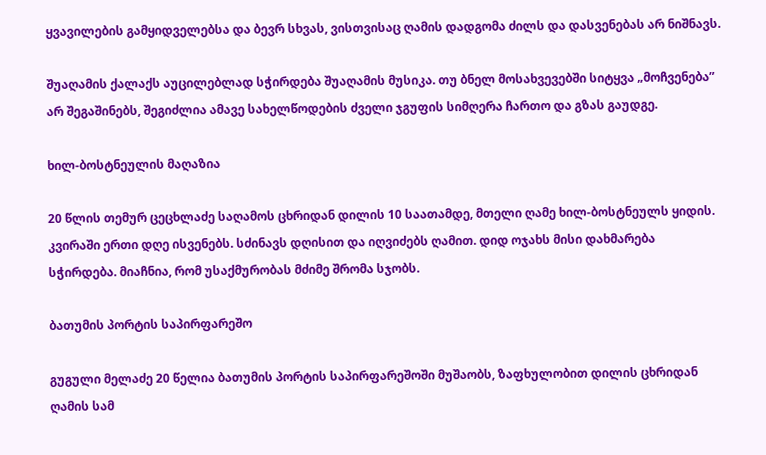ყვავილების გამყიდველებსა და ბევრ სხვას, ვისთვისაც ღამის დადგომა ძილს და დასვენებას არ ნიშნავს.

შუაღამის ქალაქს აუცილებლად სჭირდება შუაღამის მუსიკა. თუ ბნელ მოსახვევებში სიტყვა „მოჩვენება” არ შეგაშინებს, შეგიძლია ამავე სახელწოდების ძველი ჯგუფის სიმღერა ჩართო და გზას გაუდგე.

ხილ-ბოსტნეულის მაღაზია

20 წლის თემურ ცეცხლაძე საღამოს ცხრიდან დილის 10 საათამდე, მთელი ღამე ხილ-ბოსტნეულს ყიდის. კვირაში ერთი დღე ისვენებს. სძინავს დღისით და იღვიძებს ღამით. დიდ ოჯახს მისი დახმარება სჭირდება. მიაჩნია, რომ უსაქმურობას მძიმე შრომა სჯობს.

ბათუმის პორტის საპირფარეშო

გუგული მელაძე 20 წელია ბათუმის პორტის საპირფარეშოში მუშაობს, ზაფხულობით დილის ცხრიდან ღამის სამ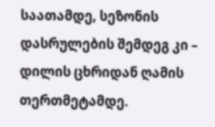საათამდე, სეზონის დასრულების შემდეგ კი – დილის ცხრიდან ღამის თერთმეტამდე.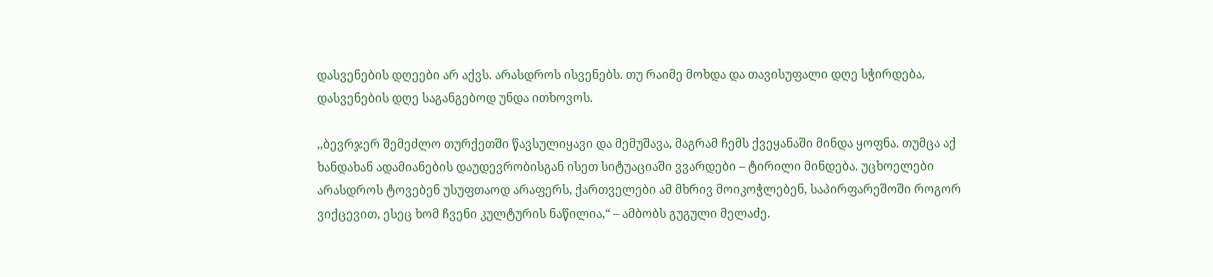დასვენების დღეები არ აქვს. არასდროს ისვენებს. თუ რაიმე მოხდა და თავისუფალი დღე სჭირდება, დასვენების დღე საგანგებოდ უნდა ითხოვოს.

,,ბევრჯერ შემეძლო თურქეთში წავსულიყავი და მემუშავა, მაგრამ ჩემს ქვეყანაში მინდა ყოფნა. თუმცა აქ ხანდახან ადამიანების დაუდევრობისგან ისეთ სიტუაციაში ვვარდები – ტირილი მინდება. უცხოელები არასდროს ტოვებენ უსუფთაოდ არაფერს, ქართველები ამ მხრივ მოიკოჭლებენ, საპირფარეშოში როგორ ვიქცევით, ესეც ხომ ჩვენი კულტურის ნაწილია,“ – ამბობს გუგული მელაძე.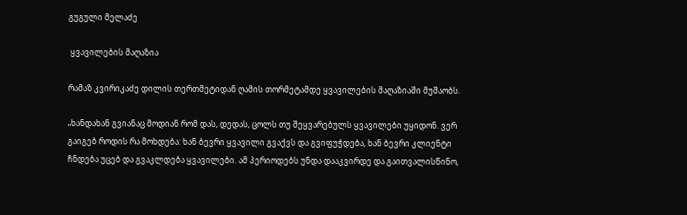გუგული მელაძე

 ყვავილების მაღაზია

რამაზ კვირიკაძე დილის თერთმეტიდან ღამის თორმეტამდე ყვავილების მაღაზიაში მუშაობს.

„ხანდახან გვიანაც მოდიან რომ დას, დედას, ცოლს თუ შეყვარებულს ყვავილები უყიდონ. ვერ გაიგებ როდის რა მოხდება: ხან ბევრი ყვავილი გვაქვს და გვიფუჭდება, ხან ბევრი კლიენტი ჩნდება უცებ და გვაკლდება ყვავილები. ამ პერიოდებს უნდა დააკვირდე და გაითვალისწინო,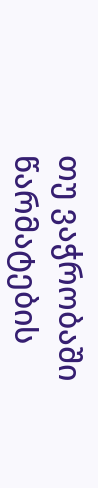თუ ვაჭრობაში წარმატების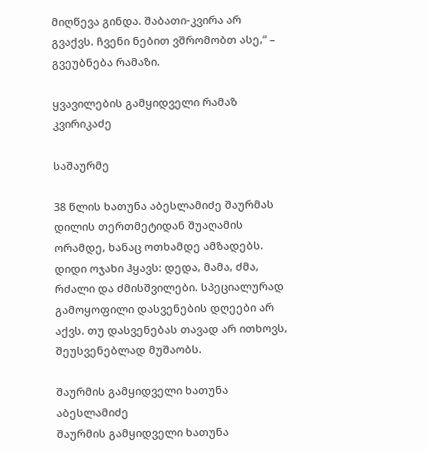მიღწევა გინდა. შაბათი-კვირა არ გვაქვს. ჩვენი ნებით ვშრომობთ ასე,“ – გვეუბნება რამაზი.

ყვავილების გამყიდველი რამაზ კვირიკაძე

საშაურმე

38 წლის ხათუნა აბესლამიძე შაურმას დილის თერთმეტიდან შუაღამის ორამდე, ხანაც ოთხამდე ამზადებს. დიდი ოჯახი ჰყავს: დედა, მამა, ძმა, რძალი და ძმისშვილები. სპეციალურად გამოყოფილი დასვენების დღეები არ აქვს. თუ დასვენებას თავად არ ითხოვს, შეუსვენებლად მუშაობს.

შაურმის გამყიდველი ხათუნა აბესლამიძე
შაურმის გამყიდველი ხათუნა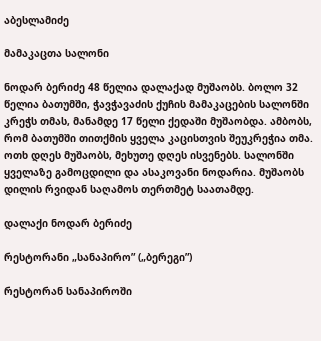აბესლამიძე

მამაკაცთა სალონი

ნოდარ ბერიძე 48 წელია დალაქად მუშაობს. ბოლო 32 წელია ბათუმში, ჭავჭავაძის ქუჩის მამაკაცების სალონში კრეჭს თმას, მანამდე 17 წელი ქედაში მუშაობდა. ამბობს, რომ ბათუმში თითქმის ყველა კაცისთვის შეუკრეჭია თმა. ოთხ დღეს მუშაობს, მეხუთე დღეს ისვენებს. სალონში ყველაზე გამოცდილი და ასაკოვანი ნოდარია. მუშაობს დილის რვიდან საღამოს თერთმეტ საათამდე.

დალაქი ნოდარ ბერიძე

რესტორანი „სანაპირო” („ბერეგი”)

რესტორან სანაპიროში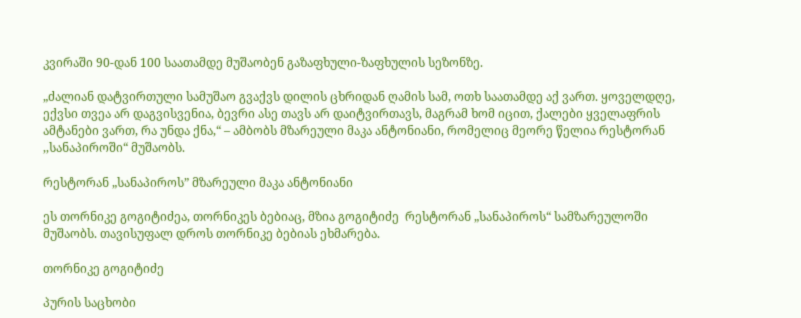კვირაში 90-დან 100 საათამდე მუშაობენ გაზაფხული-ზაფხულის სეზონზე.

„ძალიან დატვირთული სამუშაო გვაქვს დილის ცხრიდან ღამის სამ, ოთხ საათამდე აქ ვართ. ყოველდღე, ექვსი თვეა არ დაგვისვენია, ბევრი ასე თავს არ დაიტვირთავს, მაგრამ ხომ იცით, ქალები ყველაფრის ამტანები ვართ, რა უნდა ქნა,“ – ამბობს მზარეული მაკა ანტონიანი, რომელიც მეორე წელია რესტორან ,,სანაპიროში“ მუშაობს.

რესტორან „სანაპიროს” მზარეული მაკა ანტონიანი

ეს თორნიკე გოგიტიძეა, თორნიკეს ბებიაც, მზია გოგიტიძე  რესტორან „სანაპიროს“ სამზარეულოში მუშაობს. თავისუფალ დროს თორნიკე ბებიას ეხმარება.

თორნიკე გოგიტიძე

პურის საცხობი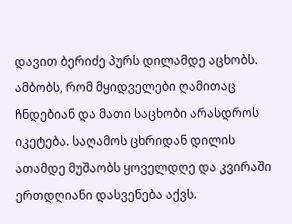დავით ბერიძე პურს დილამდე აცხობს. ამბობს, რომ მყიდველები ღამითაც ჩნდებიან და მათი საცხობი არასდროს იკეტება. საღამოს ცხრიდან დილის ათამდე მუშაობს ყოველდღე და კვირაში ერთდღიანი დასვენება აქვს.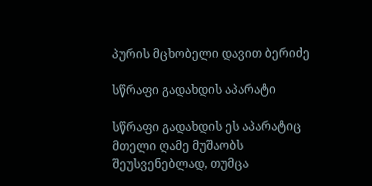პურის მცხობელი დავით ბერიძე

სწრაფი გადახდის აპარატი

სწრაფი გადახდის ეს აპარატიც მთელი ღამე მუშაობს შეუსვენებლად, თუმცა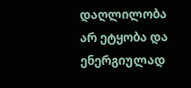დაღლილობა არ ეტყობა და ენერგიულად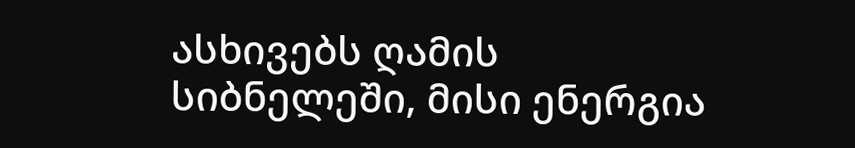ასხივებს ღამის სიბნელეში, მისი ენერგია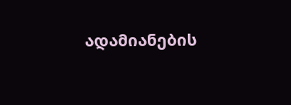ადამიანების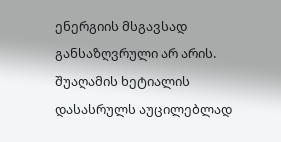ენერგიის მსგავსად განსაზღვრული არ არის. შუაღამის ხეტიალის დასასრულს აუცილებლად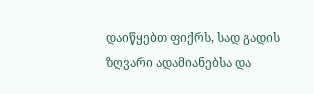დაიწყებთ ფიქრს, სად გადის ზღვარი ადამიანებსა და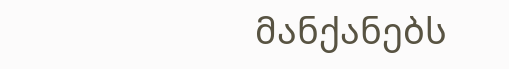მანქანებს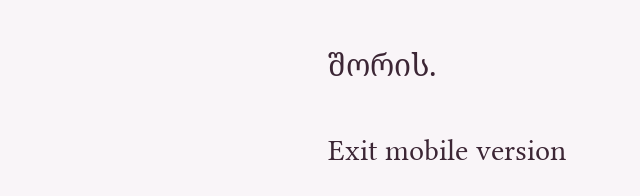შორის.

Exit mobile version